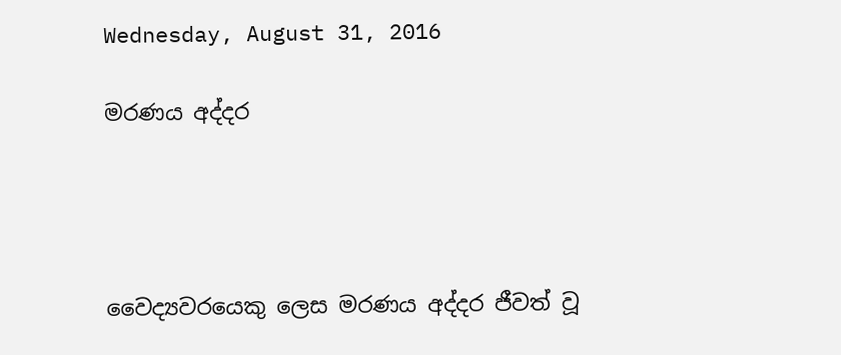Wednesday, August 31, 2016

මරණය අද්දර




වෛද්‍යවරයෙකු ලෙස මරණය අද්දර ජීවත් වූ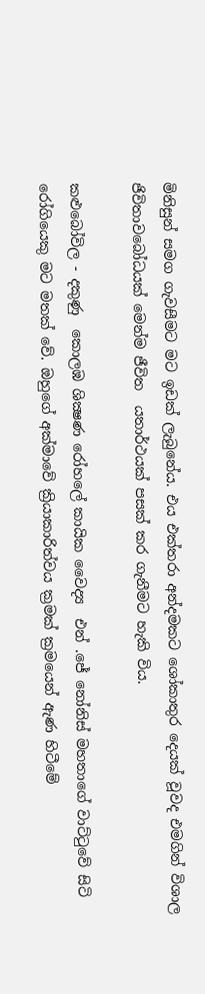මිනිසුන් සමග ගැවසීමට මට ඉඩක් ලැබුනේය. එය එක්තරා අන්දමකට ශෝකාතුර දෙයක් වූවද එමගින් විශාල ජිවිතාවබෝධයක් මෙන්ම ජීවිත  යතාර්ථයක් පසක් කර ගැනීමට හැකි විය.

කළුබෝවිල - දකුණු  කොලඹ ශික්‍ෂණ රෝහලේ කායික වෛද්‍ය  එන් .ජේ නෝනිස් මහතාගේ වාට්ටුවේ සිටි රෝගියෙකු මට මතක් වේ. ඔහුගේ අක්මාවේ ක්‍රියාකාරිත්වය ක්‍රමක් ක්‍රමයෙන් ඇණ හිටීමේ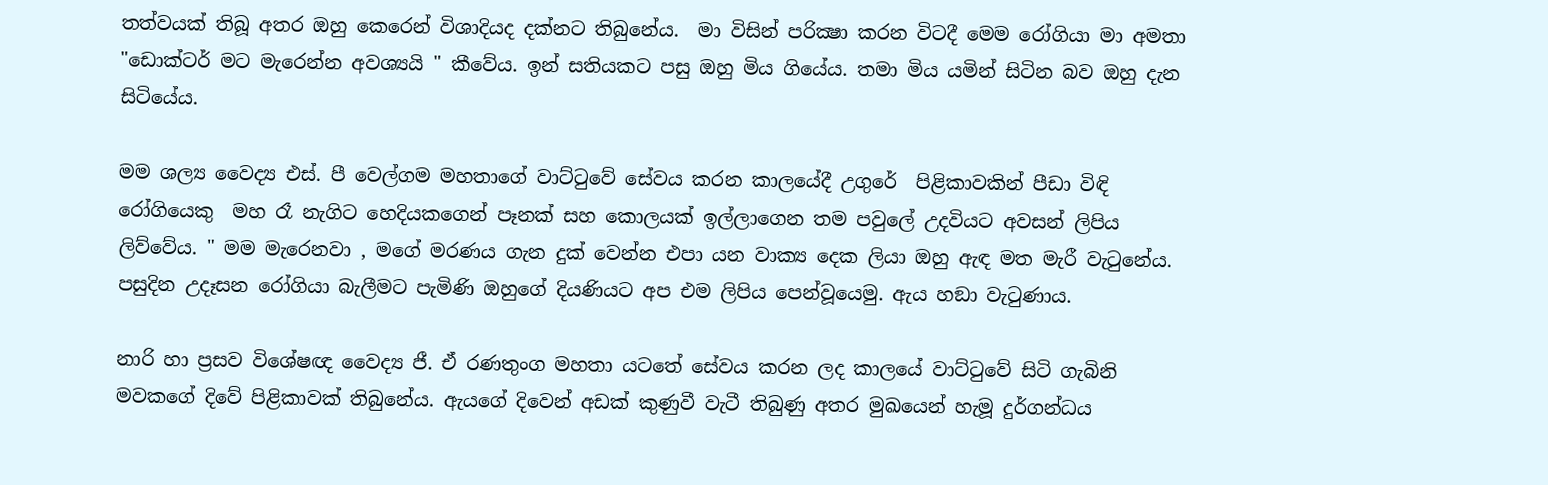තත්වයක් තිබූ අතර ඔහු කෙරෙන් විශාදියද දක්නට තිබුනේය.  මා විසින් පරික්‍ෂා කරන විටදී මෙම රෝගියා මා අමතා "ඩොක්ටර් මට මැරෙන්න අවශ්‍යයි " කීවේය. ඉන් සතියකට පසු ඔහු මිය ගියේය. තමා මිය යමින් සිටින බව ඔහු දැන සිටියේය.

මම ශල්‍ය වෛද්‍ය එස්. පී වෙල්ගම මහතාගේ වාට්ටුවේ සේවය කරන කාලයේදී උගුරේ  පිළිකාවකින් පීඩා විඳි රෝගියෙකු  මහ රෑ නැගිට හෙදියකගෙන් පෑනක් සහ කොලයක් ඉල්ලාගෙන තම පවුලේ උදවියට අවසන් ලිපිය ලිව්වේය. " මම මැරෙනවා , මගේ මරණය ගැන දුක් වෙන්න එපා යන වාක්‍ය දෙක ලියා ඔහු ඇඳ මත මැරී වැටුනේය. පසුදින උදෑසන රෝගියා බැලීමට පැමිණි ඔහුගේ දියණියට අප එම ලිපිය පෙන්වූයෙමු. ඇය හඞා වැටුණාය.

නාරි හා ප්‍රසව විශේෂඥ වෛද්‍ය ජී. ඒ රණතුංග මහතා යටතේ සේවය කරන ලද කාලයේ වාට්ටුවේ සිටි ගැබිනි මවකගේ දිවේ පිළිකාවක් තිබුනේය. ඇයගේ දිවෙන් අඩක් කුණුවී වැටී තිබුණු අතර මුඛයෙන් හැමූ දුර්ගන්ධය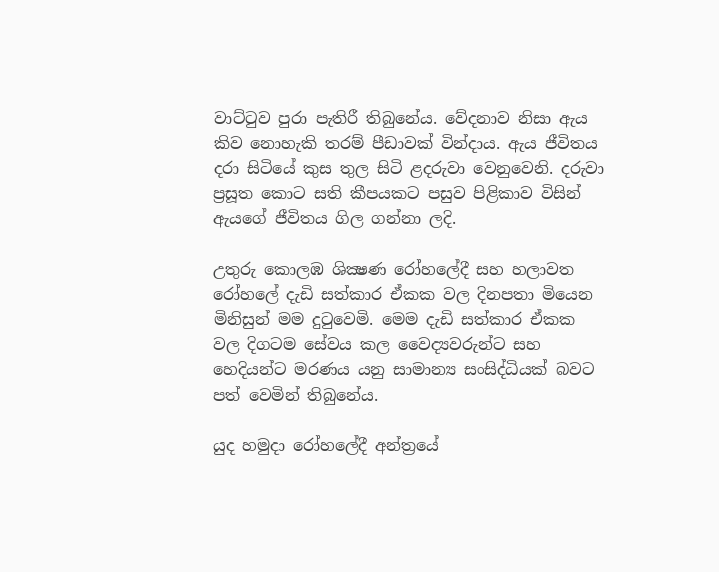වාට්ටුව පුරා පැතිරී තිබුනේය. වේදනාව නිසා ඇය කිව නොහැකි තරම් පීඩාවක් වින්දාය. ඇය ජීවිතය දරා සිටියේ කුස තුල සිටි ළදරුවා වෙනුවෙනි. දරුවා ප්‍රසූත කොට සති කීපයකට පසුව පිළිකාව විසින් ඇයගේ ජීවිතය ගිල ගන්නා ලදි.

උතුරු කොලඹ ශික්‍ෂණ රෝහලේදී සහ හලාවත රෝහලේ දැඩි සත්කාර ඒකක වල දිනපතා මියෙන මිනිසුන් මම දුටුවෙමි. මෙම දැඩි සත්කාර ඒකක වල දිගටම සේවය කල වෛද්‍යවරුන්ට සහ හෙදියන්ට මරණය යනු සාමාන්‍ය සංසිද්ධියක් බවට පත් වෙමින් තිබුනේය.

යුද හමුදා රෝහලේදී අන්ත්‍රයේ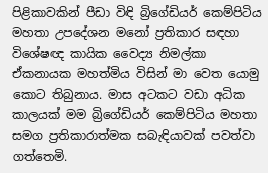පිළිකාවකින් පීඩා විඳි බ්‍රිගේඩියර් කෙම්පිටිය මහතා උපදේශන මනෝ ප්‍රතිකාර සඳහා විශේෂඥ කායික වෛද්‍ය නිමල්කා ඒකනායක මහත්මිය විසින් මා වෙත යොමු කොට තිබුනාය. මාස අටකට වඩා අධික කාලයක් මම බ්‍රිගේඩියර් කෙම්පිටිය මහතා සමග ප්‍රතිකාරාත්මක සබැඳියාවක් පවත්වා ගත්තෙමි.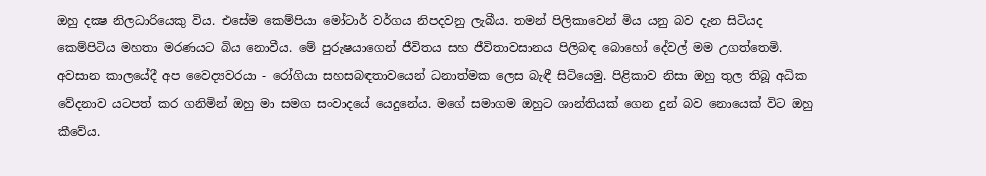ඔහු දක්‍ෂ නිලධාරියෙකු විය. එසේම කෙම්පියා මෝටාර් වර්ගය නිපදවනු ලැබීය. තමන් පිලිකාවෙන් මිය යනු බව දැන සිටියද කෙම්පිටිය මහතා මරණයට බිය නොවීය. මේ පුරුෂයාගෙන් ජීවිතය සහ ජීවිතාවසානය පිලිබඳ බොහෝ දේවල් මම උගත්තෙමි. අවසාන කාලයේදී අප වෛද්‍යවරයා - රෝගියා සහසබඳතාවයෙන් ධනාත්මක ලෙස බැඳී සිටියෙමු. පිළිකාව නිසා ඔහු තුල තිබූ අධික වේදනාව යටපත් කර ගනිමින් ඔහු මා සමග සංවාදයේ යෙදුනේය. මගේ සමාගම ඔහුට ශාන්තියක් ගෙන දුන් බව නොයෙක් විට ඔහු කීවේය.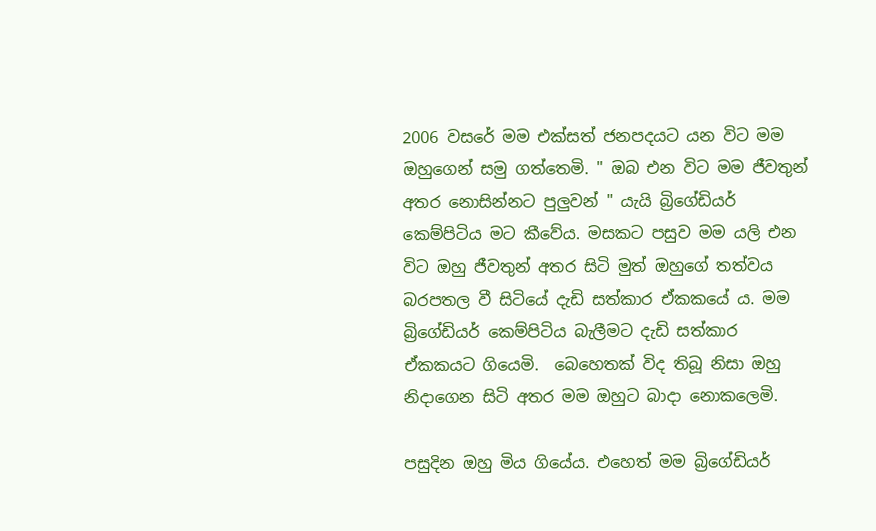2006 වසරේ මම එක්සත් ජනපදයට යන විට මම ඔහුගෙන් සමු ගත්තෙමි. " ඔබ එන විට මම ජීවතුන් අතර නොසින්නට පුලුවන් " යැයි බ්‍රිගේඩියර් කෙම්පිටිය මට කීවේය. මසකට පසුව මම යලි එන විට ඔහු ජීවතුන් අතර සිටි මුත් ඔහුගේ තත්වය බරපතල වී සිටියේ දැඩි සත්කාර ඒකකයේ ය. මම බ්‍රිගේඩියර් කෙම්පිටිය බැලීමට දැඩි සත්කාර ඒකකයට ගියෙමි.  බෙහෙතක් විද තිබූ නිසා ඔහු නිදාගෙන සිටි අතර මම ඔහුට බාදා නොකලෙමි.

පසුදින ඔහු මිය ගියේය. එහෙත් මම බ්‍රිගේඩියර්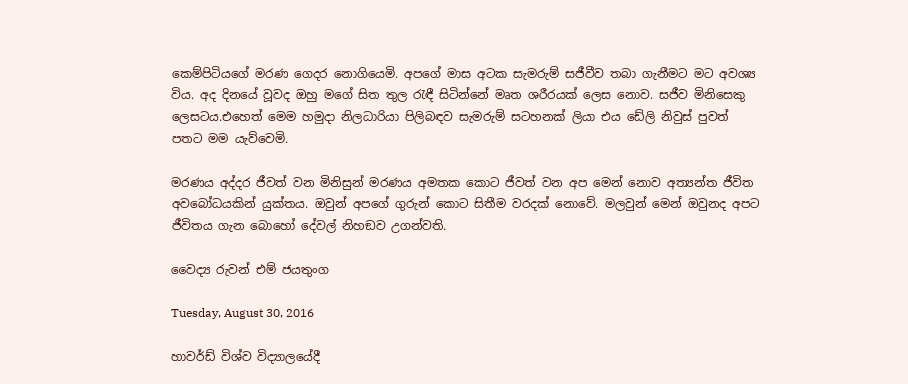කෙම්පිටියගේ මරණ ගෙදර නොගියෙමි. අපගේ මාස අටක සැමරුම් සජීවීව තබා ගැනීමට මට අවශ්‍ය විය. අද දිනයේ වූවද ඔහු මගේ සිත තුල රැඳී සිටින්නේ මෘත ශරීරයක් ලෙස නොව. සජීව මිනිසෙකු ලෙසටය.එහෙත් මෙම හමුදා නිලධාරියා පිලිබඳව සැමරුම් සටහනක් ලියා එය ඩේලි නිවුස් පුවත් පතට මම යැව්වෙමි.

මරණය අද්දර ජීවත් වන මිනිසුන් මරණය අමතක කොට ජීවත් වන අප මෙන් නොව අත්‍යන්ත ජීවිත අවබෝධයකින් යුක්තය. ඔවුන් අපගේ ගුරුන් කොට සිතීම වරදක් නොවේ. මලවුන් මෙන් ඔවුනද අපට ජීවිතය ගැන බොහෝ දේවල් නිහඞව උගන්වති.

වෛද්‍ය රුවන් එම් ජයතුංග

Tuesday, August 30, 2016

හාවර්ඩ් විශ්ව විද්‍යාලයේදී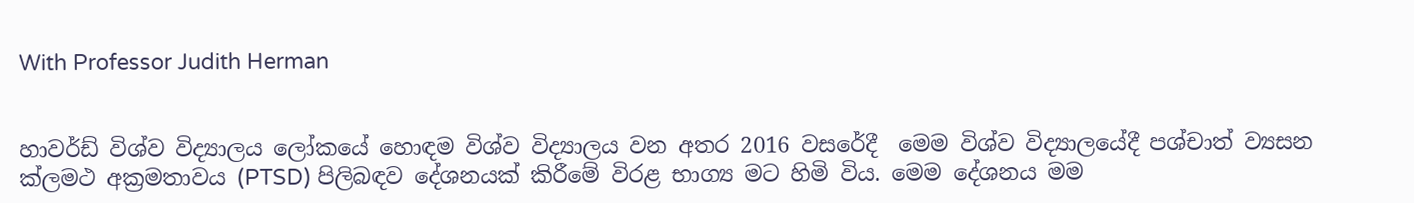With Professor Judith Herman


හාවර්ඩ් විශ්ව විද්‍යාලය ලෝකයේ හොඳම විශ්ව විද්‍යාලය වන අතර 2016 වසරේදී  මෙම විශ්ව විද්‍යාලයේදී පශ්චාත් ව්‍යසන ක්ලමථ අක්‍රමතාවය (PTSD) පිලිබඳව දේශනයක් කිරීමේ විරළ භාග්‍ය මට හිමි විය. මෙම දේශනය මම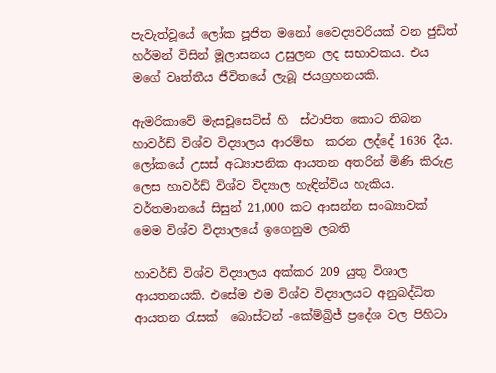පැවැත්වූයේ ලෝක පූජිත මනෝ වෛද්‍යවරියක් වන ජුඩිත් හර්මන් විසින් මූලාසනය උසුලන ලද සභාවකය. එය මගේ වෘත්තීය ජීවිතයේ ලැබූ ජයග්‍රහනයකි.

ඇමරිකාවේ මැසචූසෙට්ස් හි  ස්ථාපිත කොට තිබන හාවර්ඩ් විශ්ව විද්‍යාලය ආරම්භ  කරන ලද්දේ 1636 දීය. ලෝකයේ උසස් අධ්‍යාපනික ආයතන අතරින් මිණි කිරුළ ලෙස හාවර්ඩ් විශ්ව විද්‍යාල හැඳින්විය හැකිය.  වර්තමානයේ සිසුන් 21,000 කට ආසන්න සංඛ්‍යාවක් මෙම විශ්ව විද්‍යාලයේ ඉගෙනුම ලබති

හාවර්ඩ් විශ්ව විද්‍යාලය අක්කර 209 යුතු විශාල ආයතනයකි. එසේම එම විශ්ව විද්‍යාලයට අනුබද්ධිත ආයතන රැසක්  බොස්ටන් -කේම්බ්‍රිජ් ප්‍රදේශ වල පිහිටා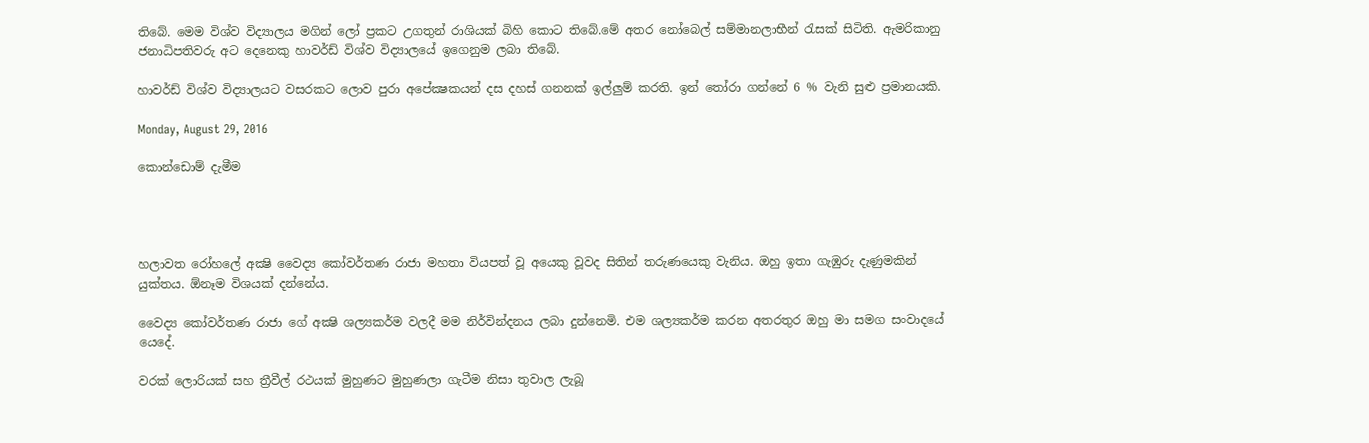තිබේ. මෙම විශ්ව විද්‍යාලය මගින් ලෝ ප්‍රකට උගතුන් රාශියක් බිහි කොට තිබේ.මේ අතර නෝබෙල් සම්මානලාභීන් රැසක් සිටිති. ඇමරිකානු ජනාධිපතිවරු අට දෙනෙකු හාවර්ඩ් විශ්ව විද්‍යාලයේ ඉගෙනුම ලබා තිබේ.

හාවර්ඩ් විශ්ව විද්‍යාලයට වසරකට ලොව පුරා අපේක්‍ෂකයන් දස දහස් ගනනක් ඉල්ලුම් කරති. ඉන් තෝරා ගන්නේ 6 % වැනි සුළු ප්‍රමානයකි.

Monday, August 29, 2016

කොන්ඩොම් දැමීම




හලාවත රෝහලේ අක්‍ෂි වෛද්‍ය කෝවර්තණ රාජා මහතා වියපත් වූ අයෙකු වූවද සිතින් තරුණයෙකු වැනිය. ඔහු ඉතා ගැඹුරු දැණුමකින් යුක්තය. ඕනෑම විශයක් දන්නේය.

වෛද්‍ය කෝවර්තණ රාජා ගේ අක්‍ෂි ශල්‍යකර්ම වලදී මම නිර්වින්දනය ලබා දුන්නෙමි. එම ශල්‍යකර්ම කරන අතරතුර ඔහු මා සමග සංවාදයේ යෙදේ.

වරක් ලොරියක් සහ ත්‍රීවීල් රථයක් මුහුණට මුහුණලා ගැටීම නිසා තුවාල ලැබූ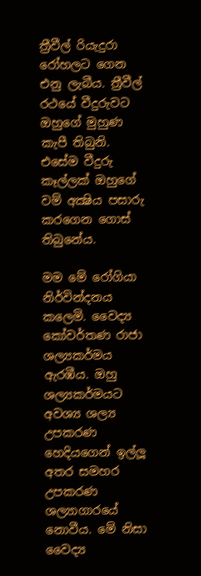ත්‍රීවීල් රියැදුරා රෝහලට ගෙන එනු ලැබීය. ත්‍රීවීල් රථයේ වීදුරුවට ඔහුගේ මුහුණ කැපී තිබුනි. එසේම වීදුරු කෑල්ලක් ඔහුගේ වම් අක්‍ෂිය පසාරු කරගෙන ගොස් තිබුනේය.

මම මේ රෝගියා නිර්වින්දනය කලෙමි. වෛද්‍ය කෝවර්තණ රාජා ශල්‍යකර්මය ඇරඹීය. ඔහු ශල්‍යකර්මයට අවශ්‍ය ශල්‍ය උපකරණ හෙදියගෙන් ඉල්ලූ අතර සමහර උපකරණ ශල්‍යාගාරයේ නොවීය. මේ නිසා වෛද්‍ය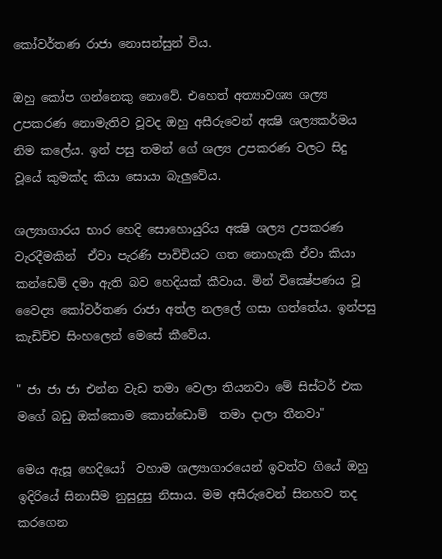කෝවර්තණ රාජා නොසන්සුන් විය.

ඔහු කෝප ගන්නෙකු නොවේ. එහෙත් අත්‍යාවශ්‍ය ශල්‍ය උපකරණ නොමැතිව වූවද ඔහු අසීරුවෙන් අක්‍ෂි ශල්‍යකර්මය නිම කලේය. ඉන් පසු තමන් ගේ ශල්‍ය උපකරණ වලට සිදු වූයේ කුමක්ද කියා සොයා බැලුවේය.

ශල්‍යාගාරය භාර හෙදි සොහොයුරිය අක්‍ෂි ශල්‍ය උපකරණ වැරදීමකින්  ඒවා පැරණි පාවිචියට ගත නොහැකි ඒවා කියා කන්ඩෙම් දමා ඇති බව හෙදියක් කීවාය. මින් වික්‍ෂේපණය වූ වෛද්‍ය කෝවර්තණ රාජා අත්ල නලලේ ගසා ගත්තේය. ඉන්පසු කැඩිච්ච සිංහලෙන් මෙසේ කීවේය.

" ජා ජා ජා එන්න වැඩ තමා වෙලා තියනවා මේ සිස්ටර් එක මගේ බඩු ඔක්කොම කොන්ඩොම්  තමා දාලා තීනවා"

මෙය ඇසූ හෙදියෝ  වහාම ශල්‍යාගාරයෙන් ඉවත්ව ගියේ ඔහු ඉදිරියේ සිනාසීම නුසුදුසු නිසාය. මම අසීරුවෙන් සිනහව තද කරගෙන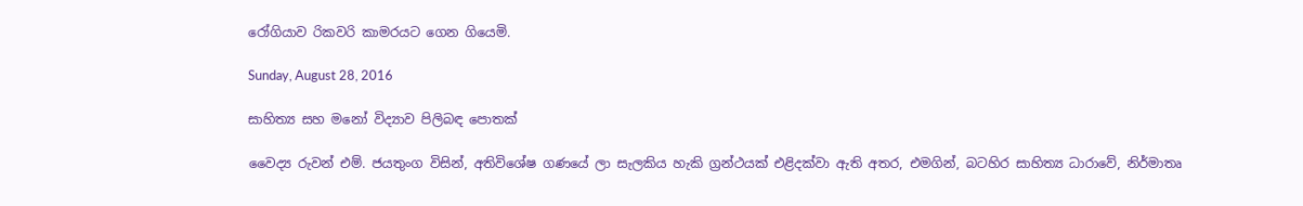රෝගියාව රිකවරි කාමරයට ගෙන ගියෙමි.

Sunday, August 28, 2016

සාහිත්‍ය සහ මනෝ විද්‍යාව පිලිබඳ පොතක්

වෛද්‍ය රුවන් එම්. ජයතුංග විසින්, අතිවිශේෂ ගණයේ ලා සැලකිය හැකි ග්‍රන්ථයක් එළිදක්වා ඇති අතර, එමගින්, බටහිර සාහිත්‍ය ධාරාවේ, නිර්මාතෘ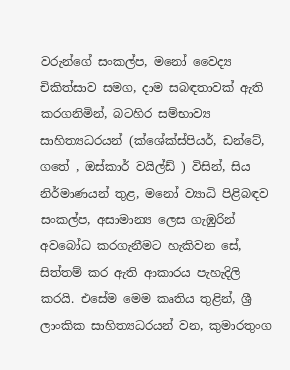වරුන්ගේ සංකල්ප, මනෝ වෛද්‍ය චිකිත්සාව සමග, දාම සබඳතාවක් ඇති කරගනිමින්, බටහිර සම්භාව්‍ය සාහිත්‍යධරයන් (ක්ශේක්ස්පියර්, ඩන්ටේ,  ගතේ , ඔස්කාර් වයිල්ඩ් ) විසින්, සිය නිර්මාණයන් තුළ, මනෝ ව්‍යාධි පිළිබඳව සංකල්ප, අසාමාන්‍ය ලෙස ගැඹුරින් අවබෝධ කරගැනීමට හැකිවන සේ, සිත්තම් කර ඇති ආකාරය පැහැදිලි කරයි. එසේම මෙම කෘතිය තුළින්, ශ්‍රී ලාංකික සාහිත්‍යධරයන් වන, කුමාරතුංග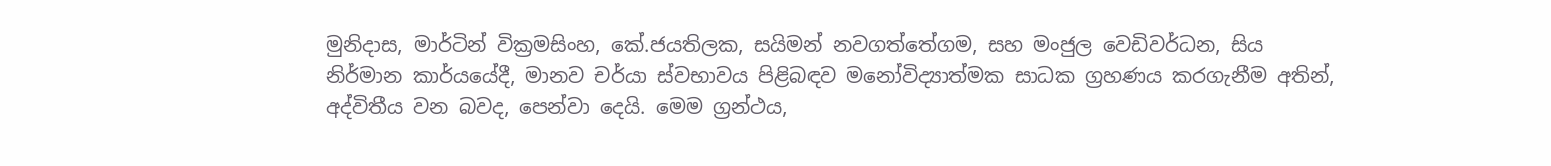මුනිදාස, මාර්ටින් වික්‍රමසිංහ, කේ.ජයතිලක, සයිමන් නවගත්තේගම, සහ මංජුල වෙඩිවර්ධන, සිය නිර්මාන කාර්යයේදී, මානව චර්යා ස්වභාවය පිළිබඳව මනෝවිද්‍යාත්මක සාධක ග්‍රහණය කරගැනීම අතින්, අද්විතීය වන බවද, පෙන්වා දෙයි. මෙම ග්‍රන්ථය,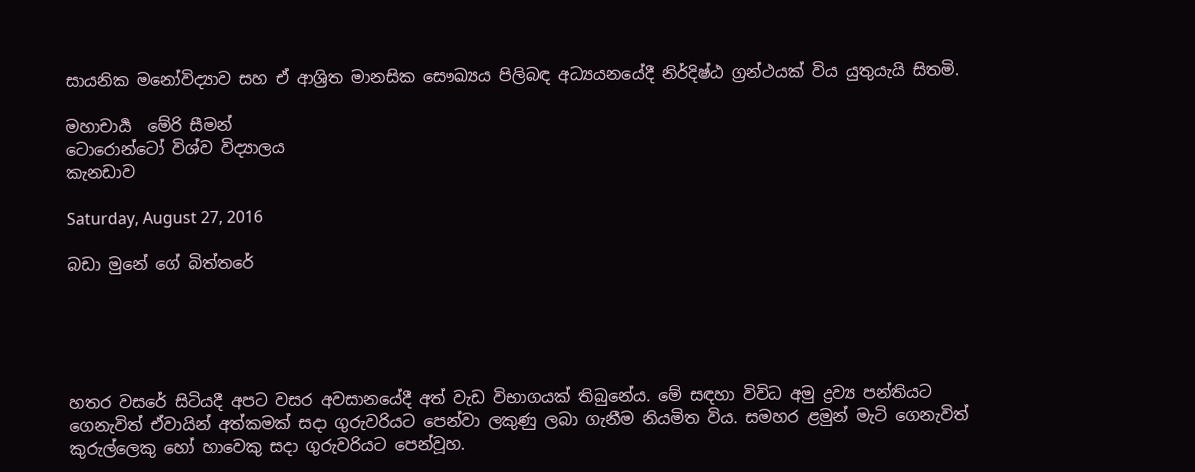සායනික මනෝවිද්‍යාව සහ ඒ ආශ්‍රිත මානසික සෞඛ්‍යය පිලිබඳ අධ්‍යයනයේදී නිර්දිෂ්ඨ ග්‍රන්ථයක් විය යුතුයැයි සිතමි.

මහාචාර්‍ය  මේරි සීමන්
ටොරොන්ටෝ විශ්ව විද්‍යාලය
කැනඩාව

Saturday, August 27, 2016

බඩා මුනේ ගේ බිත්තරේ





හතර වසරේ සිටියදී අපට වසර අවසානයේදී අත් වැඩ විභාගයක් තිබුනේය. මේ සඳහා විවිධ අමු ද්‍රව්‍ය පන්තියට ගෙනැවිත් ඒවායින් අත්කමක් සදා ගුරුවරියට පෙන්වා ලකුණු ලබා ගැනීම නියමිත විය. සමහර ළමුන් මැටි ගෙනැවිත් කුරුල්ලෙකු හෝ හාවෙකු සදා ගුරුවරියට පෙන්වූහ.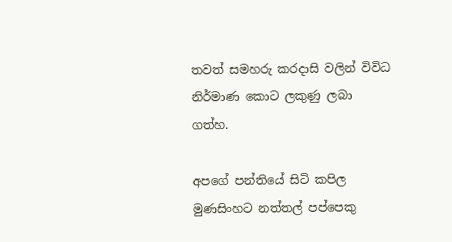තවත් සමහරු කරදාසි වලින් විවිධ නිර්මාණ කොට ලකුණු ලබා ගත්හ.

අපගේ පන්තියේ සිටි කපිල මුණසිංහට නත්තල් පප්පෙකු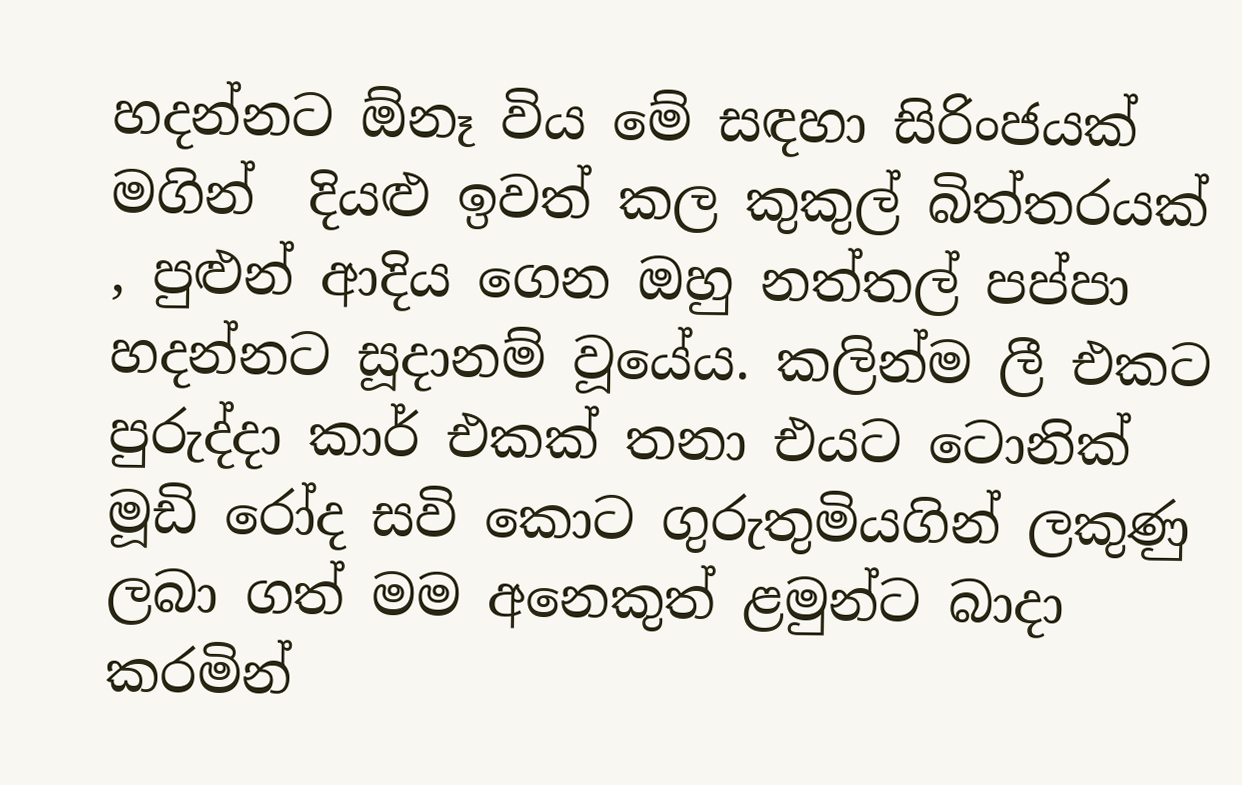හදන්නට ඕනෑ විය මේ සඳහා සිරිංජයක් මගින්  දියළු ඉවත් කල කුකුල් බිත්තරයක් , පුළුන් ආදිය ගෙන ඔහු නත්තල් පප්පා හදන්නට සූදානම් වූයේය. කලින්ම ලී එකට පුරුද්දා කාර් එකක් තනා එයට ටොනික් මූඩි රෝද සවි කොට ගුරුතුමියගින් ලකුණු ලබා ගත් මම අනෙකුත් ළමුන්ට බාදා කරමින්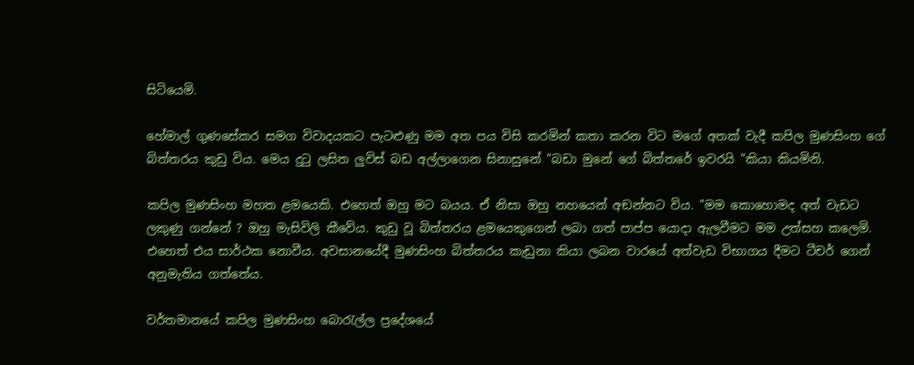සිටියෙමි.

හේමාල් ගුණසේකර සමග විවාදයකට පැටළුණු මම අත පය විසි කරමින් කතා කරන විට මගේ අතක් වැදී කපිල මුණසිංහ ගේ බිත්තරය කුඩු විය. මෙය දුටු ලසිත ලුවිස් බඩ අල්ලාගෙන සිනාසුනේ "බඩා මුනේ ගේ බිත්තරේ ඉවරයි "කියා කියමිනි.

කපිල මුණසිංහ මහත ළමයෙකි. එහෙත් ඔහු මට බයය. ඒ නිසා ඔහු නහයෙන් අඞන්නට විය. "මම කොහොමද අත් වැඩට ලකුණු ගන්නේ ? ඔහු මැසිවිලි කීවේය. කුඩු වූ බිත්තරය ළමයෙකුගෙන් ලබා ගත් පාප්ප යොදා ඇලවීමට මම උත්සහ කලෙමි. එහෙත් එය සාර්ථක නොවීය. අවසානයේදී මුණසිංහ බිත්තරය කැඩුනා කියා ලබන වාරයේ අත්වැඩ විභාගය දීමට ටීචර් ගෙන් අනුමැතිය ගත්තේය.

වර්තමානයේ කපිල මුණසිංහ බොරැල්ල ප්‍රදේශයේ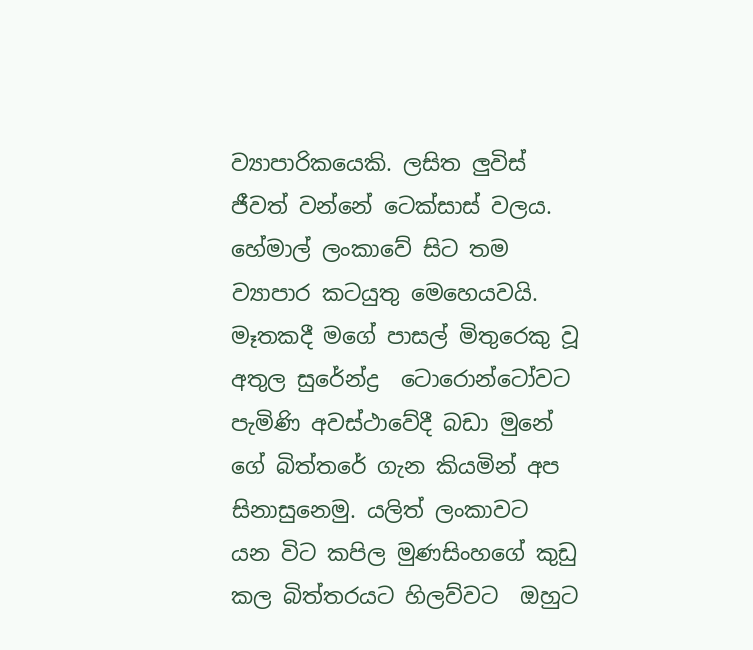ව්‍යාපාරිකයෙකි. ලසිත ලුවිස් ජීවත් වන්නේ ටෙක්සාස් වලය. හේමාල් ලංකාවේ සිට තම ව්‍යාපාර කටයුතු මෙහෙයවයි. මෑතකදී මගේ පාසල් මිතුරෙකු වූ අතුල සුරේන්ද්‍ර  ටොරොන්ටෝවට පැමිණි අවස්ථාවේදී බඩා මුනේ ගේ බිත්තරේ ගැන කියමින් අප සිනාසුනෙමු. යලිත් ලංකාවට  යන විට කපිල මුණසිංහගේ කුඩු කල බිත්තරයට හිලව්වට  ඔහුට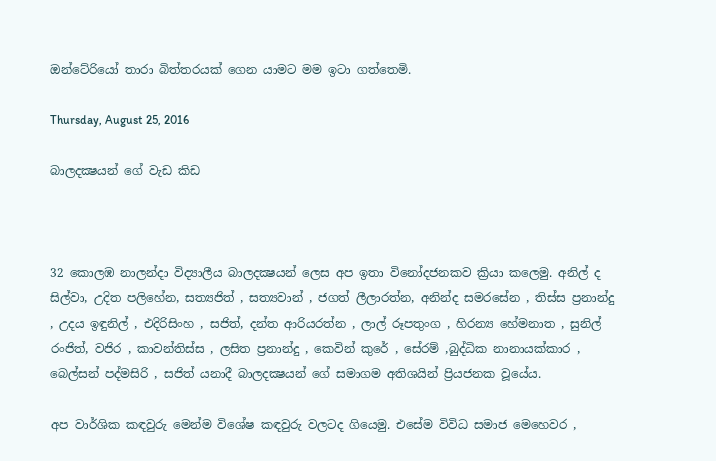ඔන්ටේ‍රියෝ තාරා බිත්තරයක් ගෙන යාමට මම ඉටා ගත්තෙමි.

Thursday, August 25, 2016

බාලදක්‍ෂයන් ගේ වැඩ කිඩ



32 කොලඹ නාලන්දා විද්‍යාලීය බාලදක්‍ෂයන් ලෙස අප ඉතා විනෝදජනකව ක්‍රියා කලෙමු. අනිල් ද සිල්වා, උදිත පලිහේන, සත්‍යජිත් , සත්‍යවාන් , ජගත් ලීලාරත්න, අනින්ද සමරසේන , තිස්ස ප්‍රනාන්දු , උදය ඉඳුනිල් , එදිරිසිංහ , සජිත්, දන්ත ආරියරත්න , ලාල් රූපතුංග , හිරන්‍ය හේමනාත , සුනිල් රංජිත්, වජිර , කාවන්තිස්ස , ලසිත ප්‍රනාන්දු , කෙවින් කුරේ , සේරම් ,බුද්ධික නානායක්කාර , බෙල්සන් පද්මසිරි , සජිත් යනාදී බාලදක්‍ෂයන් ගේ සමාගම අතිශයින් ප්‍රියජනක වූයේය.

අප වාර්ශික කඳවුරු මෙන්ම විශේෂ කඳවුරු වලටද ගියෙමු. එසේම විවිධ සමාජ මෙහෙවර ,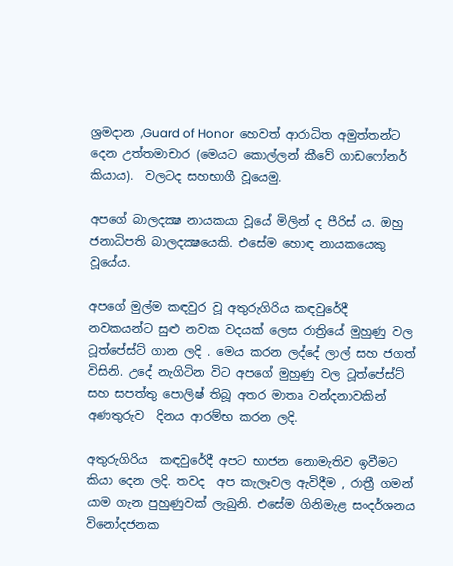ශ්‍රමදාන ,Guard of Honor  හෙවත් ආරාධිත අමුත්තන්ට දෙන උත්තමාචාර (මෙයට කොල්ලන් කීවේ ගාඩෆෝනර් කියාය).  වලටද සහභාගී වූයෙමු.

අපගේ බාලදක්‍ෂ නායකයා වූයේ මිලින් ද පීරිස් ය. ඔහු ජනාධිපති බාලදක්‍ෂයෙකි. එසේම හොඳ නායකයෙකු වූයේය.

අපගේ මුල්ම කඳවුර වූ අතුරුගිරිය කඳවුරේදී නවකයන්ට සුළු නවක වදයක් ලෙස රාත්‍රියේ මුහුණු වල ටූත්පේස්ට් ගාන ලදි . මෙය කරන ලද්දේ ලාල් සහ ජගත් විසිනි. උදේ නැගිටින විට අපගේ මුහුණු වල ටූත්පේස්ට් සහ සපත්තු පොලිෂ් තිබූ අතර මාතෘ වන්දනාවකින් අණතුරුව  දිනය ආරම්භ කරන ලදි.

අතුරුගිරිය  කඳවුරේදී අපට භාජන නොමැතිව ඉවීමට කියා දෙන ලදි. තවද  අප කැලෑවල ඇවිදීම , රාත්‍රී ගමන් යාම ගැන පුහුණුවක් ලැබුනි. එසේම ගිනිමැළ සංදර්ශනය විනෝදජනක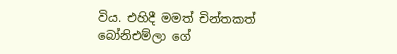විය. එහිදී මමත් චින්තකත් බෝනිඑම්ලා ගේ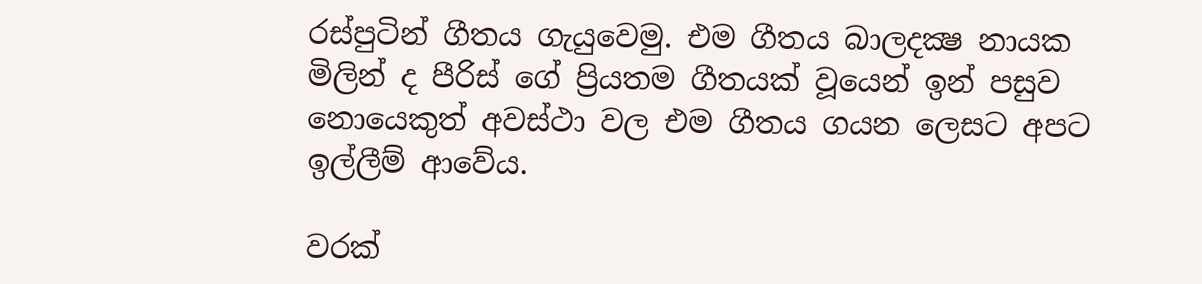රස්පුටින් ගීතය ගැයුවෙමු. එම ගීතය බාලදක්‍ෂ නායක මිලින් ද පීරිස් ගේ ප්‍රියතම ගීතයක් වූයෙන් ඉන් පසුව නොයෙකුත් අවස්ථා වල එම ගීතය ගයන ලෙසට අපට ඉල්ලීම් ආවේය.

වරක්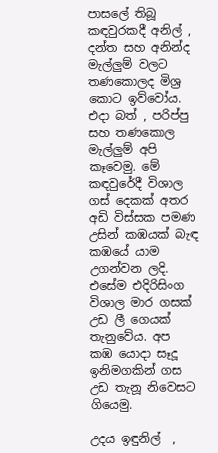පාසලේ තිබූ කඳවුරකදී අනිල් , දන්ත සහ අනින්ද මැල්ලුම් වලට තණකොලද මිශ්‍ර කොට ඉව්වෝය. එදා බත් , පරිප්පු සහ තණකොල මැල්ලුම් අපි කෑවෙමු. මේ කඳවුරේදී විශාල ගස් දෙකක් අතර අඩි විස්සක පමණ උසින් කඹයක් බැඳ කඹයේ යාම උගන්වන ලදි. එසේම එදිරිසිංග විශාල මාර ගසක් උඩ ලී ගෙයක් තැනුවේය. අප කඹ යොදා සෑදූ ඉනිමගකින් ගස උඩ තැනූ නිවෙසට ගියෙමු.

උදය ඉඳුනිල්  ,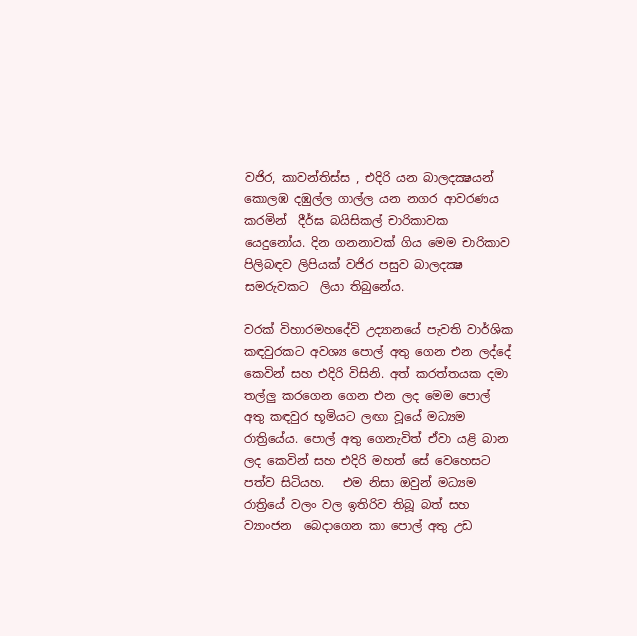වජිර, කාවන්තිස්ස , එදිරි යන බාලදක්‍ෂයන් කොලඹ දඹුල්ල ගාල්ල යන නගර ආවරණය කරමින්  දීර්ඝ බයිසිකල් චාරිකාවක යෙදුනෝය. දින ගනනාවක් ගිය මෙම චාරිකාව පිලිබඳව ලිපියක් වජිර පසුව බාලදක්‍ෂ සමරුවකට  ලියා තිබුනේය.

වරක් විහාරමහදේවි උද්‍යානයේ පැවති වාර්ශික කඳවුරකට අවශ්‍ය පොල් අතු ගෙන එන ලද්දේ කෙවින් සහ එදිරි විසිනි. අත් කරත්තයක දමා තල්ලු කරගෙන ගෙන එන ලද මෙම පොල් අතු කඳවුර භූමියට ලඟා වූයේ මධ්‍යම රාත්‍රියේය. පොල් අතු ගෙනැවිත් ඒවා යළි බාන ලද කෙවින් සහ එදිරි මහත් සේ වෙහෙසට පත්ව සිටියහ.   එම නිසා ඔවුන් මධ්‍යම රාත්‍රියේ වලං වල ඉතිරිව තිබූ බත් සහ ව්‍යාංජන  බෙදාගෙන කා පොල් අතු උඩ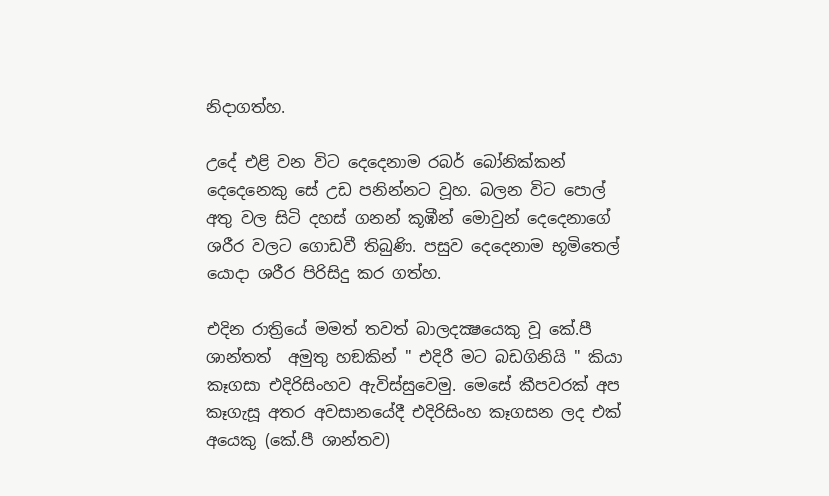නිදාගත්හ.

උදේ එළි වන විට දෙදෙනාම රබර් බෝනික්කන් දෙදෙනෙකු සේ උඩ පනින්නට වූහ. බලන විට පොල් අතු වල සිටි දහස් ගනන් කූඹීන් මොවුන් දෙදෙනාගේ ශරීර වලට ගොඩවී තිබුණි. පසුව දෙදෙනාම භූමිතෙල් යොදා ශරීර පිරිසිදු කර ගත්හ.

එදින රාත්‍රියේ මමත් තවත් බාලදක්‍ෂයෙකු වූ කේ.පී ශාන්තත්  අමුතු හඞකින් " එදිරී මට බඩගිනියි " කියා කෑගසා එදිරිසිංහව ඇවිස්සුවෙමු. මෙසේ කීපවරක් අප කෑගැසූ අතර අවසානයේදී එදිරිසිංහ කෑගසන ලද එක් අයෙකු (කේ.පී ශාන්තව)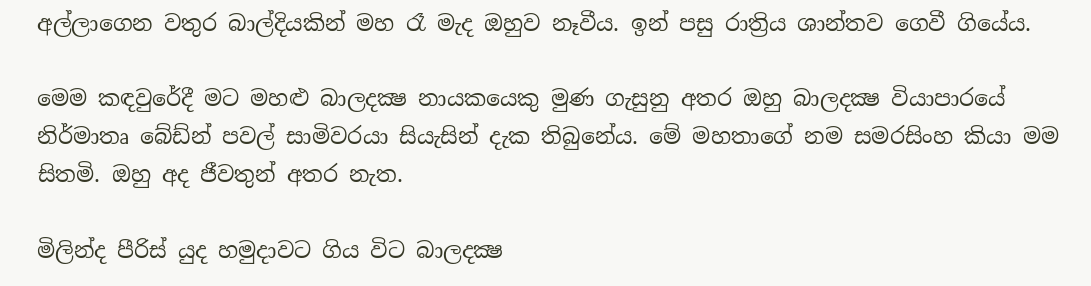අල්ලාගෙන වතුර බාල්දියකින් මහ රෑ මැද ඔහුව නෑවීය. ඉන් පසු රාත්‍රිය ශාන්තව ගෙවී ගියේය.

මෙම කඳවුරේදී මට මහළු බාලදක්‍ෂ නායකයෙකු මුණ ගැසුනු අතර ඔහු බාලදක්‍ෂ වියාපාරයේ නිර්මාතෘ බේඩ්න් පවල් සාමිවරයා සියැසින් දැක තිබුනේය. මේ මහතාගේ නම සමරසිංහ කියා මම සිතමි. ඔහු අද ජීවතුන් අතර නැත.

මිලින්ද පීරිස් යුද හමුදාවට ගිය විට බාලදක්‍ෂ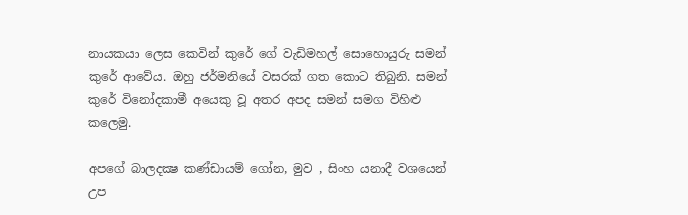නායකයා ලෙස කෙවින් කුරේ ගේ වැඩිමහල් සොහොයුරු සමන් කුරේ ආවේය. ඔහු ජර්මනියේ වසරක් ගත කොට තිබුනි. සමන් කුරේ විනෝදකාමී අයෙකු වූ අතර අපද සමන් සමග විහිළු කලෙමු.

අපගේ බාලදක්‍ෂ කණ්ඩායම් ගෝන, මුව , සිංහ යනාදී වශයෙන් උප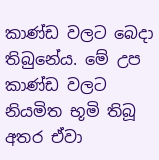කාණ්ඩ වලට බෙදා තිබුනේය. මේ උප කාණ්ඩ වලට නියමිත භූමි තිබූ අතර ඒවා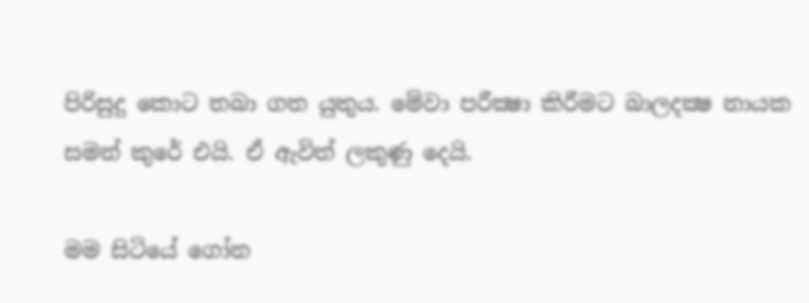පිරිසුදු කොට තබා ගත යුතුය. මේවා පරීක්‍ෂා කිරීමට බාලදක්‍ෂ නායක සමන් කුරේ එයි. ඒ ඇවිත් ලකුණු දෙයි.

මම සිටියේ ගෝන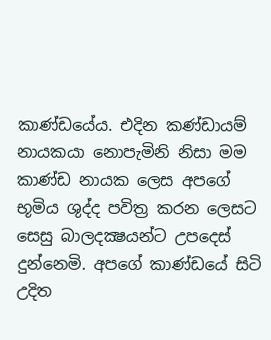කාණ්ඩයේය. එදින කණ්ඩායම් නායකයා නොපැමිනි නිසා මම කාණ්ඩ නායක ලෙස අපගේ භූමිය ශුද්ද පවිත්‍ර කරන ලෙසට සෙසු බාලදක්‍ෂයන්ට උපදෙස් දුන්නෙමි. අපගේ කාණ්ඩයේ සිටි උදිත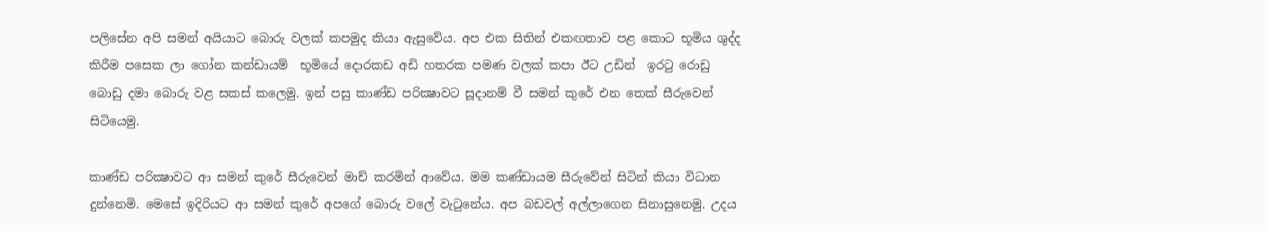පලිසේන අපි සමන් අයියාට බොරු වලක් කපමුද කියා ඇසුවේය. අප එක සිතින් එකඟතාව පළ කොට භූමිය ශුද්ද කිරීම පසෙක ලා ගෝන කන්ඩායම්  භූමියේ දොරකඩ අඩි හතරක පමණ වලක් කපා ඊට උඩින්  ඉරටු රොඩු බොඩු දමා බොරු වළ සකස් කලෙමු. ඉන් පසු කාණ්ඩ පරික්‍ෂාවට සූදානම් වී සමන් කුරේ එන තෙක් සීරුවෙන් සිටියෙමු.

කාණ්ඩ පරික්‍ෂාවට ආ සමන් කුරේ සීරුවෙන් මාච් කරමින් ආවේය. මම කණ්ඩායම සීරුවේන් සිටින් කියා විධාන දුන්නෙමි. මෙසේ ඉදිරියට ආ සමන් කුරේ අපගේ බොරු වලේ වැටුනේය. අප බඩවල් අල්ලාගෙන සිනාසුනෙමු. උදය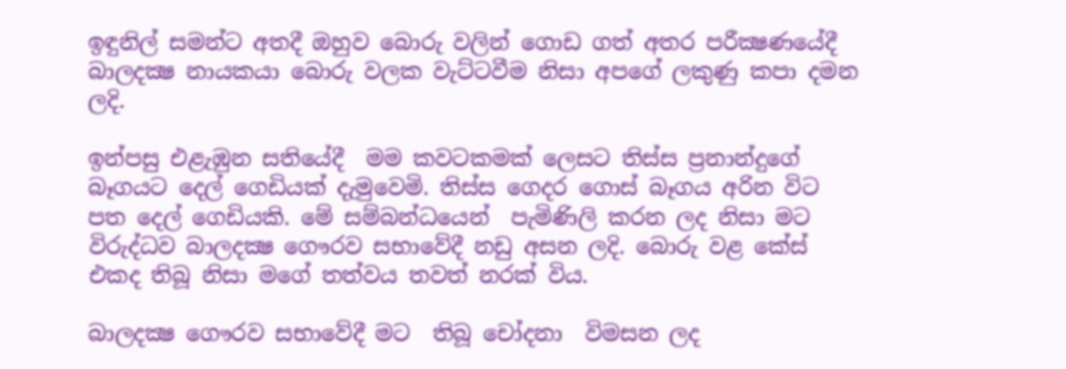ඉඳුනිල් සමන්ට අතදී ඔහුව බොරු වලින් ගොඩ ගත් අතර පරීක්‍ෂණයේදී බාලදක්‍ෂ නායකයා බොරු වලක වැට්ටවීම නිසා අපගේ ලකුණු කපා දමන ලදි.

ඉන්පසු එළැඹුන සතියේදී  මම කවටකමක් ලෙසට තිස්ස ප්‍රනාන්දුගේ බෑගයට දෙල් ගෙඩියක් දැමුවෙමි. තිස්ස ගෙදර ගොස් බෑගය අරින විට පත දෙල් ගෙඩියකි. මේ සම්බන්ධයෙන්  පැමිණිලි කරන ලද නිසා මට විරුද්ධව බාලදක්‍ෂ ගෞරව සභාවේදී නඩු අසන ලදි. බොරු වළ කේස් එකද තිබූ නිසා මගේ තත්වය තවත් නරක් විය.

බාලදක්‍ෂ ගෞරව සභාවේදී මට  තිබූ චෝදනා  විමසන ලද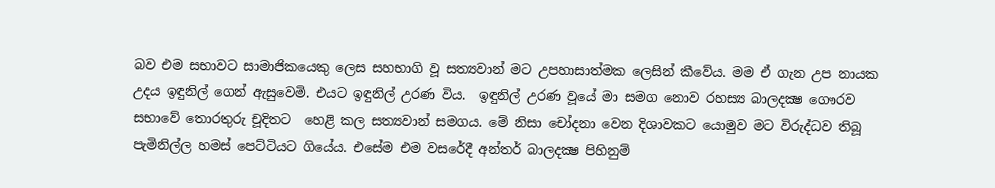බව එම සභාවට සාමාජිකයෙකු ලෙස සහභාගි වූ සත්‍යවාන් මට උපහාසාත්මක ලෙසින් කීවේය. මම ඒ ගැන උප නායක උදය ඉඳුනිල් ගෙන් ඇසුවෙමි. එයට ඉඳුනිල් උරණ විය.  ඉඳුනිල් උරණ වූයේ මා සමග නොව රහස්‍ය බාලදක්‍ෂ ගෞරව සභාවේ තොරතුරු චූදිතට  හෙළි කල සත්‍යවාන් සමගය. මේ නිසා චෝදනා වෙන දිශාවකට යොමුව මට විරුද්ධව තිබූ පැමිනිල්ල හමස් පෙට්ටියට ගියේය. එසේම එම වසරේදී අන්තර් බාලදක්‍ෂ පිහිනුම්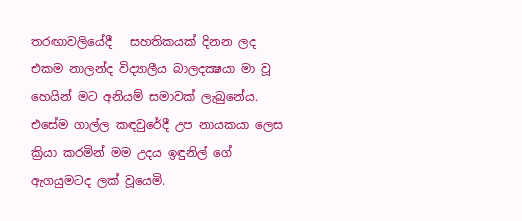තරඟාවලියේදී   සහතිකයක් දිනන ලද එකම නාලන්ද විද්‍යාලීය බාලදක්‍ෂයා මා වූ හෙයින් මට අනියම් සමාවක් ලැබුනේය. එසේම ගාල්ල කඳවුරේදී උප නායකයා ලෙස ක්‍රියා කරමින් මම උදය ඉඳුනිල් ගේ ඇගයුමටද ලක් වූයෙමි.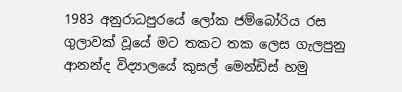1983 අනුරාධපුරයේ ලෝක ජම්බෝරිය රස ගුලාවක් වූයේ මට තකට තක ලෙස ගැලපුනු ආනන්ද විද්‍යාලයේ කුසල් මෙන්ඩිස් හමු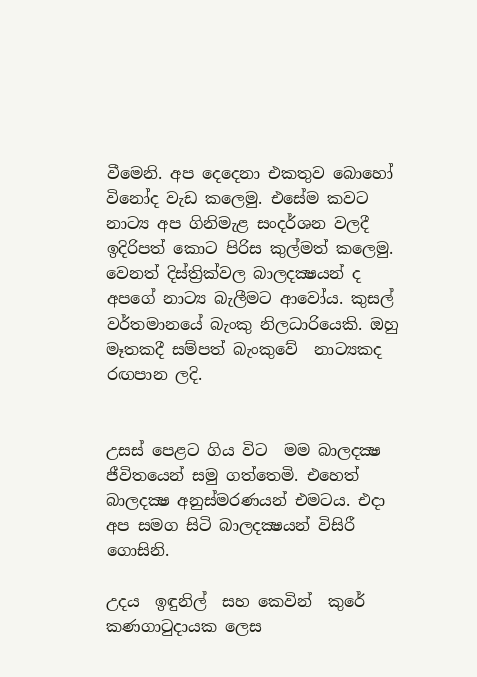වීමෙනි. අප දෙදෙනා එකතුව බොහෝ විනෝද වැඩ කලෙමු. එසේම කවට නාට්‍ය අප ගිනිමැළ සංදර්ශන වලදී ඉදිරිපත් කොට පිරිස කුල්මත් කලෙමු. වෙනත් දිස්ත්‍රික්වල බාලදක්‍ෂයන් ද  අපගේ නාට්‍ය බැලීමට ආවෝය. කුසල් වර්තමානයේ බැංකු නිලධාරියෙකි. ඔහු මෑතකදී සම්පත් බැංකුවේ  නාට්‍යකද රඟපාන ලදි.


උසස් පෙළට ගිය විට  මම බාලදක්‍ෂ ජීවිතයෙන් සමු ගත්තෙමි. එහෙත් බාලදක්‍ෂ අනුස්මරණයන් එමටය. එදා අප සමග සිටි බාලදක්‍ෂයන් විසිරී ගොසිනි.

උදය  ඉඳුනිල්  සහ කෙවින්  කුරේ කණගාටුදායක ලෙස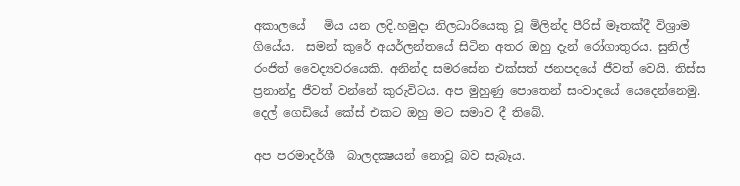අකාලයේ   මිය යන ලදි.හමුදා නිලධාරියෙකු වූ මිලින්ද පීරිස් මෑතක්දී විශ්‍රාම ගියේය.  සමන් කුරේ අයර්ලන්තයේ සිටින අතර ඔහු දැන් රෝගාතුරය. සුනිල් රංජිත් වෛද්‍යවරයෙකි. අනින්ද සමරසේන එක්සත් ජනපදයේ ජීවත් වෙයි. තිස්ස ප්‍රනාන්දු ජීවත් වන්නේ කුරුවිටය. අප මුහුණු පොතෙන් සංවාදයේ යෙදෙන්නෙමු. දෙල් ගෙඩියේ කේස් එකට ඔහු මට සමාව දී තිබේ.

අප පරමාදර්ශී  බාලදක්‍ෂයන් නොවූ බව සැබෑය.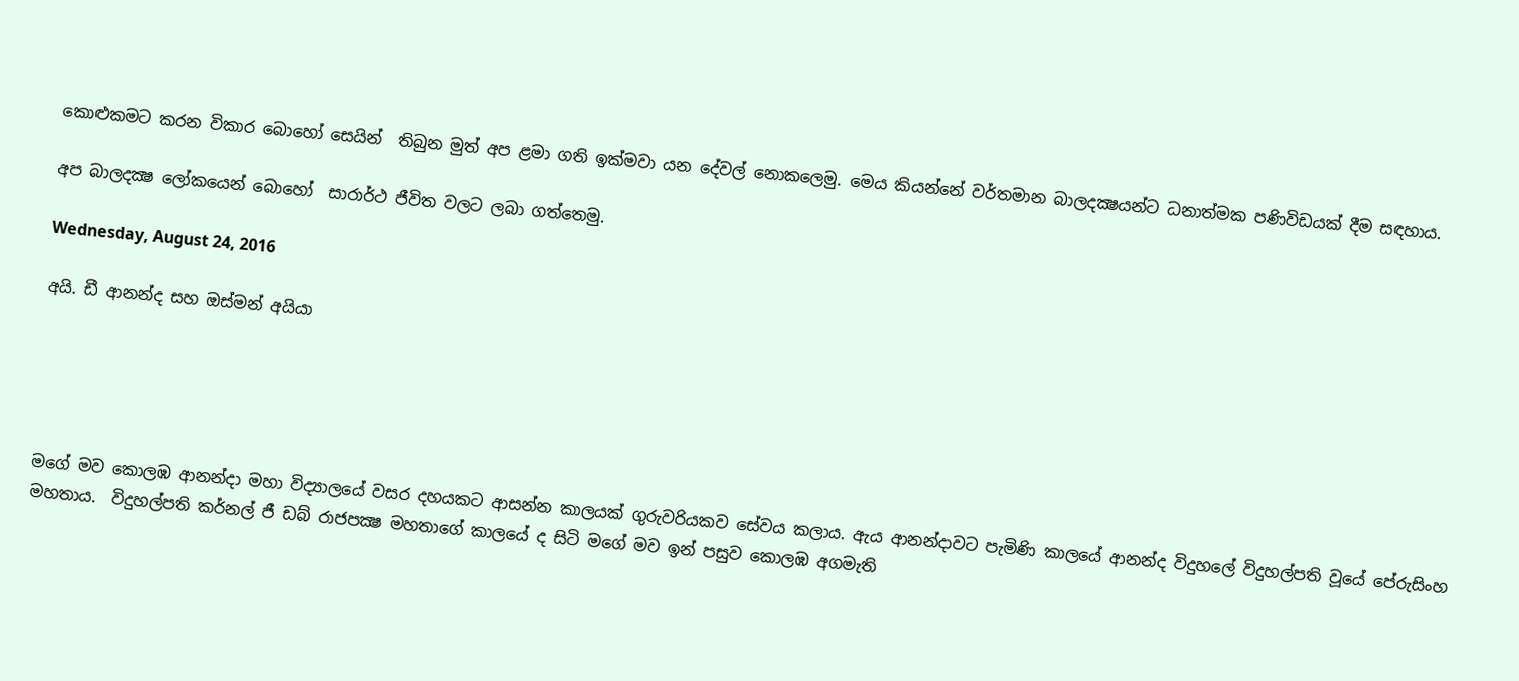කොළුකමට කරන විකාර බොහෝ සෙයින්  තිබුන මුත් අප ළමා ගති ඉක්මවා යන දේවල් නොකලෙමු. මෙය කියන්නේ වර්තමාන බාලදක්‍ෂයන්ට ධනාත්මක පණිවිඩයක් දීම සඳහාය.

අප බාලදක්‍ෂ ලෝකයෙන් බොහෝ  සාරාර්ථ ජීවිත වලට ලබා ගත්තෙමු.

Wednesday, August 24, 2016

අයි. ඩී ආනන්ද සහ ඔස්මන් අයියා





මගේ මව කොලඹ ආනන්දා මහා විද්‍යාලයේ වසර දහයකට ආසන්න කාලයක් ගුරුවරියකව සේවය කලාය. ඇය ආනන්දාවට පැමිණි කාලයේ ආනන්ද විදුහලේ විදුහල්පති වූයේ පේරුසිංහ මහතාය.  විදුහල්පති කර්නල් ජී ඩබ් රාජපක්‍ෂ මහතාගේ කාලයේ ද සිටි මගේ මව ඉන් පසුව කොලඹ අගමැති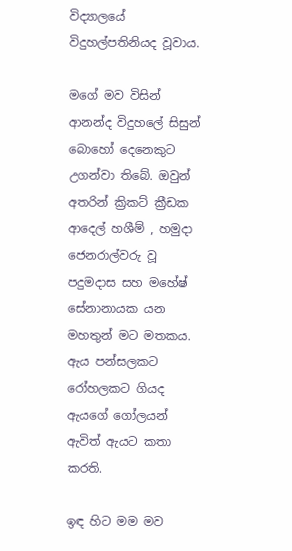විද්‍යාලයේ විදුහල්පතිනියද වූවාය.

මගේ මව විසින් ආනන්ද විදුහලේ සිසුන් බොහෝ දෙනෙකුට උගන්වා තිබේ. ඔවුන් අතරින් ක්‍රිකට් ක්‍රීඩක ආදෙල් හශීම් , හමුදා ජෙනරාල්වරු වූ පදුමදාස සහ මහේෂ් සේනානායක යන මහතුන් මට මතකය. ඇය පන්සලකට රෝහලකට ගියද ඇයගේ ගෝලයන් ඇවිත් ඇයට කතා කරති.

ඉඳ හිට මම මව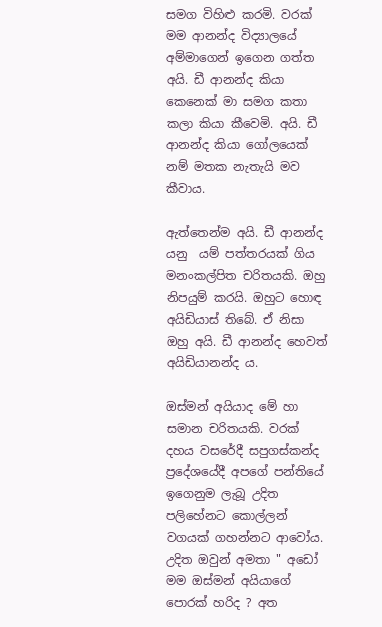සමග විහිළු කරමි. වරක් මම ආනන්ද විද්‍යාලයේ අම්මාගෙන් ඉගෙන ගත්ත  අයි. ඩී ආනන්ද කියා කෙනෙක් මා සමග කතා කලා කියා කීවෙමි. අයි. ඩී ආනන්ද කියා ගෝලයෙක් නම් මතක නැතැයි මව කීවාය.

ඇත්තෙන්ම අයි. ඩී ආනන්ද යනු  යම් පත්තරයක් ගිය මනංකල්පිත චරිතයකි. ඔහු නිපයුම් කරයි. ඔහුට හොඳ අයිඩියාස් තිබේ. ඒ නිසා ඔහු අයි. ඩී ආනන්ද හෙවත් අයිඩියානන්ද ය.

ඔස්මන් අයියාද මේ හා සමාන චරිතයකි. වරක් දහය වසරේදී සපුගස්කන්ද ප්‍රදේශයේදී අපගේ පන්තියේ ඉගෙනුම ලැබූ උදිත පලිහේනට කොල්ලන් වගයක් ගහන්නට ආවෝය. උදිත ඔවුන් අමතා " අඩෝ මම ඔස්මන් අයියාගේ පොරක් හරිද ? අත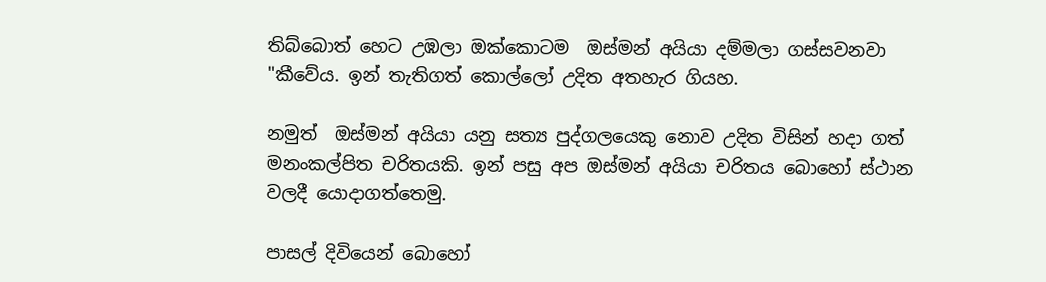තිබ්බොත් හෙට උඹලා ඔක්කොටම  ඔස්මන් අයියා දම්මලා ගස්සවනවා "කීවේය. ඉන් තැතිගත් කොල්ලෝ උදිත අතහැර ගියහ.

නමුත්  ඔස්මන් අයියා යනු සත්‍ය පුද්ගලයෙකු නොව උදිත විසින් හදා ගත් මනංකල්පිත චරිතයකි. ඉන් පසු අප ඔස්මන් අයියා චරිතය බොහෝ ස්ථාන වලදී යොදාගත්තෙමු.

පාසල් දිවියෙන් බොහෝ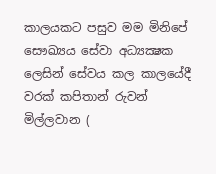කාලයකට පසුව මම මිනිපේ සෞඛ්‍යය සේවා අධ්‍යක්‍ෂක ලෙසින් සේවය කල කාලයේදී වරක් කපිතාන් රුවන් මිල්ලවාන (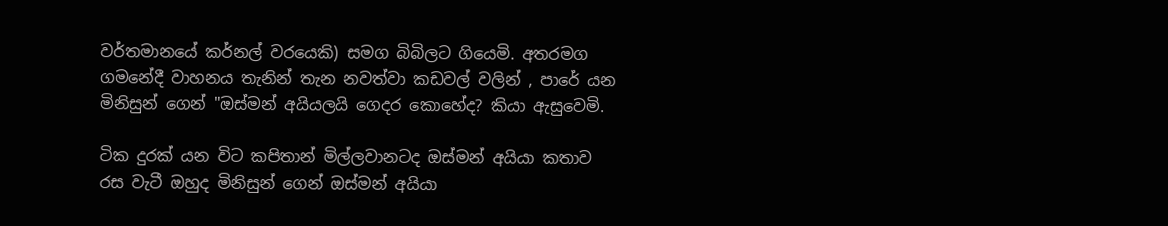වර්තමානයේ කර්නල් වරයෙකි) සමග බිබිලට ගියෙමි. අතරමග ගමනේදී වාහනය තැනින් තැන නවත්වා කඩවල් වලින් , පාරේ යන මිනිසුන් ගෙන් "ඔස්මන් අයියලයි ගෙදර කොහේද? කියා ඇසුවෙමි.

ටික දුරක් යන විට කපිතාන් මිල්ලවානටද ඔස්මන් අයියා කතාව රස වැටී ඔහුද මිනිසුන් ගෙන් ඔස්මන් අයියා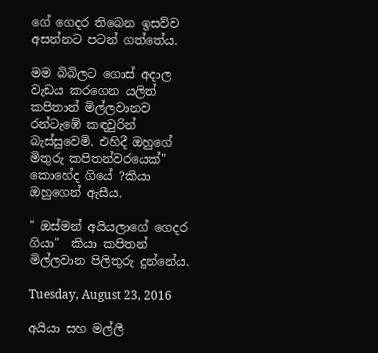ගේ ගෙදර තිබෙන ඉසව්ව අසන්නට පටන් ගත්තේය.

මම බිබිලට ගොස් අදාල වැඩය කරගෙන යලිත් කපිතාන් මිල්ලවානව රන්ටැඹේ කඳවුරින් බැස්සුවෙමි. එහිදී ඔහුගේ මිතුරු කපිතන්වරයෙක්" කොහේද ගියේ ?කියා ඔහුගෙන් ඇසීය.

" ඔස්මන් අයියලාගේ ගෙදර ගියා"  කියා කපිතන් මිල්ලවාන පිලිතුරු දුන්නේය.

Tuesday, August 23, 2016

අයියා සහ මල්ලී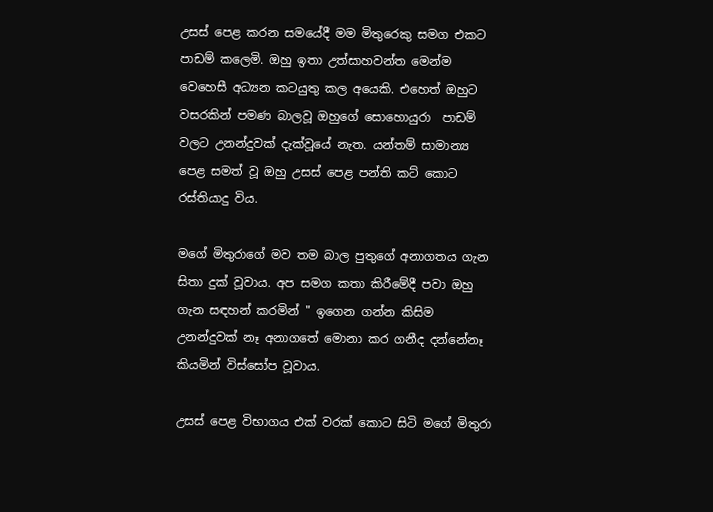උසස් පෙළ කරන සමයේදී මම මිතුරෙකු සමග එකට පාඩම් කලෙමි. ඔහු ඉතා උත්සාහවන්ත මෙන්ම වෙහෙසී අධ්‍යන කටයුතු කල අයෙකි. එහෙත් ඔහුට වසරකින් පමණ බාලවූ ඔහුගේ සොහොයුරා  පාඩම් වලට උනන්දුවක් දැක්වූයේ නැත. යන්තම් සාමාන්‍ය පෙළ සමත් වූ ඔහු උසස් පෙළ පන්ති කට් කොට රස්තියාදු විය.

මගේ මිතුරාගේ මව තම බාල පුතුගේ අනාගතය ගැන සිතා දුක් වූවාය. අප සමග කතා කිරීමේදී පවා ඔහු ගැන සඳහන් කරමින් " ඉගෙන ගන්න කිසිම උනන්දුවක් නෑ අනාගතේ මොනා කර ගනීද දන්නේනෑ කියමින් විස්සෝප වූවාය.

උසස් පෙළ විභාගය එක් වරක් කොට සිටි මගේ මිතුරා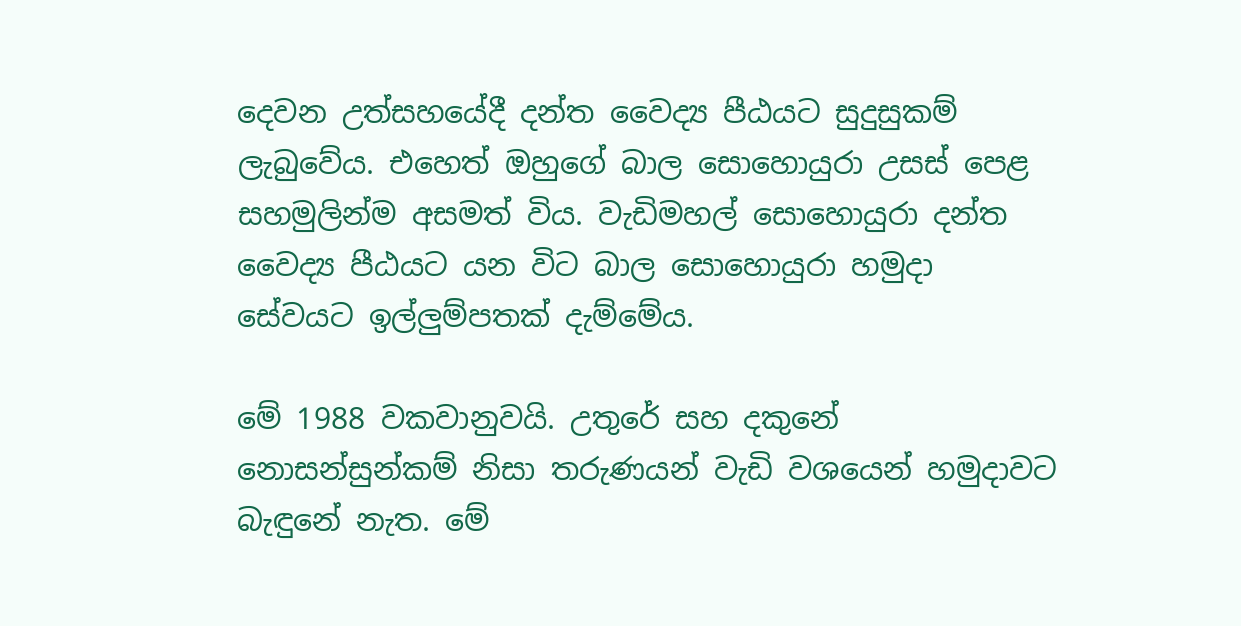දෙවන උත්සහයේදී දන්ත වෛද්‍ය පීඨයට සුදුසුකම් ලැබුවේය. එහෙත් ඔහුගේ බාල සොහොයුරා උසස් පෙළ සහමුලින්ම අසමත් විය. වැඩිමහල් සොහොයුරා දන්ත වෛද්‍ය පීඨයට යන විට බාල සොහොයුරා හමුදා සේවයට ඉල්ලුම්පතක් දැම්මේය.

මේ 1988 වකවානුවයි. උතුරේ සහ දකුනේ නොසන්සුන්කම් නිසා තරුණයන් වැඩි වශයෙන් හමුදාවට බැඳුනේ නැත. මේ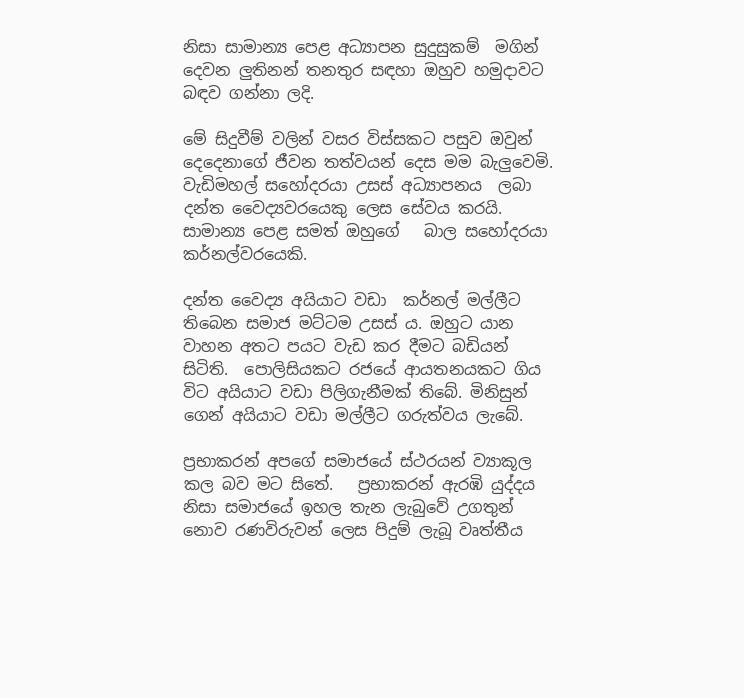නිසා සාමාන්‍ය පෙළ අධ්‍යාපන සුදුසුකම්  මගින් දෙවන ලුතිනන් තනතුර සඳහා ඔහුව හමුදාවට බඳව ගන්නා ලදි.

මේ සිදුවීම් වලින් වසර විස්සකට පසුව ඔවුන් දෙදෙනාගේ ජීවන තත්වයන් දෙස මම බැලුවෙමි. වැඩිමහල් සහෝදරයා උසස් අධ්‍යාපනය  ලබා දන්ත වෛද්‍යවරයෙකු ලෙස සේවය කරයි.  සාමාන්‍ය පෙළ සමත් ඔහුගේ   බාල සහෝදරයා කර්නල්වරයෙකි.

දන්ත වෛද්‍ය අයියාට වඩා  කර්නල් මල්ලීට තිබෙන සමාජ මට්ටම උසස්‍ ය. ඔහුට යාන වාහන අතට පයට වැඩ කර දීමට බඩියන් සිටිති.  පොලිසියකට රජයේ ආයතනයකට ගිය විට අයියාට වඩා පිලිගැනීමක් තිබේ. මිනිසුන් ගෙන් අයියාට වඩා මල්ලීට ගරුත්වය ලැබේ.

ප්‍රභාකරන් අපගේ සමාජයේ ස්ථරයන් ව්‍යාකූල කල බව මට සිතේ.   ප්‍රභාකරන් ඇරඹි යුද්දය නිසා සමාජයේ ඉහල තැන ලැබුවේ උගතුන් නොව රණවිරුවන් ලෙස පිදුම් ලැබූ වෘත්තීය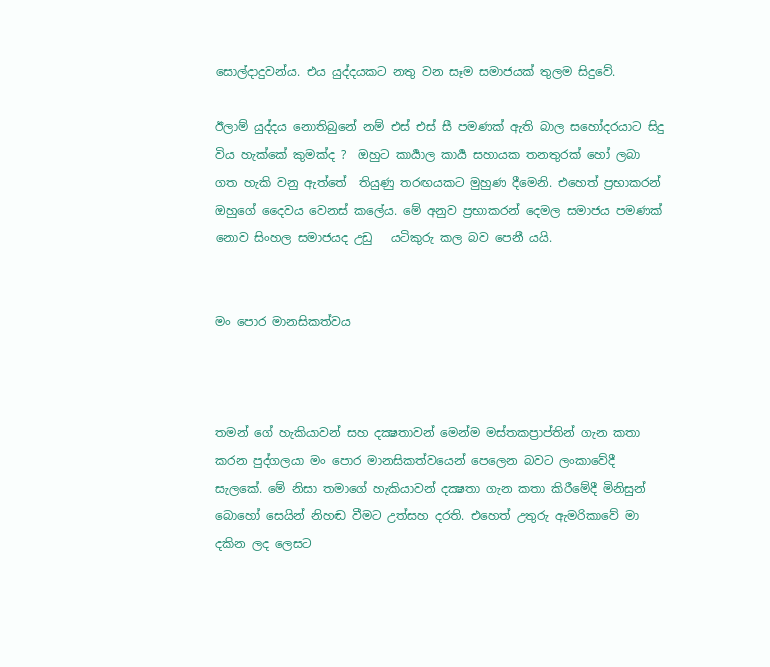සොල්දාදුවන්ය. එය යුද්දයකට නතු වන සෑම සමාජයක් තුලම සිදුවේ.

ඊලාම් යුද්දය නොතිබුනේ නම් එස් එස් සී පමණක් ඇති බාල සහෝදරයාට සිදු විය හැක්කේ කුමක්ද ?  ඔහුට කාර්‍යාල කාර්‍ය සහායක තනතුරක් හෝ ලබා ගත හැකි වනු ඇත්තේ  තියුණු තරඟයකට මුහුණ දීමෙනි. එහෙත් ප්‍රභාකරන් ඔහුගේ දෛවය වෙනස් කලේය. මේ අනුව ප්‍රභාකරන් දෙමල සමාජය පමණක් නොව සිංහල සමාජයද උඩු   යටිකුරු කල බව පෙනී යයි.


මං පොර මානසිකත්වය



තමන් ගේ හැකියාවන් සහ දක්‍ෂතාවන් මෙන්ම මස්තකප්‍රාප්තින් ගැන කතා කරන පුද්ගලයා මං පොර මානසිකත්වයෙන් පෙලෙන බවට ලංකාවේදී සැලකේ. මේ නිසා තමාගේ හැකියාවන් දක්‍ෂතා ගැන කතා කිරීමේදී මිනිසුන් බොහෝ සෙයින් නිහඬ වීමට උත්සහ දරති. එහෙත් උතුරු ඇමරිකාවේ මා දකින ලද ලෙසට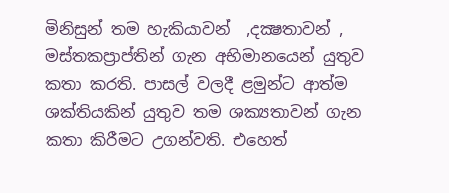මිනිසුන් තම හැකියාවන්  ,දක්‍ෂතාවන් , මස්තකප්‍රාප්තින් ගැන අභිමානයෙන් යුතුව කතා කරති. පාසල් වලදී ළමුන්ට ආත්ම ශක්තියකින් යුතුව තම ශක්‍යතාවන් ගැන කතා කිරීමට උගන්වති. එහෙත්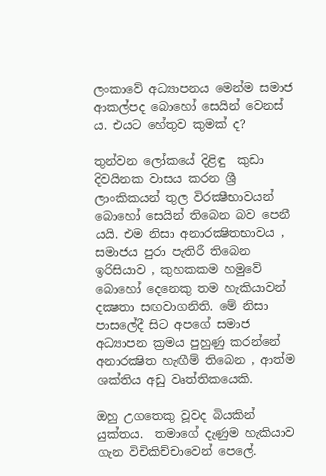ලංකාවේ අධ්‍යාපනය මෙන්ම සමාජ ආකල්පද බොහෝ සෙයින් වෙනස් ය. එයට හේතුව කුමක් ද?

තුන්වන ලෝකයේ දිළිඳු  කුඩා දිවයිනක වාසය කරන ශ්‍රී ලාංකිකයන් තුල විරක්‍ෂීභාවයන් බොහෝ සෙයින් තිබෙන බව පෙනී යයි. එම නිසා අනාරක්‍ෂිතභාවය , සමාජය පුරා පැතිරී තිබෙන ඉරිසියාව , කුහකකම හමුවේ බොහෝ දෙනෙකු තම හැකියාවන් දක්‍ෂතා සඟවාගනිති. මේ නිසා පාසලේදී සිට අපගේ සමාජ අධ්‍යාපන ක්‍රමය පුහුණු කරන්නේ අනාරක්‍ෂිත හැඟීම් තිබෙන , ආත්ම ශක්තිය අඩු වෘත්තිකයෙකි.

ඔහු උගතෙකු වූවද බියකින් යුක්තය.  තමාගේ දැණුම හැකියාව ගැන විචිකිච්චාවෙන් පෙලේ.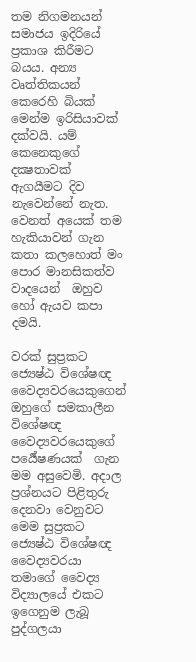තම නිගමනයන් සමාජය ඉදිරියේ ප්‍රකාශ කිරීමට බයය. අන්‍ය වෘත්තිකයන් කෙරෙහි බියක් මෙන්ම ඉරිසියාවක් දක්වයි. යම් කෙනෙකුගේ දක්‍ෂතාවක් ඇගයීමට දිව නැවෙන්නේ නැත. වෙනත් අයෙක් තම හැකියාවන් ගැන කතා කලහොත් මං පොර මානසිකත්ව වාදයෙන්  ඔහුව හෝ ඇයව කපා දමයි.

වරක් සුප්‍රකට ජ්‍යෙෂ්ඨ විශේෂඥ වෛද්‍යවරයෙකුගෙන් ඔහුගේ සමකාලීන විශේෂඥ වෛද්‍යවරයෙකුගේ පර්‍යේෂණයක්  ගැන මම අසුවෙමි. අදාල ප්‍රශ්නයට පිළිතුරු දෙනවා වෙනුවට මෙම සුප්‍රකට ජ්‍යෙෂ්ඨ විශේෂඥ වෛද්‍යවරයා තමාගේ වෛද්‍ය විද්‍යාලයේ එකට ඉගෙනුම ලැබූ පුද්ගලයා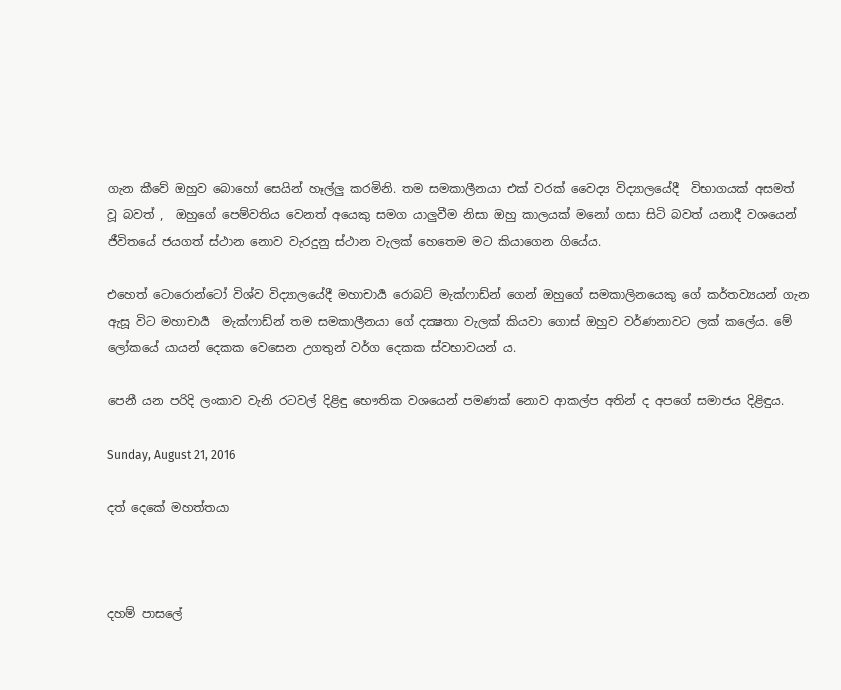ගැන කීවේ ඔහුව බොහෝ සෙයින් හෑල්ලු කරමිනි. තම සමකාලීනයා එක් වරක් වෛද්‍ය විද්‍යාලයේදී  විභාගයක් අසමත් වූ බවත් ,  ඔහුගේ පෙම්වතිය වෙනත් අයෙකු සමග යාලුවීම නිසා ඔහු කාලයක් මනෝ ගසා සිටි බවත් යනාදී වශයෙන් ජීවිතයේ ජයගත් ස්ථාන නොව වැරදුනු ස්ථාන වැලක් හෙතෙම මට කියාගෙන ගියේය.

එහෙත් ටොරොන්ටෝ විශ්ව විද්‍යාලයේදී මහාචාර්‍ය රොබට් මැක්ෆාඩ්න් ගෙන් ඔහුගේ සමකාලිනයෙකු ගේ කර්තව්‍යයන් ගැන ඇසූ විට මහාචාර්‍ය  මැක්ෆාඩ්න් තම සමකාලීනයා ගේ දක්‍ෂතා වැලක් කියවා ගොස් ඔහුව වර්ණනාවට ලක් කලේය. මේ ලෝකයේ යායන් දෙකක වෙසෙන උගතුන් වර්ග දෙකක ස්වභාවයන් ය.

පෙනී යන පරිදි ලංකාව වැනි රටවල් දිළිඳු භෞතික වශයෙන් පමණක් නොව ආකල්ප අතින් ද අපගේ සමාජය දිළිඳුය.

Sunday, August 21, 2016

දත් දෙකේ මහත්තයා



දහම් පාසලේ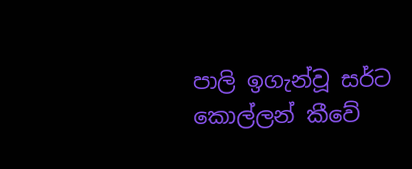පාලි ඉගැන්වූ සර්ට කොල්ලන් කීවේ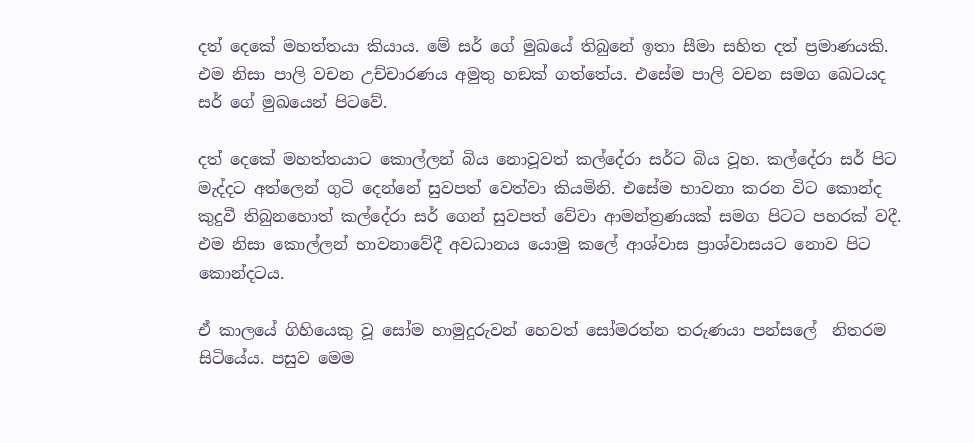දත් දෙකේ මහත්තයා කියාය. මේ සර් ගේ මුඛයේ තිබුනේ ඉතා සීමා සහිත දත් ප්‍රමාණයකි. එම නිසා පාලි වචන උච්චාරණය අමුතු හඞක් ගත්තේය. එසේම පාලි වචන සමග ඛෙටයද සර් ගේ මුඛයෙන් පිටවේ.

දත් දෙකේ මහත්තයාට කොල්ලන් බිය නොවූවත් කල්දේරා සර්ට බිය වූහ. කල්දේරා සර් පිට මැද්දට අත්ලෙන් ගුටි දෙන්නේ සුවපත් වෙත්වා කියමිනි. එසේම භාවනා කරන විට කොන්ද කුදුවී තිබුනහොත් කල්දේරා සර් ගෙන් සුවපත් වේවා ආමන්ත්‍රණයක් සමග පිටට පහරක් වදී. එම නිසා කොල්ලන් භාවනාවේදී අවධානය යොමු කලේ ආශ්වාස ප්‍රාශ්වාසයට නොව පිට කොන්දටය.

ඒ කාලයේ ගිහියෙකු වූ සෝම හාමුදුරුවන් හෙවත් සෝමරත්න තරුණයා පන්සලේ  නිතරම සිටියේය. පසුව මෙම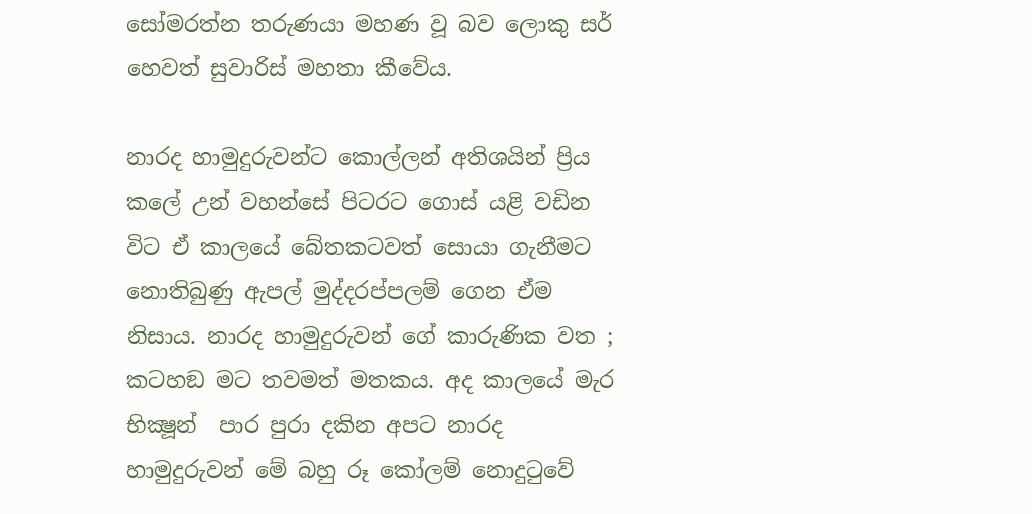සෝමරත්න තරුණයා මහණ වූ බව ලොකු සර් හෙවත් සුවාරිස් මහතා කීවේය.

නාරද හාමුදුරුවන්ට කොල්ලන් අතිශයින් ප්‍රිය කලේ උන් වහන්සේ පිටරට ගොස් යළි වඩින විට ඒ කාලයේ බේතකටවත් සොයා ගැනීමට නොතිබුණු ඇපල් මුද්දරප්පලම් ගෙන ඒම නිසාය. නාරද හාමුදුරුවන් ගේ කාරුණික වත ; කටහඞ මට තවමත් මතකය. අද කාලයේ මැර භික්‍ෂූන්  පාර පුරා දකින අපට නාරද හාමුදුරුවන් මේ බහු රූ කෝලම් නොදුටුවේ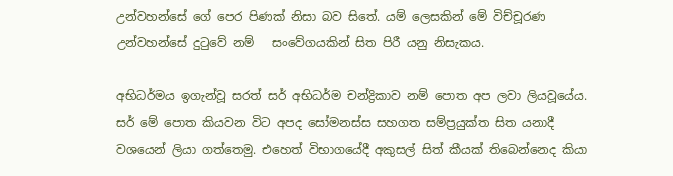උන්වහන්සේ ගේ පෙර පිණක් නිසා බව සිතේ. යම් ලෙසකින් මේ විච්චූරණ උන්වහන්සේ දුටුවේ නම්   සංවේගයකින් සිත පිරී යනු නිසැකය.

අභිධර්මය ඉගැන්වූ සරත් සර් අභිධර්ම චන්ද්‍රිකාව නම් පොත අප ලවා ලියවූයේය. සර් මේ පොත කියවන විට අපද සෝමනස්ස සහගත සම්ප්‍රයුක්ත සිත යනාදී වශයෙන් ලියා ගත්තෙමු. එහෙත් විභාගයේදී අකුසල් සිත් කීයක් තිබෙන්නෙද කියා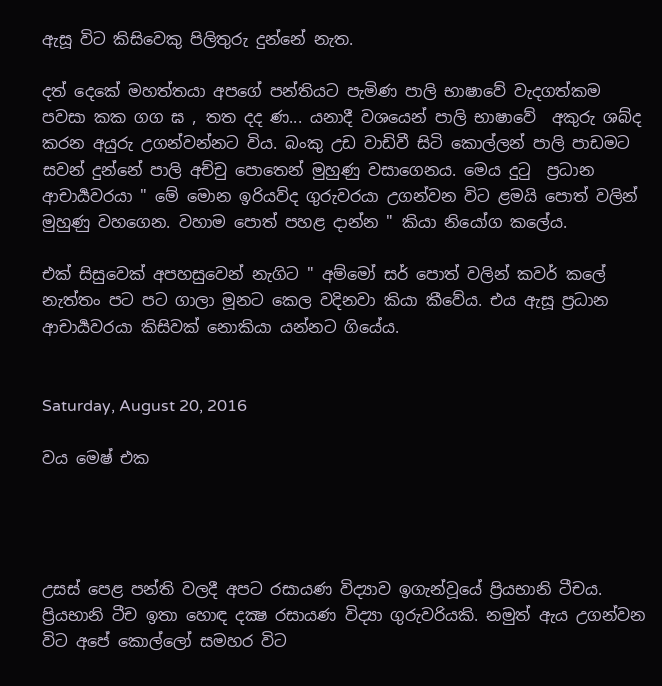ඇසූ විට කිසිවෙකු පිලිතුරු දුන්නේ නැත.

දත් දෙකේ මහත්තයා අපගේ පන්තියට පැමිණ පාලි භාෂාවේ වැදගත්කම පවසා කක ගග ඝ , තත දද ණ... යනාදී වශයෙන් පාලි භාෂාවේ  අකුරු ශබ්ද කරන අයුරු උගන්වන්නට විය. බංකු උඩ වාඩිවී සිටි කොල්ලන් පාලි පාඩමට සවන් දුන්නේ පාලි අච්චු පොතෙන් මුහුණු වසාගෙනය. මෙය දුටු  ප්‍රධාන ආචාර්‍යවරයා " මේ මොන ඉරියව්ද ගුරුවරයා උගන්වන විට ළමයි පොත් වලින් මුහුණු වහගෙන. වහාම පොත් පහළ දාන්න " කියා නියෝග කලේය.

එක් සිසුවෙක් අපහසුවෙන් නැගිට " අම්මෝ සර් පොත් වලින් කවර් කලේ නැත්තං පට පට ගාලා මූනට කෙල වදිනවා කියා කීවේය. එය ඇසූ ප්‍රධාන ආචාර්‍යවරයා කිසිවක් නොකියා යන්නට ගියේය.


Saturday, August 20, 2016

වය මෙෂ් එක




උසස් පෙළ පන්ති වලදී අපට රසායණ විද්‍යාව ඉගැන්වූයේ ප්‍රියභානි ටීචය. ප්‍රියභානි ටීච ඉතා හොඳ දක්‍ෂ රසායණ විද්‍යා ගුරුවරියකි. නමුත් ඇය උගන්වන විට අපේ කොල්ලෝ සමහර විට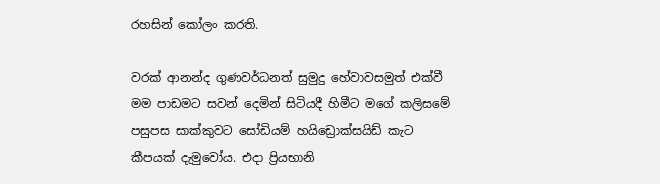රහසින් කෝලං කරති.

වරක් ආනන්ද ගුණවර්ධනත් සුමුදු හේවාවසමුත් එක්වී මම පාඩමට සවන් දෙමින් සිටියදී හිමීට මගේ කලිසමේ පසුපස සාක්කුවට සෝඩියම් හයිඩ්‍රොක්සයිඩ් කැට කීපයක් දැමුවෝය. එදා ප්‍රියභානි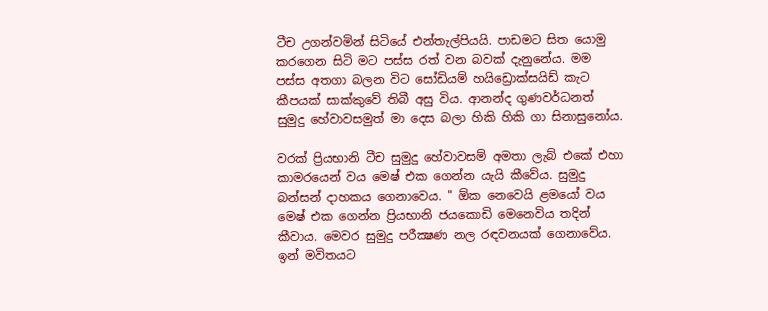ටීච උගන්වමින් සිටියේ එන්තැල්පියයි. පාඩමට සිත යොමු කරගෙන සිටි මට පස්ස රත් වන බවක් දැනුනේය. මම පස්ස අතගා බලන විට සෝඩියම් හයිඩ්‍රොක්සයිඩ් කැට කීපයක් සාක්කුවේ තිබී අසු විය. ආනන්ද ගුණවර්ධනත් සුමුදු හේවාවසමුත් මා දෙස බලා හිකි හිකි ගා සිනාසුනෝය.

වරක් ප්‍රියභානි ටීච සුමුදු හේවාවසම් අමතා ලැබ් එකේ එහා කාමරයෙන් වය මෙෂ් එක ගෙන්න යැයි කීවේය. සුමුදු බන්සන් දාහකය ගෙනාවෙය. " ඕක නෙවෙයි ළමයෝ වය මෙෂ් එක ගෙන්න ප්‍රියභානි ජයකොඩි මෙනෙවිය තදින් කීවාය. මෙවර සුමුදු පරීක්‍ෂණ නල රඳවනයක් ගෙනාවේ‍ය. ඉන් මවිතයට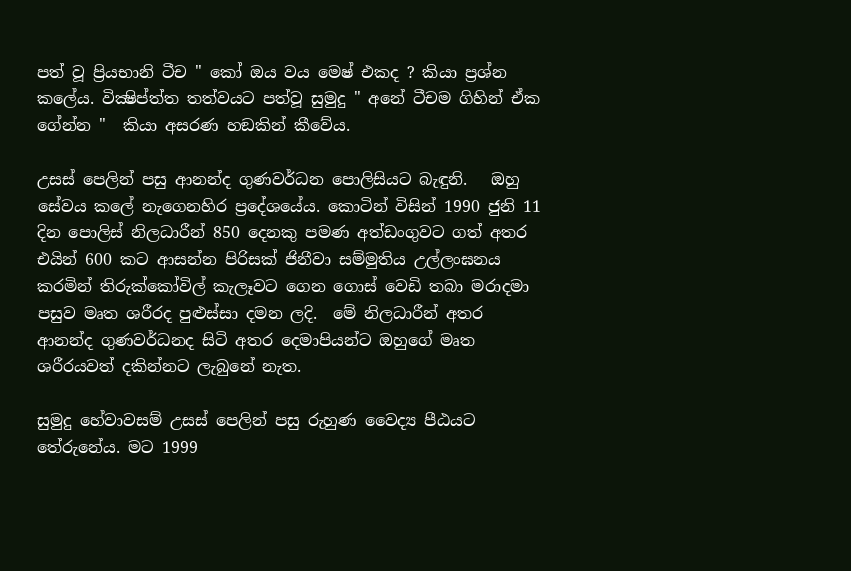පත් වූ ප්‍රියභානි ටීච " කෝ ඔය වය මෙෂ් එකද ? කියා ප්‍රශ්න කලේය. වික්‍ෂිප්ත්ත තත්වයට පත්වූ සුමුදු " අනේ ටීචම ගිහින් ඒක ගේන්න "  කියා අසරණ හඞකින් කීවේය.

උසස් පෙලින් පසු ආනන්ද ගුණවර්ධන පොලිසියට බැඳුනි.   ඔහු සේවය කලේ නැගෙනහිර ප්‍රදේශයේය. කොටින් විසින් 1990 ජුනි 11 දින පොලිස් නිලධාරීන් 850 දෙනකු පමණ අත්ඩංගුවට ගත් අතර එයින් 600 කට ආසන්න පිරිසක් ජිනීවා සම්මුතිය උල්ලංඝනය කරමින් තිරුක්‌කෝවිල් කැලෑවට ගෙන ගොස්‌ වෙඩි තබා මරාදමා පසුව මෘත ශරීරද පුළුස්සා දමන ලදි.  මේ නිලධාරීන් අතර ආනන්ද ගුණවර්ධනද සිටි අතර දෙමාපියන්ට ඔහුගේ මෘත ශරීරයවත් දකින්නට ලැබුනේ නැත.

සුමුදු හේවාවසම් උසස් පෙලින් පසු රුහුණ වෛද්‍ය පීඨයට තේරුනේය. මට 1999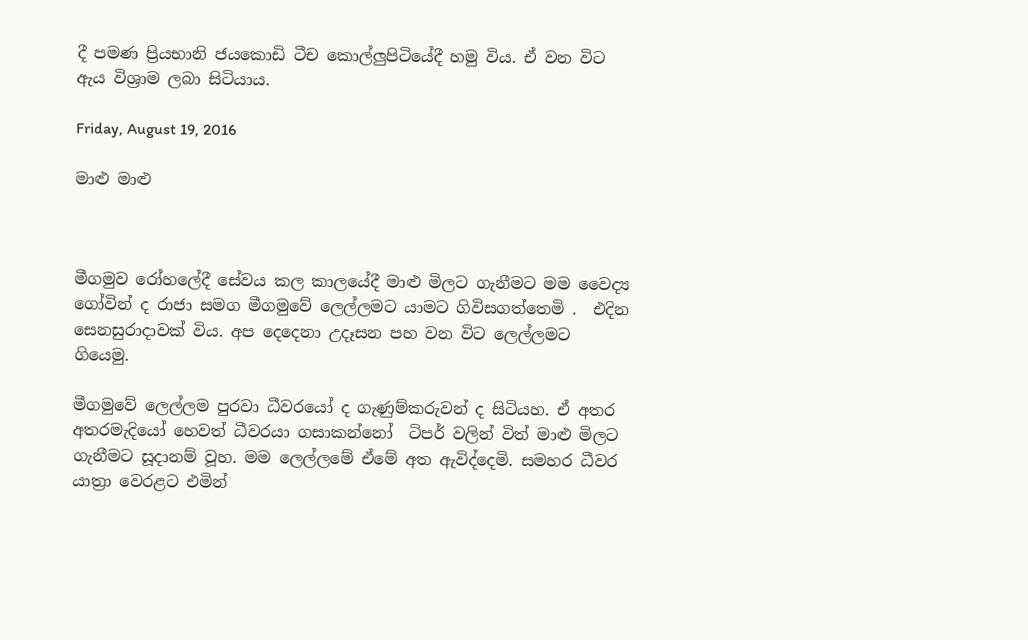දී පමණ ප්‍රියභානි ජයකොඩි ටීච කොල්ලුපිටියේදී හමු විය. ඒ වන විට ඇය විශ්‍රාම ලබා සිටියාය.

Friday, August 19, 2016

මාළු මාළු



මීගමුව රෝහලේදී සේවය කල කාලයේදී මාළු මිලට ගැනීමට මම වෛද්‍ය ගෝවින් ද රාජා සමග මීගමුවේ ලෙල්ලමට යාමට ගිවිසගත්තෙමි .  එදින සෙනසුරාදාවක් විය. අප දෙදෙනා උදෑසන පහ වන විට ලෙල්ලමට  ගියෙමු.

මීගමුවේ ලෙල්ලම පුරවා ධීවරයෝ ද ගැණුම්කරුවන් ද සිටියහ. ඒ අතර අතරමැදියෝ හෙවත් ධීවරයා ගසාකන්නෝ  ටිපර් වලින් විත් මාළු මිලට ගැනීමට සූදානම් වූහ. මම ලෙල්ලමේ ඒමේ අත ඇවිද්දෙමි. සමහර ධීවර යාත්‍රා වෙරළට එමින්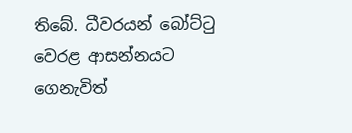තිබේ. ධීවරයන් බෝට්ටු වෙරළ ආසන්නයට ගෙනැවිත්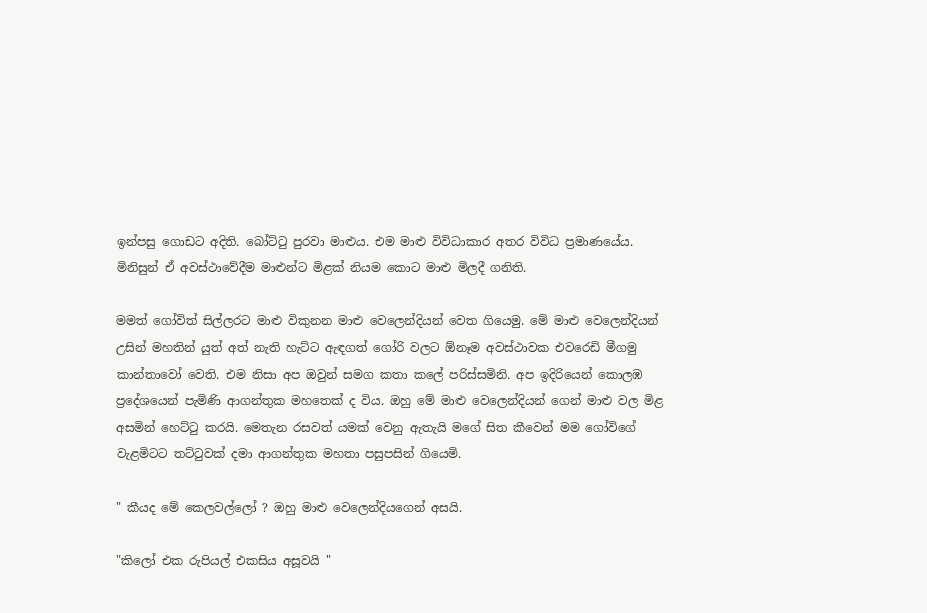ඉන්පසු ගොඩට අදිති. බෝට්ටු පුරවා මාළුය. එම මාළු විවිධාකාර අතර විවිධ ප්‍රමාණයේය. මිනිසුන් ඒ අවස්ථාවේදීම මාළුන්ට මිළක් නියම කොට මාළු මිලදී ගනිති.

මමත් ගෝවිත් සිල්ලරට මාළු විකුනන මාළු වෙලෙන්දියන් වෙත ගියෙමු. මේ මාළු වෙලෙන්දියන් උසින් මහතින් යුත් අත් නැති හැට්ට ඇඳගත් ගෝරි වලට ඕනෑම අවස්ථාවක එවරෙඩි මීගමු කාන්තාවෝ වෙති. එම නිසා අප ඔවුන් සමග කතා කලේ පරිස්සමිනි. අප ඉදිරියෙන් කොලඹ ප්‍රදේශයෙන් පැමිණි ආගන්තුක මහතෙක් ද විය. ඔහු මේ මාළු වෙලෙන්දියන් ගෙන් මාළු වල මිළ අසමින් හෙට්ටු කරයි. මෙතැන රසවත් යමක් වෙනු ඇතැයි මගේ සිත කීවෙන් මම ගෝවිගේ වැළමිටට තට්ටුවක් දමා ආගන්තුක මහතා පසුපසින් ගියෙමි.

" කීයද මේ කෙලවල්ලෝ ? ඔහු මාළු වෙලෙන්දියගෙන් අසයි.

"කිලෝ එක රුපියල් එකසිය අසූවයි "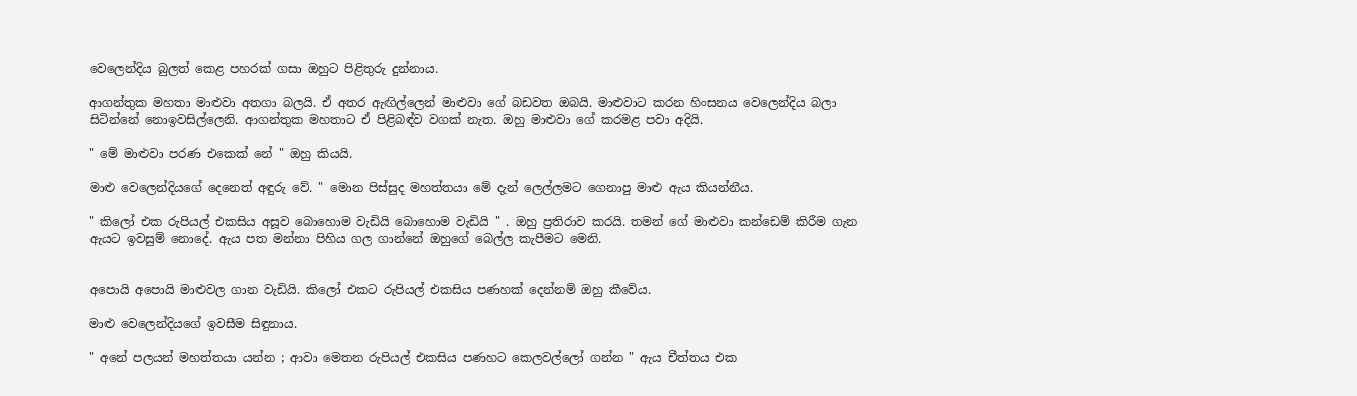වෙලෙන්දිය බුලත් කෙළ පහරක් ගසා ඔහුට පිළිතුරු දුන්නාය.

ආගන්තුක මහතා මාළුවා අතගා බලයි. ඒ අතර ඇඟිල්ලෙන් මාළුවා ගේ බඩවත ඔබයි. මාළුවාට කරන හිංසනය වෙලෙන්දිය බලා සිටින්නේ නොඉවසිල්ලෙනි. ආගන්තුක මහතාට ඒ පිළිබඳ්ව වගක් නැත. ඔහු මාළුවා ගේ කරමළ පවා අදියි.

" මේ මාළුවා පරණ එකෙක් නේ " ඔහු කියයි.

මාළු වෙලෙන්දියගේ දෙනෙත් අඳුරු වේ. " මොන පිස්සුද මහත්තයා මේ දැන් ලෙල්ලමට ගෙනාපු මාළු ඇය කියන්නීය.

" කිලෝ එක රුපියල් එකසිය අසූව බොහොම වැඩියි බොහොම වැඩියි " . ඔහු ප්‍රතිරාව කරයි. තමන් ගේ මාළුවා කන්ඩෙම් කිරීම ගැන ඇයට ඉවසුම් නොදේ. ඇය පත මන්නා පිහිය ගල ගාන්නේ ඔහුගේ බෙල්ල කැපීමට මෙනි.


අපොයි අපොයි මාළුවල ගාන වැඩියි. කිලෝ එකට රුපියල් එකසිය පණහක් දෙන්නම් ඔහු කීවේය.

මාළු වෙලෙන්දියගේ ඉවසීම සිඳුනාය.

" අනේ පලයන් මහත්තයා යන්න ; ආවා මෙතන රුපියල් එකසිය පණහට කෙලවල්ලෝ ගන්න " ඇය චීත්තය එක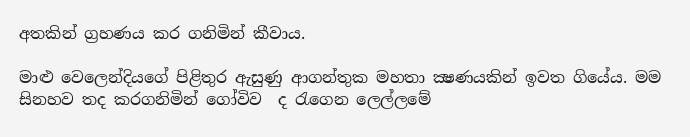අතකින් ග්‍රහණය කර ගනිමින් කීවාය.

මාළු වෙලෙන්දියගේ පිළිතුර ඇසුණු ආගන්තුක මහතා ක්‍ෂණයකින් ඉවත ගියේය. මම සිනහව තද කරගනිමින් ගෝවිව  ද රැගෙන ලෙල්ලමේ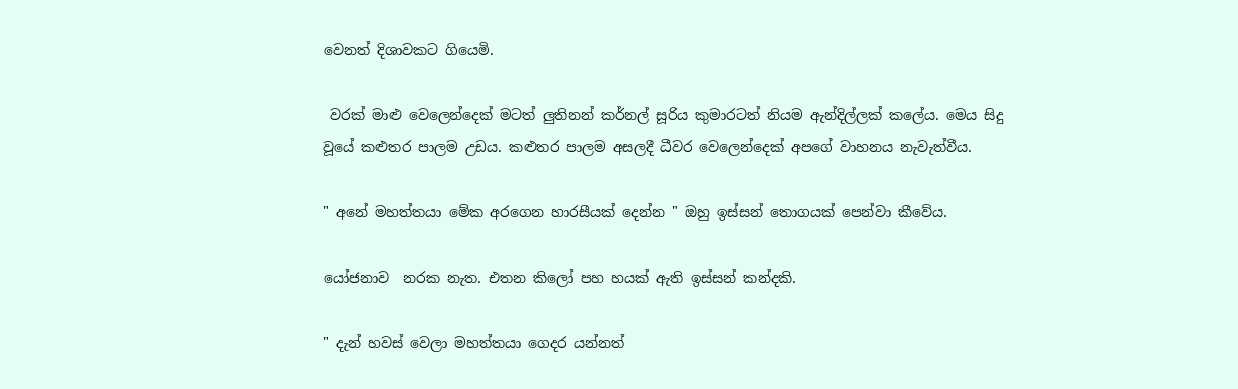වෙනත් දිශාවකට ගියෙමි.

 වරක් මාළු වෙලෙන්දෙක් මටත් ලුතිනන් කර්නල් සූරිය කුමාරටත් නියම ඇන්දිල්ලක් කලේය. මෙය සිදු වූයේ කළුතර පාලම උඩය. කළුතර පාලම අසලදී ධීවර වෙලෙන්දෙක් අපගේ වාහනය නැවැත්වීය.

" අනේ මහත්තයා මේක අරගෙන හාරසීයක් දෙන්න " ඔහු ඉස්සන් තොගයක් පෙන්වා කීවේය.

යෝජනාව  නරක නැත. එතන කිලෝ පහ හයක් ඇති ඉස්සන් කන්දකි.

" දැන් හවස් වෙලා මහත්තයා ගෙදර යන්නත්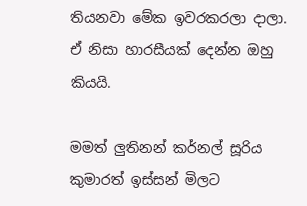තියනවා මේක ඉවරකරලා දාලා.  ඒ නිසා හාරසීයක් දෙන්න ඔහු කියයි.

මමත් ලුතිනන් කර්නල් සූරිය කුමාරත් ඉස්සන් මිලට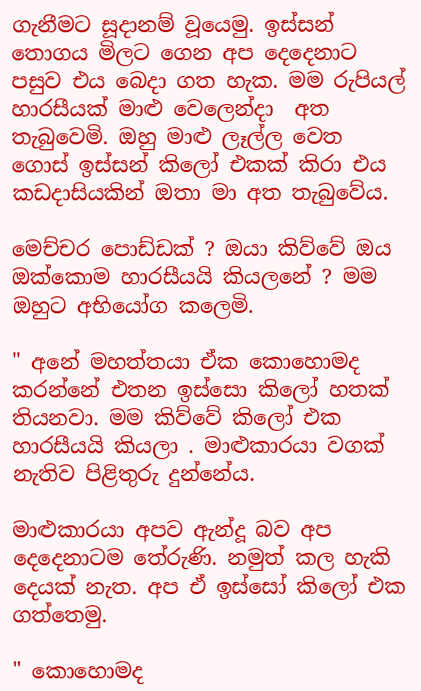ගැනීමට සූදානම් වූයෙමු. ඉස්සන් තොගය මිලට ගෙන අප දෙදෙනාට පසුව එය බෙදා ගත හැක. මම රුපියල් හාරසීයක් මාළු වෙලෙන්දා  අත තැබුවෙමි. ඔහු මාළු ලෑල්ල වෙත ගොස් ඉස්සන් කිලෝ එකක් කිරා එය කඩදාසියකින් ඔතා මා අත තැබුවේය.

මෙච්චර පොඩ්ඩක් ? ඔයා කිව්වේ ඔය ඔක්කොම හාරසීයයි කියලනේ ? මම ඔහුට අභියෝග කලෙමි.

" අනේ මහත්තයා ඒක කොහොමද කරන්නේ එතන ඉස්සො කිලෝ හතක් තියනවා. මම කිව්වේ කිලෝ එක හාරසීයයි කියලා . මාළුකාරයා වගක් නැතිව පිළිතුරු දුන්නේය.

මාළුකාරයා අපව ඇන්දූ බව අප දෙදෙනාටම තේරුණි. නමුත් කල හැකි දෙයක් නැත. අප ඒ ඉස්සෝ කිලෝ එක ගත්තෙමු.

" කොහොමද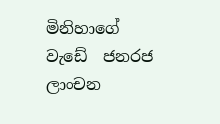මිනිහාගේ වැඩේ  ජනරජ ලාංචන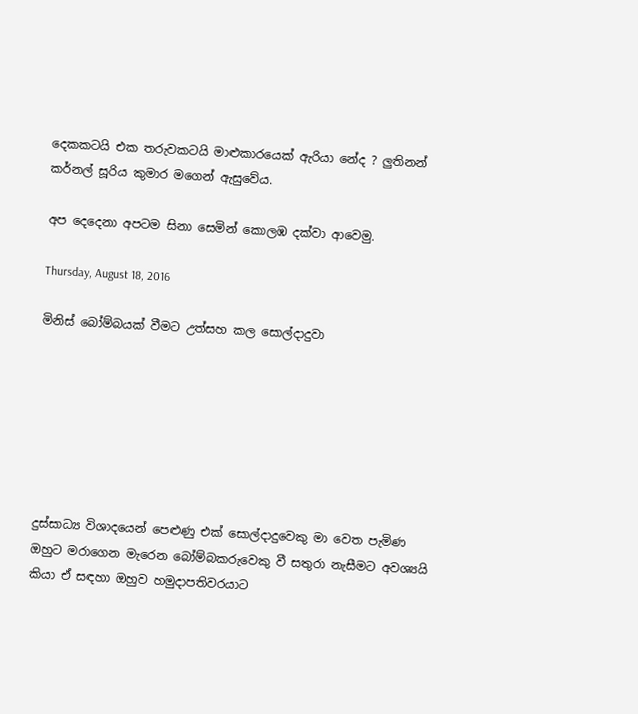දෙකකටයි එක තරුවකටයි මාළුකාරයෙක් ඇරියා නේද ? ලුතිනන් කර්නල් සූරිය කුමාර මගෙන් ඇසුවේය.

අප දෙදෙනා අපටම සිනා සෙමින් කොලඹ දක්වා ආවෙමු.

Thursday, August 18, 2016

මිනිස් බෝම්බයක් වීමට උත්සහ කල සොල්දාදුවා







දුස්සාධ්‍ය විශාදයෙන් පෙළුණු එක් සොල්දාදුවෙකු මා වෙත පැමිණ ඔහුට මරාගෙන මැරෙන බෝම්බකරුවෙකු වී සතුරා නැසීමට අවශ්‍යයි කියා ඒ සඳහා ඔහුව හමුදාපතිවරයාට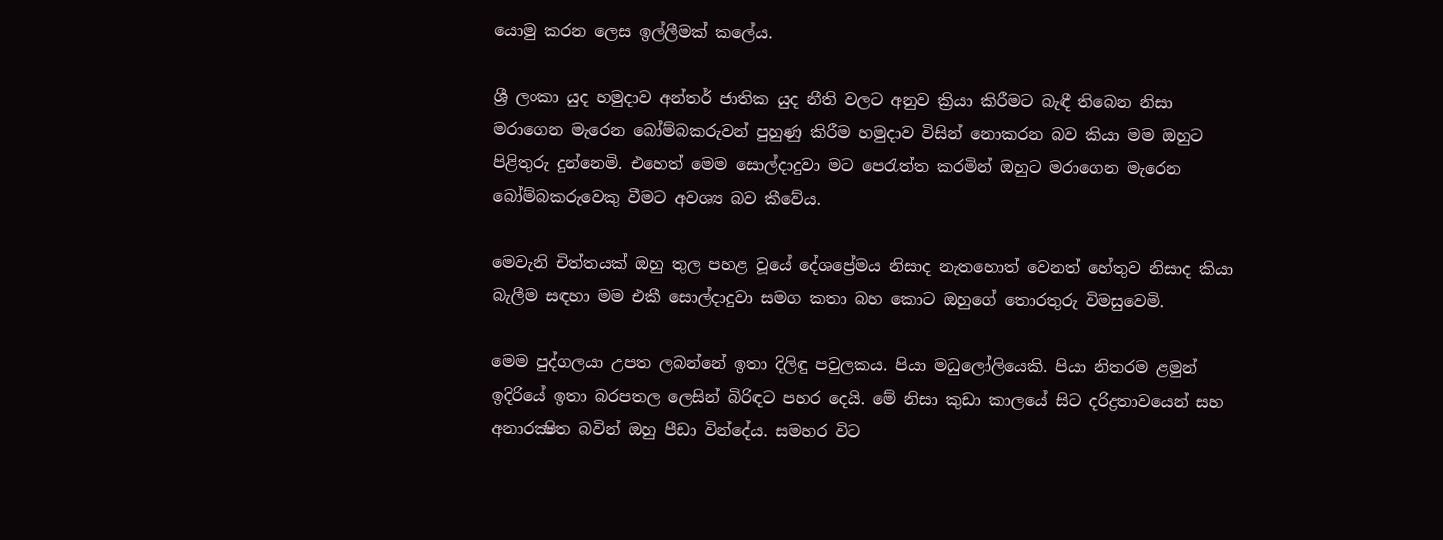යොමු කරන ලෙස ඉල්ලීමක් කලේය.

ශ්‍රී ලංකා යුද හමුදාව අන්තර් ජාතික යුද නීති වලට අනුව ක්‍රියා කිරීමට බැඳී තිබෙන නිසා මරාගෙන මැරෙන බෝම්බකරුවන් පුහුණු කිරීම හමුදාව විසින් නොකරන බව කියා මම ඔහුට පිළිතුරු දුන්නෙමි. එහෙත් මෙම සොල්දාදුවා මට පෙරැත්ත කරමින් ඔහුට මරාගෙන මැරෙන බෝම්බකරුවෙකු වීමට අවශ්‍ය බව කීවේය.

මෙවැනි චිත්තයක් ඔහු තුල පහළ වූයේ දේශප්‍රේමය නිසාද නැතහොත් වෙනත් හේතුව නිසාද කියා බැලීම සඳහා මම එකී සොල්දාදුවා සමග කතා බහ කොට ඔහුගේ තොරතුරු විමසුවෙමි.

මෙම පුද්ගලයා උපත ලබන්නේ ඉතා දිලිඳු පවුලකය. පියා මධුලෝලියෙකි. පියා නිතරම ළමුන් ඉදිරියේ ඉතා බරපතල ලෙසින් බිරිඳට පහර දෙයි. මේ නිසා කුඩා කාලයේ සිට දරිද්‍රතාවයෙන් සහ අනාරක්‍ෂිත බවින් ඔහු පීඩා වින්දේය. සමහර විට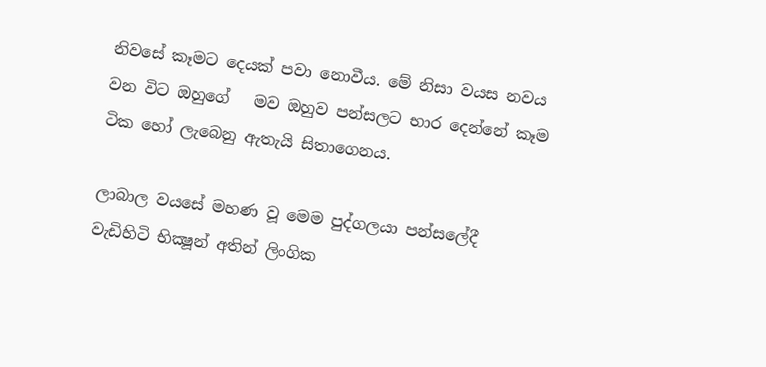නිවසේ කෑමට දෙයක් පවා නොවීය. මේ නිසා වයස නවය වන විට ඔහුගේ   මව ඔහුව පන්සලට භාර දෙන්නේ කෑම ටික හෝ ලැබෙනු ඇතැයි සිතාගෙනය.

ලාබාල වයසේ මහණ වූ මෙම පුද්ගලයා පන්සලේදී වැඩිහිටි භික්‍ෂූන් අතින් ලිංගික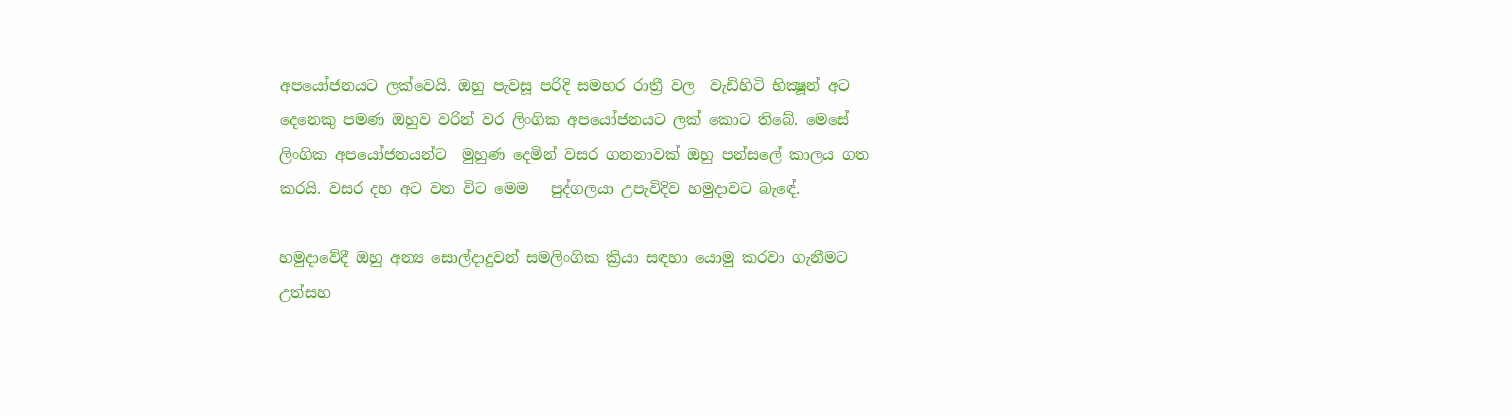අපයෝජනයට ලක්වෙයි. ඔහු පැවසූ පරිදි සමහර රාත්‍රී වල  වැඩිහිටි භික්‍ෂූන් අට දෙනෙකු පමණ ඔහුව වරින් වර ලිංගික අපයෝජනයට ලක් කොට තිබේ. මෙසේ ලිංගික අපයෝජනයන්ට  මුහුණ දෙමින් වසර ගනනාවක් ඔහු පන්සලේ කාලය ගත කරයි. වසර දහ අට වන විට මෙම   පුද්ගලයා උපැවිදිව හමුදාවට බැඳේ.

හමුදාවේදී ඔහු අන්‍ය සොල්දාදුවන් සමලිංගික ක්‍රියා සඳහා යොමු කරවා ගැනීමට උත්සහ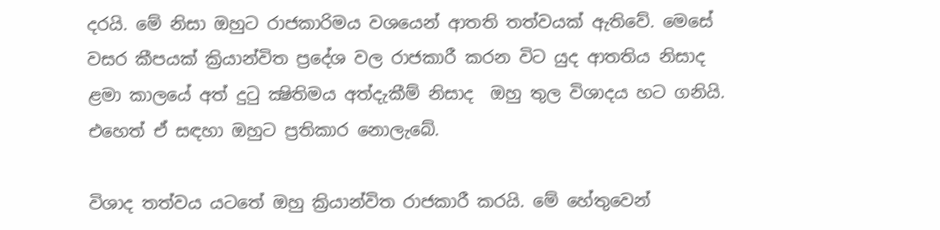දරයි. මේ නිසා ඔහුට රාජකාරිමය වශයෙන් ආතති තත්වයක් ඇතිවේ. මෙසේ වසර කීපයක් ක්‍රියාන්විත ප්‍රදේශ වල රාජකාරී කරන විට යුද ආතතිය නිසාද ළමා කාලයේ අත් දුටු ක්‍ෂිතිමය අත්දැකීම් නිසාද  ඔහු තුල විශාදය හට ගනියි. එහෙත් ඒ සඳහා ඔහුට ප්‍රතිකාර නොලැබේ.

විශාද තත්වය යටතේ ඔහු ක්‍රියාන්විත රාජකාරී කරයි. මේ හේතුවෙන්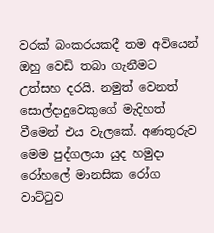වරක් බංකරයකදී තම අවියෙන් ඔහු වෙඩි තබා ගැනීමට උත්සහ දරයි. නමුත් වෙනත් සොල්දාදුවෙකුගේ මැදිහත් වීමෙන් එය වැලකේ. අණතුරුව මෙම පුද්ගලයා යුද හමුදා  රෝහලේ මානසික රෝග වාට්ටුව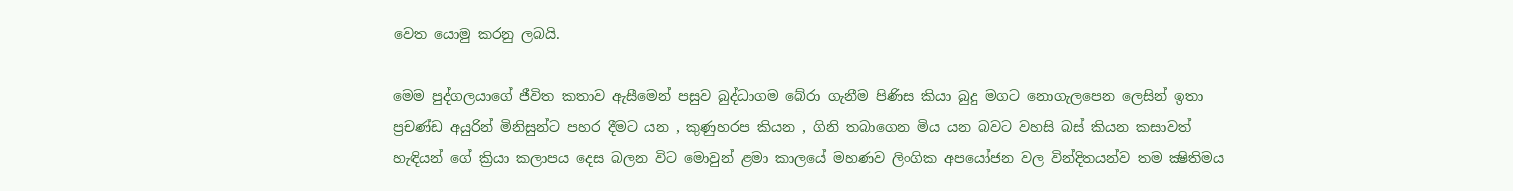වෙත යොමු කරනු ලබයි.

මෙම පුද්ගලයාගේ ජීවිත කතාව ඇසීමෙන් පසුව බුද්ධාගම බේරා ගැනීම පිණිස කියා බුදු මගට නොගැලපෙන ලෙසින් ඉතා ප්‍රචණ්ඩ අයුරින් මිනිසුන්ට පහර දීමට යන , කුණුහරප කියන , ගිනි තබාගෙන මිය යන බවට වහසි බස් කියන කසාවත් හැඳියන් ගේ ක්‍රියා කලාපය දෙස බලන විට මොවුන් ළමා කාලයේ මහණව ලිංගික අපයෝජන වල වින්දිතයන්ව තම ක්‍ෂිතිමය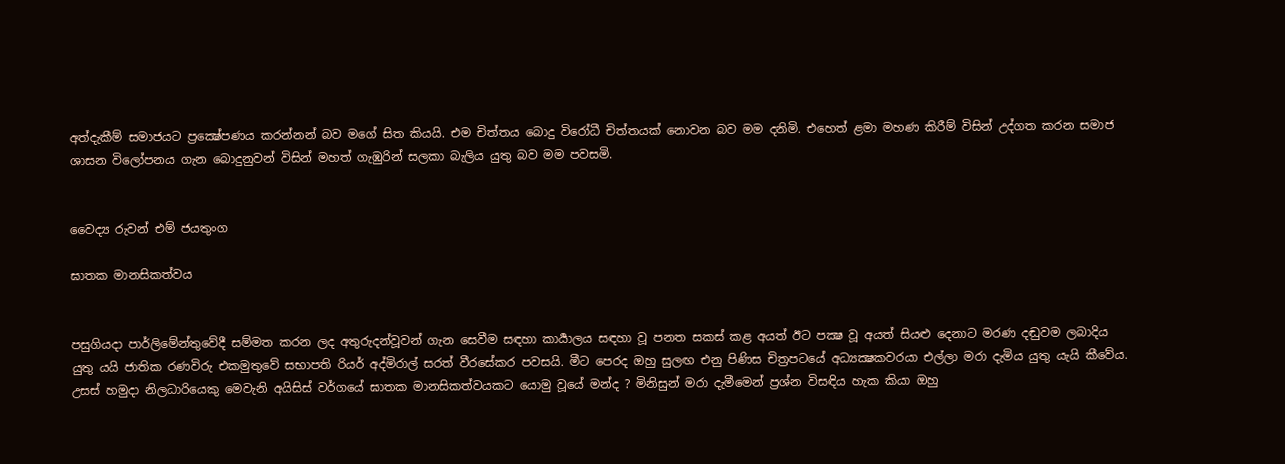අත්දැකීම් සමාජයට ප්‍රක්‍ෂේපණය කරන්නන් බව මගේ සිත කියයි. එම චිත්තය බොදු විරෝධී චිත්තයක් නොවන බව මම දනිමි. එහෙත් ළමා මහණ කිරීම් විසින් උද්ගත කරන සමාජ ශාසන විලෝපනය ගැන බොදුනුවන් විසින් මහත් ගැඹුරින් සලකා බැලිය යුතු බව මම පවසමි.


වෛද්‍ය රුවන් එම් ජයතුංග

ඝාතක මානසිකත්වය


පසුගියදා පාර්ලිමේන්තුවේදී සම්මත කරන ලද අතුරුදන්වූවන් ගැන සෙවීම සඳහා කාර්‍යාලය සඳහා වූ පනත සකස් කළ අයත් ඊට පක්‍ෂ වූ අයත් සියළු දෙනාට මරණ දඬුවම ලබාදිය යුතු යයි ජාතික රණවිරු එකමුතුවේ සභාපති රියර් අද්මිරාල් සරත් වීරසේකර පවසයි. මීට පෙරද ඔහු සුලඟ එනු පිණිස චිත්‍රපටයේ අධ්‍යක්‍ෂකවරයා එල්ලා මරා දැමිය යුතු යැයි කීවේය. උසස් හමුදා නිලධාරියෙකු මෙවැනි අයිසිස් වර්ගයේ ඝාතක මානසිකත්වයකට යොමු වූයේ මන්ද ? මිනිසුන් මරා දැමීමෙන් ප්‍රශ්න විසඳිය හැක කියා ඔහු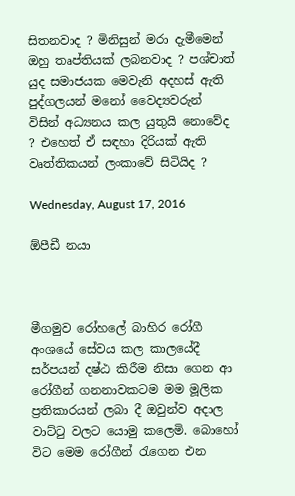සිතනවාද ? මිනිසුන් මරා දැමීමෙන් ඔහු තෘප්තියක් ලබනවාද ? පශ්චාත් යුද සමාජයක මෙවැනි අදහස් ඇති පුද්ගලයන් මනෝ වෛද්‍යවරුන් විසින් අධ්‍යනය කල යුතුයි නොවේද ? එහෙත් ඒ සඳහා දිරියක් ඇති වෘත්තිකයන් ලංකාවේ සිටියිද ?

Wednesday, August 17, 2016

ඕපීඩී නයා



මීගමුව රෝහලේ බාහිර රෝගී අංශයේ සේවය කල කාලයේදී සර්පයන් දෂ්ඨ කිරීම නිසා ගෙන ආ රෝගීන් ගනනාවකටම මම මූලික ප්‍රතිකාරයන් ලබා දී ඔවුන්ව අදාල වාට්ටු වලට යොමු කලෙමි. බොහෝ විට මෙම රෝගීන් රැගෙන එන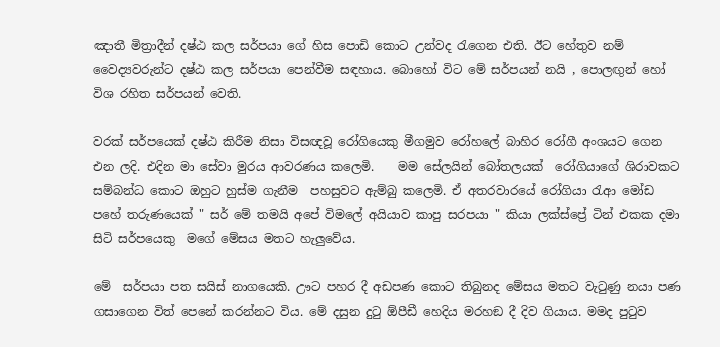ඤාතී මිත්‍රාදීන් දෂ්ඨ කල සර්පයා ගේ හිස පොඩි කොට උන්වද රැගෙන එති. ඊට හේතුව නම් වෛද්‍යවරුන්ට දෂ්ඨ කල සර්පයා පෙන්වීම සඳහාය. බොහෝ විට මේ සර්පයන් නයි , පොලඟුන් හෝ විශ රහිත සර්පයන් වෙති.

වරක් සර්පයෙක් දෂ්ඨ කිරීම නිසා විසඥවූ රෝගියෙකු මීගමුව රෝහලේ බාහිර රෝගී අංශයට ගෙන එන ලදි. එදින මා සේවා මුරය ආවරණය කලෙමි.    මම සේලයින් බෝතලයක්  රෝගියාගේ ශිරාවකට සම්බන්ධ කොට ඔහුට හුස්ම ගැනීම  පහසුවට ඇම්බු කලෙමි. ඒ අතරවාරයේ රෝගියා රැආ මෝඩ පහේ තරුණයෙක් " සර් මේ තමයි අපේ විමලේ අයියාව කාපු සරපයා " කියා ලක්ස්ප්‍රේ ටින් එකක දමා සිටි සර්පයෙකු  මගේ මේසය මතට හැලුවේය.

මේ  සර්පයා පත සයිස් නාගයෙකි. ඌට පහර දී අඩපණ කොට තිබුනද මේසය මතට වැටුණු නයා පණ ගසාගෙන විත් පෙනේ කරන්නට විය. මේ දසුන දුටු ඕපීඩී හෙදිය මරහඞ දී දිව ගියාය. මමද පුටුව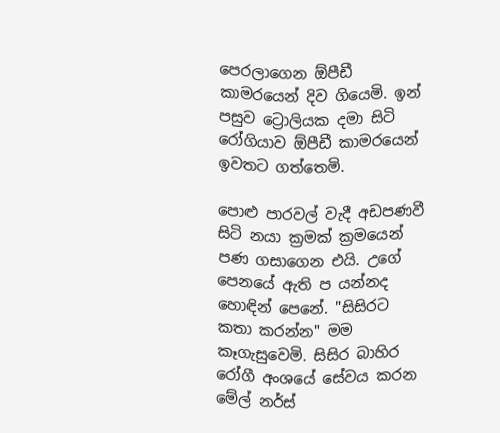පෙරලාගෙන ඕපීඩී කාමරයෙන් දිව ගියෙමි. ඉන් පසුව ට්‍රොලියක දමා සිටි රෝගියාව ඕපීඩී කාමරයෙන් ඉවතට ගත්තෙමි.

පොළු පාරවල් වැදී අඩපණවී සිටි නයා ක්‍රමක් ක්‍රමයෙන් පණ ගසාගෙන එයි. උගේ පෙනයේ ඇති ප යන්නද හොඳින් පෙනේ. "සිසිරට කතා කරන්න" මම කෑගැසුවෙමි. සිසිර බාහිර රෝගී අංශයේ සේවය කරන මේල් නර්ස්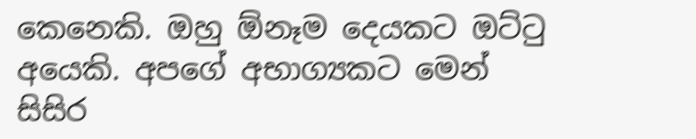කෙනෙකි. ඔහු ඕනෑම දෙයකට ඔට්ටු අයෙකි. අපගේ අභාග්‍යකට මෙන් සිසිර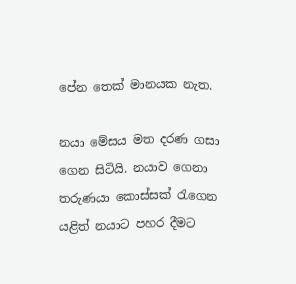පේන තෙක් මානයක නැත.

නයා මේසය මත දරණ ගසා ගෙන සිටියි. නයාව ගෙනා තරුණයා කොස්සක් රැගෙන යළිත් නයාට පහර දීමට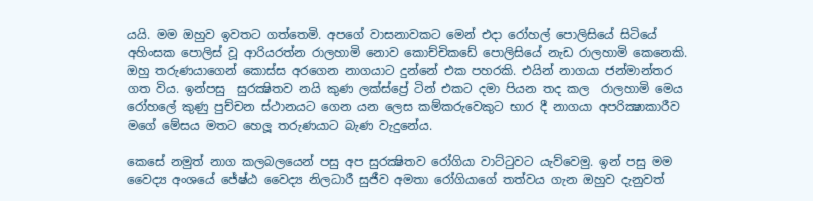යයි. මම ඔහුව ඉවතට ගත්තෙමි. අපගේ වාසනාවකට මෙන් එදා රෝහල් පොලිසියේ සිටියේ අහිංසක පොලිස් වූ ආරියරත්න රාලහාමි නොව කොච්චිකඩේ පොලිසියේ නැඩ රාලහාමි කෙනෙකි. ඔහු තරුණයාගෙන් කොස්ස අරගෙන නාගයාට දුන්නේ එක පහරකි. එයින් නාගයා ජන්මාන්තර ගත විය. ඉන්පසු  සුරක්‍ෂිතව නයි කුණ ලක්ස්ප්‍රේ ටින් එකට දමා පියන තද කල  රාලහාමි මෙය රෝහලේ කුණු පුච්චන ස්ථානයට ගෙන යන ලෙස කම්කරුවෙකුට භාර දී නාගයා අපරික්‍ෂාකාරීව මගේ මේසය මතට හෙලූ තරුණයාට බැණ වැදුනේය.

කෙසේ නමුත් නාග කලබලයෙන් පසු අප සුරක්‍ෂිතව රෝගියා වාට්ටුවට යැව්වෙමු. ඉන් පසු මම වෛද්‍ය අංශයේ ජේෂ්ඨ වෛද්‍ය නිලධාරී සුජීව අමතා රෝගියාගේ තත්වය ගැන ඔහුව දැනුවත්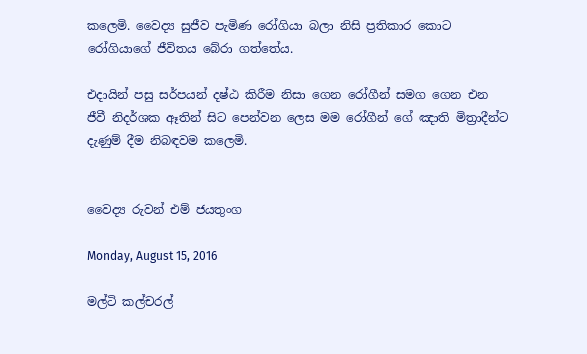කලෙමි. වෛද්‍ය සුජීව පැමිණ රෝගියා බලා නිසි ප්‍රතිකාර කොට රෝගියාගේ ජීවිතය බේරා ගත්තේය.

එදායින් පසු සර්පයන් දෂ්ඨ කිරීම නිසා ගෙන රෝගීන් සමග ගෙන එන ජීවී නිදර්ශක ඈතින් සිට පෙන්වන ලෙස මම රෝගීන් ගේ ඤාති මිත්‍රාදීන්ට දැණුම් දීම නිබඳවම කලෙමි.


වෛද්‍ය රුවන් එම් ජයතුංග

Monday, August 15, 2016

මල්ටි කල්චරල්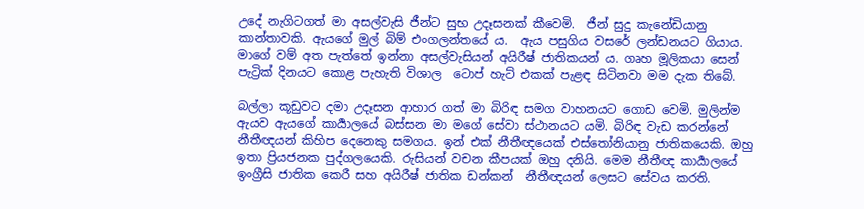උදේ නැගිටගත් මා අසල්වැසි ජීන්ට සුභ උදෑසනක් කීවෙමි.  ජීන් සුදු කැනේඩියානු කාන්තාවකි. ඇයගේ මුල් බිම් එංගලන්තයේ ය.  ඇය පසුගිය වසරේ ලන්ඩනයට ගියාය. මාගේ වම් අත පැත්තේ ඉන්නා අසල්වැසියන් අයිරීෂ් ජාතිකයන් ය. ගෘහ මූලිකයා සෙන් පැට්‍රික් දිනයට කොළ පැහැති විශාල  ටොප් හැට් එකක් පැළඳ සිටිනවා මම දැක තිබේ.

බල්ලා කූඩුවට දමා උදෑසන ආහාර ගත් මා බිරිඳ සමග වාහනයට ගොඩ වෙමි. මුලින්ම ඇයව ඇයගේ කාර්‍යාලයේ බස්සන මා මගේ සේවා ස්ථානයට යමි. බිරිඳ වැඩ කරන්නේ නීතීඥයන් කිහිප දෙනෙකු සමගය. ඉන් එක් නීතීඥයෙක් එස්තෝනියානු ජාතිකයෙකි. ඔහු ඉතා ප්‍රියජනක පුද්ගලයෙකි. රුසියන් වචන කීපයක් ඔහු දනියි. මෙම නීතීඥ කාර්‍යාලයේ ඉංග්‍රීසි ජාතික කෙරී සහ අයිරීෂ් ජාතික ඩන්කන්  නීතීඥයන් ලෙසට සේවය කරති.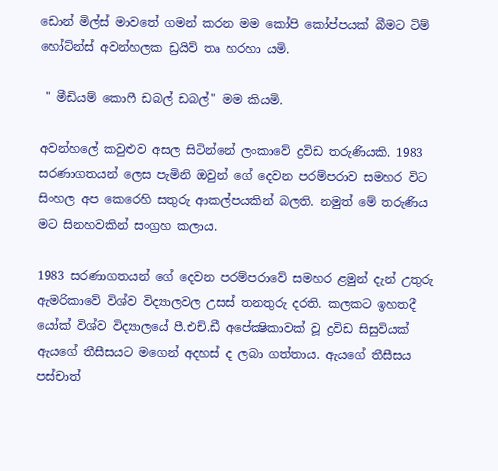ඩොන් මිල්ස් මාවතේ ගමන් කරන මම කෝපි කෝප්පයක් බීමට ටිම් හෝට්න්ස් අවන්හලක ඩ්‍රයිව් තෘ හරහා යමි.

 " මීඩියම් කොෆී ඩබල් ඩබල්" මම කියමි.

අවන්හලේ කවුළුව අසල සිටින්නේ ලංකාවේ ද්‍රවිඩ තරුණියකි. 1983 සරණාගතයන් ලෙස පැමිනි ඔවුන් ගේ දෙවන පරම්පරාව සමහර විට සිංහල අප කෙරෙහි සතුරු ආකල්පයකින් බලති. නමුත් මේ තරුණිය මට සිනහවකින් සංග්‍රහ කලාය.

1983 සරණාගතයන් ගේ දෙවන පරම්පරාවේ සමහර ළමුන් දැන් උතුරු ඇමරිකාවේ විශ්ව විද්‍යාලවල උසස් තනතුරු දරති. කලකට ඉහතදී යෝක් විශ්ව විද්‍යාලයේ පී.එච්.ඩී අපේක්‍ෂිකාවක් වූ ද්‍රවිඩ සිසුවියක් ඇයගේ තීසීසයට මගෙන් අදහස් ද ලබා ගත්තාය. ඇයගේ තීසීසය පස්චාත්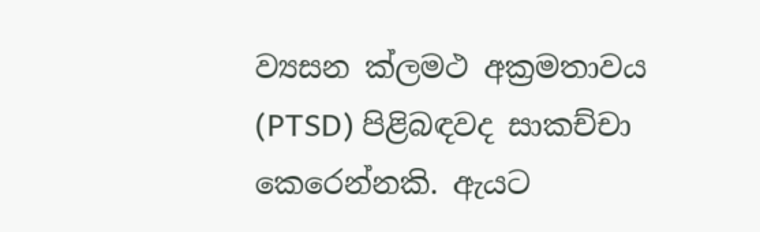ව්‍යසන ක්ලමථ අක්‍රමතාවය (PTSD) පිළිබඳවද සාකච්චා කෙරෙන්නකි. ඇයට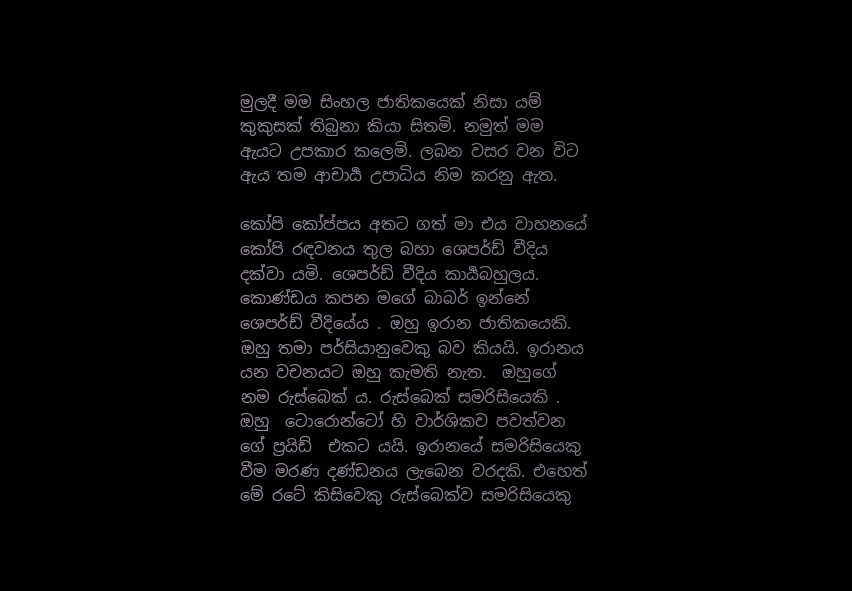මුලදී මම සිංහල ජාතිකයෙක් නිසා යම් කුකුසක් තිබුනා කියා සිතමි. නමුත් මම ඇයට උපකාර කලෙමි. ලබන වසර වන විට ඇය තම ආචාර්‍ය උපාධිය නිම කරනු ඇත.

කෝපි කෝප්පය අතට ගත් මා එය වාහනයේ කෝපි රඳවනය තුල බහා ශෙපර්ඩ් වීදිය දක්වා යමි. ශෙපර්ඩ් වීදිය කාර්‍යබහුලය.  කොණ්ඩය කපන මගේ බාබර් ඉන්නේ ශෙපර්ඩ් වීදියේය . ඔහු ඉරාන ජාතිකයෙකි. ඔහු තමා පර්සියානුවෙකු බව කියයි. ඉරානය යන වචනයට ඔහු කැමති නැත.  ඔහුගේ නම රුස්බෙක් ය. රුස්බෙක් සමරිසියෙකි . ඔහු  ටොරොන්ටෝ හි වාර්ශිකව පවත්වන ගේ ප්‍රයිඩ්  එකට යයි. ඉරානයේ සමරිසියෙකු වීම මරණ දණ්ඩනය ලැබෙන වරදකි. එහෙත් මේ රටේ කිසිවෙකු රුස්බෙක්ව සමරිසියෙකු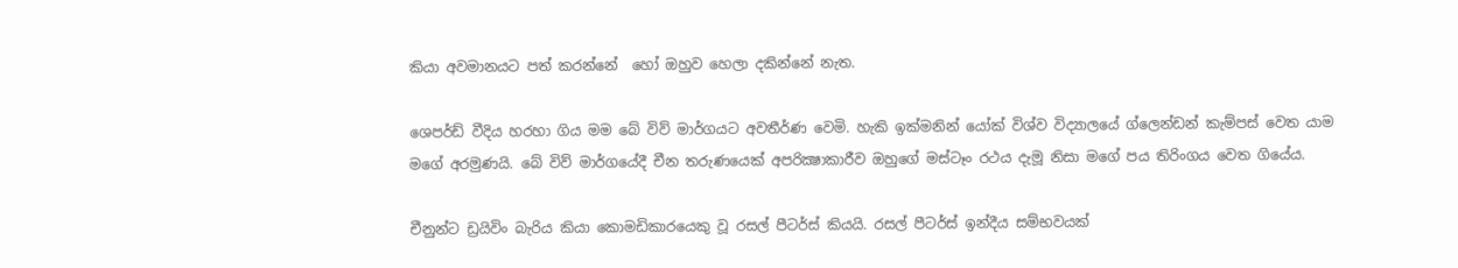කියා අවමානයට පත් කරන්නේ  හෝ ඔහුව හෙලා දකින්නේ නැත.

ශෙපර්ඩ් වීදිය හරහා ගිය මම බේ විව් මාර්ගයට අවතීර්ණ වෙමි. හැකි ඉක්මනින් යෝක් විශ්ව විද්‍යාලයේ ග්ලෙන්ඩන් කැම්පස් වෙත යාම මගේ අරමුණයි. බේ විව් මාර්ගයේදී චීන තරුණයෙක් අපරික්‍ෂාකාරීව ඔහුගේ මස්ටෑං රථය දැමූ නිසා මගේ පය තිරිංගය වෙත ගියේය.

චීනුන්ට ඩ්‍රයිවිං බැරිය කියා කොමඩිකාරයෙකු වූ රසල් පීටර්ස් කියයි. රසල් පීටර්ස් ඉන්දීය සම්භවයක්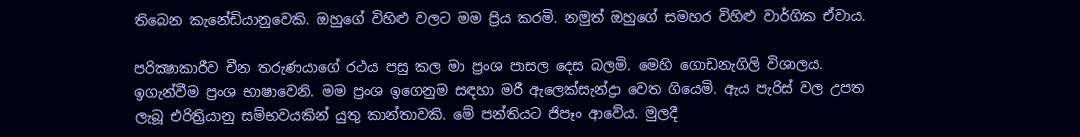තිබෙන කැනේඩියානුවෙකි. ඔහුගේ විහිළු වලට මම ප්‍රිය කරමි. නමුත් ඔහුගේ සමහර විහිළු වාර්ගික ඒවාය.

පරික්‍ෂාකාරීව චීන තරුණයාගේ රථය පසු කල මා ප්‍රංශ පාසල දෙස බලමි. මෙහි ගොඩනැගිලි විශාලය. ඉගැන්වීම ප්‍රංශ භාෂාවෙනි. මම ප්‍රංශ ඉගෙනුම සඳහා මරී ඇලෙක්සැන්ද්‍රා වෙත ගියෙමි. ඇය පැරිස් වල උපත ලැබූ එරිත්‍රියානු සම්භවයකින් යුතු කාන්තාවකි. මේ පන්තියට ජිපෑං ආවේය. මුලදී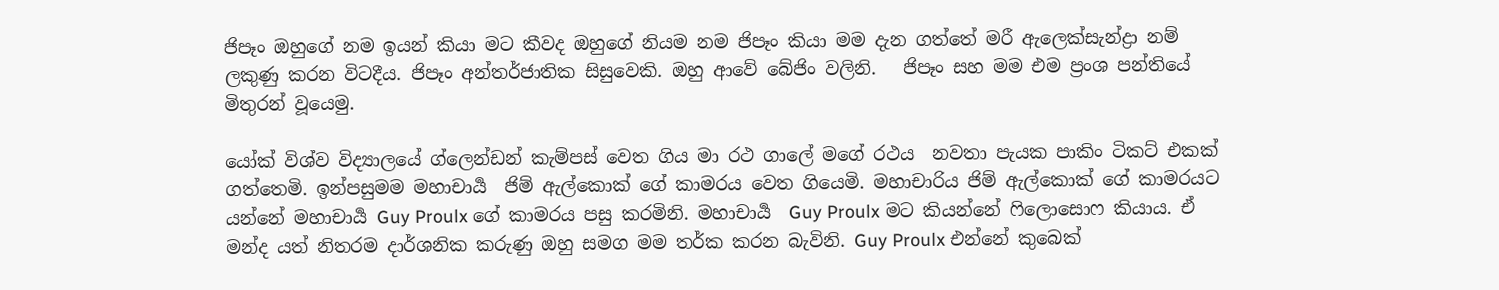ජිපෑං ඔහුගේ නම ඉයන් කියා මට කීවද ඔහුගේ නියම නම ජිපෑං කියා මම දැන ගත්තේ මරී ඇලෙක්සැන්ද්‍රා නම් ලකුණු කරන විටදීය. ජිපෑං අන්තර්ජාතික සිසුවෙකි. ඔහු ආවේ බේජිං වලිනි.   ජිපෑං සහ මම එම ප්‍රංශ පන්තියේ මිතුරන් වූයෙමු.

යෝක් විශ්ව විද්‍යාලයේ ග්ලෙන්ඩන් කැම්පස් වෙත ගිය මා රථ ගාලේ මගේ රථය  නවතා පැයක පාකිං ටිකට් එකක් ගත්තෙමි. ඉන්පසුමම මහාචාර්‍ය  ජිම් ඇල්කොක් ගේ කාමරය වෙත ගියෙමි. මහාචාරිය ජිම් ඇල්කොක් ගේ කාමරයට යන්නේ මහාචාර්‍ය Guy Proulx ගේ කාමරය පසු කරමිනි. මහාචාර්‍ය  Guy Proulx මට කියන්නේ ෆිලොසොෆ කියාය. ඒ මන්ද යත් නිතරම දාර්ශනික කරුණු ඔහු සමග මම තර්ක කරන බැවිනි. Guy Proulx එන්නේ කුබෙක්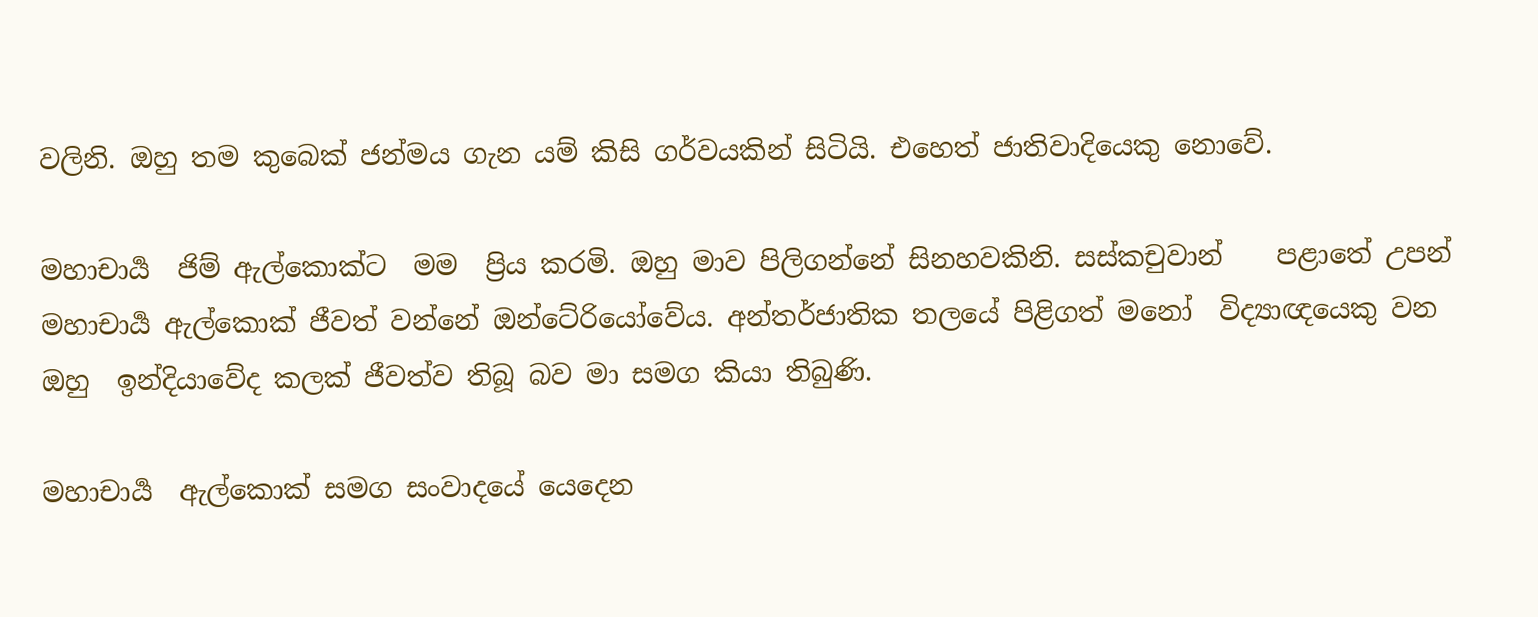වලිනි. ඔහු තම කුබෙක් ජන්මය ගැන යම් කිසි ගර්වයකින් සිටියි. එහෙත් ජාතිවාදියෙකු නොවේ.

මහාචාර්‍ය  ජිම් ඇල්කොක්ට  මම  ප්‍රිය කරමි. ඔහු මාව පිලිගන්නේ සිනහවකිනි. සස්කචුවාන්    පළාතේ උපන් මහාචාර්‍ය ඇල්කොක් ජීවත් වන්නේ ඔන්ටේ‍රියෝවේය. අන්තර්ජාතික තලයේ පිළිගත් මනෝ  විද්‍යාඥයෙකු වන ඔහු  ඉන්දියාවේද කලක් ජීවත්ව තිබූ බව මා සමග කියා තිබුණි.

මහාචාර්‍ය  ඇල්කොක් සමග සංවාදයේ යෙදෙන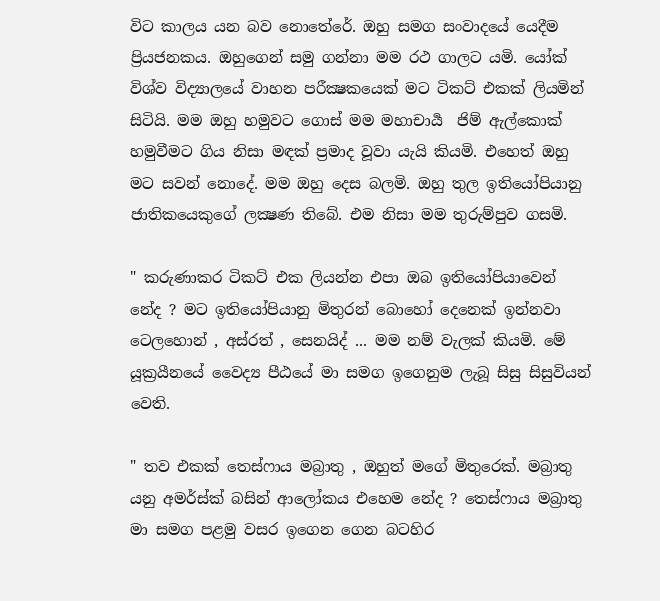විට කාලය යන බව නොතේරේ. ඔහු සමග සංවාදයේ යෙදීම ප්‍රියජනකය. ඔහුගෙන් සමු ගන්නා මම රථ ගාලට යමි. යෝක් විශ්ව විද්‍යාලයේ වාහන පරීක්‍ෂකයෙක් මට ටිකට් එකක් ලියමින් සිටියි. මම ඔහු හමුවට ගොස් මම මහාචාර්‍ය  ජිම් ඇල්කොක් හමුවීමට ගිය නිසා මඳක් ප්‍රමාද වූවා යැයි කියමි. එහෙත් ඔහු මට සවන් නොදේ. මම ඔහු දෙස බලමි. ඔහු තුල ඉතියෝපියානු ජාතිකයෙකුගේ ලක්‍ෂණ තිබේ. එම නිසා මම තුරුම්පුව ගසමි.

" කරුණාකර ටිකට් එක ලියන්න එපා ඔබ ඉතියෝපියාවෙන් නේද ? මට ඉතියෝපියානු මිතුරන් බොහෝ දෙනෙක් ඉන්නවා  ටෙලහොන් , අස්රත් , සෙනයිද් ... මම නම් වැලක් කියමි. මේ යූක්‍රයීනයේ වෛද්‍ය පීඨයේ මා සමග ඉගෙනුම ලැබූ සිසු සිසුවියන් වෙති.

" තව එකක් තෙස්ෆාය මබ්‍රාතු , ඔහුත් මගේ මිතුරෙක්. මබ්‍රාතු යනු අමර්ස්ක් බසින් ආලෝකය එහෙම නේද ? තෙස්ෆාය මබ්‍රාතු මා සමග පළමු වසර ඉගෙන ගෙන බටහිර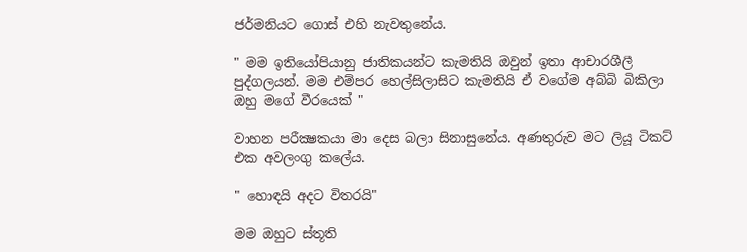ජර්මනියට ගොස් එහි නැවතුනේය.

" මම ඉතියෝපියානු ජාතිකයන්ට කැමතියි ඔවුන් ඉතා ආචාරශීලී පුද්ගලයන්. මම එම්පර හෙල්සිලාසිට කැමතියි ඒ වගේම අබ්බි බිකිලා ඔහු මගේ වීරයෙක් "

වාහන පරීක්‍ෂකයා මා දෙස බලා සිනාසුනේය. අණතුරුව මට ලියූ ටිකට් එක අවලංගු කලේය.

" හොඳයි අදට විතරයි"

මම ඔහුට ස්තූති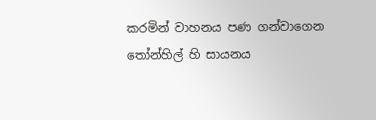කරමින් වාහනය පණ ගන්වාගෙන තෝන්හිල් හි සායනය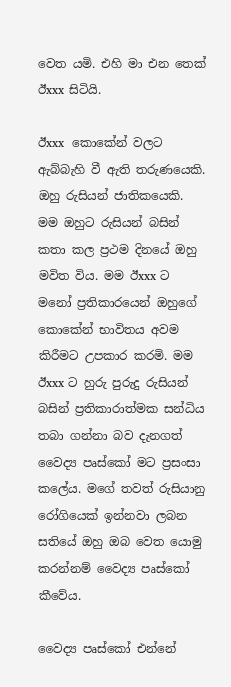වෙත යමි. එහි මා එන තෙක් ඊxxx සිටියි.

ඊxxx  කොකේන් වලට ඇබ්බැහි වී ඇති තරුණයෙකි.   ඔහු රුසියන් ජාතිකයෙකි. මම ඔහුට රුසියන් බසින් කතා කල ප්‍රථම දිනයේ ඔහු මවිත විය. මම ඊxxx ට මනෝ ප්‍රතිකාරයෙන් ඔහුගේ කොකේන් භාවිතය අවම කිරීමට උපකාර කරමි. මම ඊxxx ට හුරු පුරුදු රුසියන් බසින් ප්‍රතිකාරාත්මක සන්ධිය තබා ගන්නා බව දැනගත් වෛද්‍ය පෘස්කෝ මට ප්‍රසංසා කලේය. මගේ තවත් රුසියානු රෝගියෙක් ඉන්නවා ලබන සතියේ ඔහු ඔබ වෙත යොමු කරන්නම් වෛද්‍ය පෘස්කෝ කීවේය.

වෛද්‍ය පෘස්කෝ එන්නේ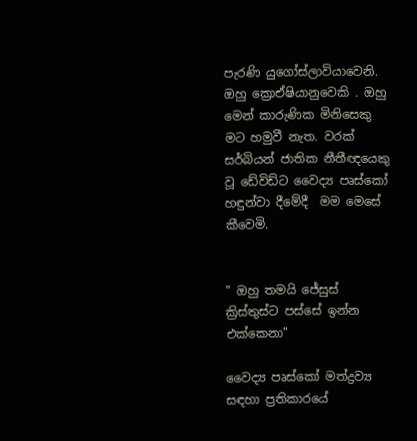පැරණි යුගෝස්ලාවියාවෙනි. ඔහු ක්‍රොඒෂියානුවෙකි . ඔහු මෙන් කාරුණික මිනිසෙකු මට හමුවී නැත. වරක් සර්බියන් ජාතික නීතීඥයෙකු වූ ඩේවිඩ්ට වෛද්‍ය පෘස්කෝ හඳුන්වා දීමේදී  මම මෙසේ  කීවෙමි.


" ඔහු තමයි ජේසුස් ක්‍රිස්තුස්ට පස්සේ ඉන්න එක්කෙනා"

වෛද්‍ය පෘස්කෝ මත්ද්‍රව්‍ය සඳහා ප්‍රතිකාරයේ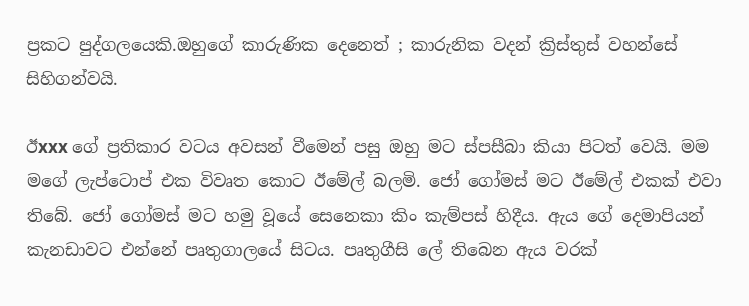ප්‍රකට පුද්ගලයෙකි.ඔහුගේ කාරුණික දෙනෙත් ; කාරුනික වදන් ක්‍රිස්තුස් වහන්සේ සිහිගන්වයි.

ඊxxx ගේ ප්‍රතිකාර වටය අවසන් වීමෙන් පසු ඔහු මට ස්පසීබා කියා පිටත් වෙයි. මම මගේ ලැප්ටොප් එක විවෘත කොට ඊමේල් බලමි. ජෝ ගෝමස් මට ඊමේල් එකක් එවා තිබේ. ජෝ ගෝමස් මට හමු වූයේ සෙනෙකා කිං කැම්පස් හිදීය. ඇය ගේ දෙමාපියන් කැනඩාවට එන්නේ පෘතුගාලයේ සිටය. පෘතුගීසි ලේ තිබෙන ඇය වරක්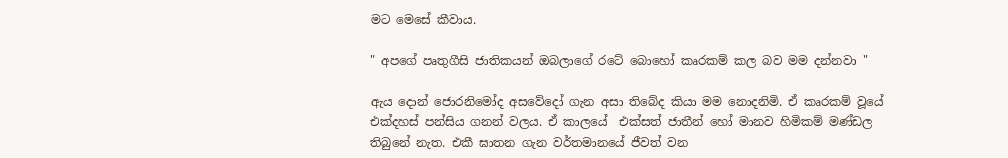මට මෙසේ කීවාය.

" අපගේ පෘතුගීසි ජාතිකයන් ඔබලාගේ රටේ බොහෝ කෘරකම් කල බව මම දන්නවා "

ඇය දොන් ජොරනිමෝද අසවේදෝ ගැන අසා තිබේද කියා මම නොදනිමි. ඒ කෘරකම් වූයේ එක්දහස් පන්සිය ගනන් වලය. ඒ කාලයේ  එක්සත් ජාතීන් හෝ මානව හිමිකම් මණ්ඩල තිබුනේ නැත. එකී ඝාතන ගැන වර්තමානයේ ජීවත් වන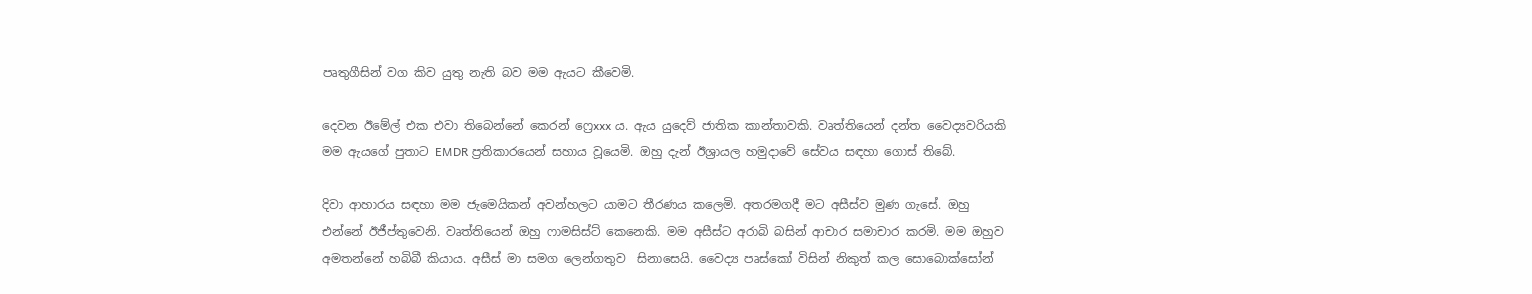පෘතුගීසින් වග කිව යුතු නැති බව මම ඇයට කීවෙමි.

දෙවන ඊමේල් එක එවා තිබෙන්නේ කෙරන් ෆ්‍රෙxxx ය. ඇය යුදෙව් ජාතික කාන්තාවකි. වෘත්තියෙන් දන්ත වෛද්‍යවරියකි මම ඇයගේ පුතාට EMDR ප්‍රතිකාරයෙන් සහාය වූයෙමි. ඔහු දැන් ඊශ්‍රායල හමුදාවේ සේවය සඳහා ගොස් තිබේ.

දිවා ආහාරය සඳහා මම ජැමෙයිකන් අවන්හලට යාමට තීරණය කලෙමි. අතරමගදී මට අසීස්ව මුණ ගැසේ. ඔහු එන්නේ ඊජීප්තුවෙනි. වෘත්තියෙන් ඔහු ෆාමසිස්ට් කෙනෙකි. මම අසීස්ට අරාබි බසින් ආචාර සමාචාර කරමි. මම ඔහුව අමතන්නේ හබිබී කියාය. අසීස් මා සමග ලෙන්ගතුව  සිනාසෙයි. වෛද්‍ය පෘස්කෝ විසින් නිකුත් කල සොබොක්සෝන්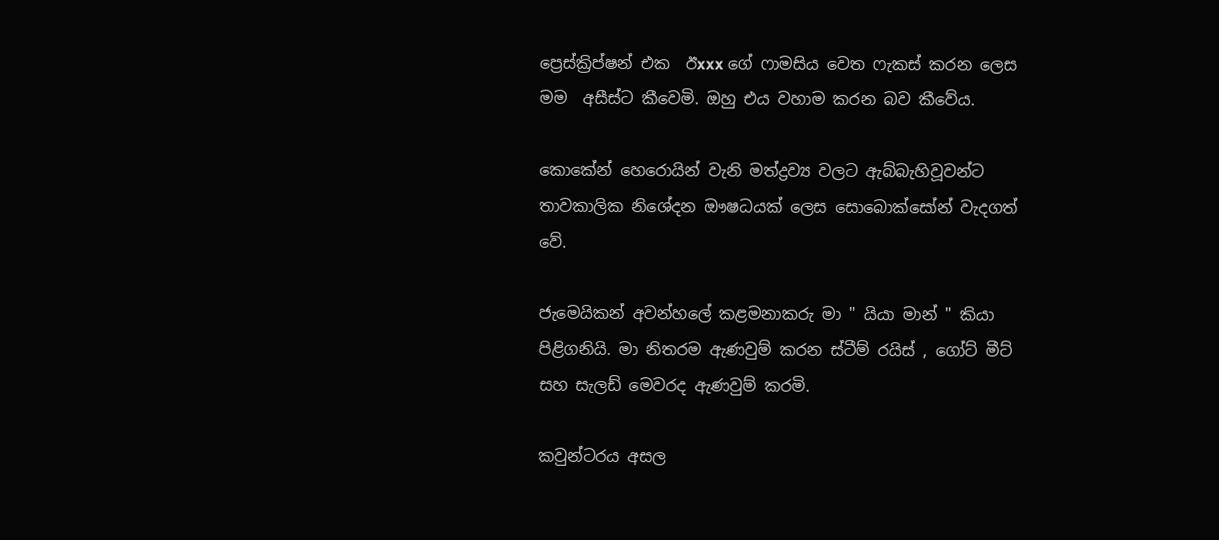ප්‍රෙස්ක්‍රිප්‍ෂන් එක  ඊxxx ගේ ෆාමසිය වෙත ෆැකස් කරන ලෙස මම  අසීස්ට කීවෙමි. ඔහු එය වහාම කරන බව කීවේය.

කොකේන් හෙරොයින් වැනි මත්ද්‍රව්‍ය වලට ඇබ්බැහිවූවන්ට තාවකාලික නිශේදන ඖෂධයක් ලෙස සොබොක්සෝන් වැදගත් වේ.

ජැමෙයිකන් අවන්හලේ කළමනාකරු මා " යියා මාන් " කියා පිළිගනියි. මා නිතරම ඇණවුම් කරන ස්ටීම් රයිස් , ගෝට් මීට් සහ සැලඩ් මෙවරද ඇණවුම් කරමි.

කවුන්ටරය අසල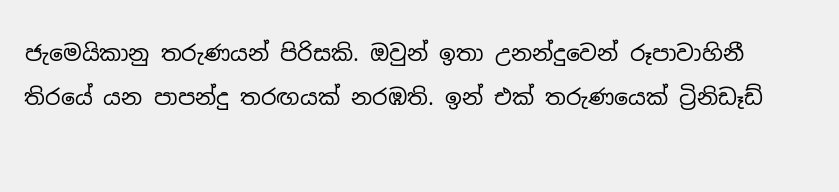ජැමෙයිකානු තරුණයන් පිරිසකි. ඔවුන් ඉතා උනන්දුවෙන් රූපාවාහිනී තිරයේ යන පාපන්දු තරඟයක් නරඹති. ඉන් එක් තරුණයෙක් ට්‍රිනිඩෑඩ්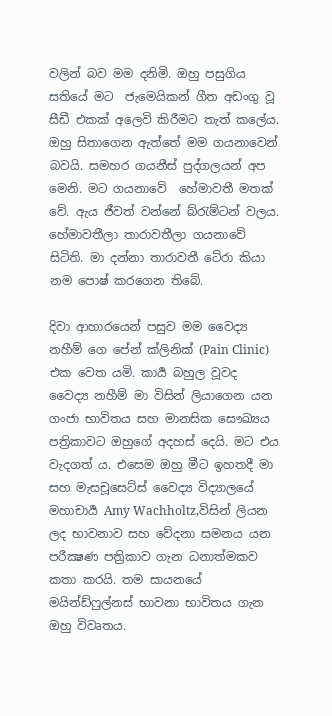වලින් බව මම දනිමි. ඔහු පසුගිය සතියේ මට  ජැමෙයිකන් ගීත අඩංගු වූ සීඩී එකක් අලෙවි කිරීමට තැත් කලේය. ඔහු සිතාගෙන ඇත්තේ මම ගයනාවෙන් බවයි. සමහර ගයනීස් පුද්ගලයන් අප මෙනි. මට ගයනාවේ  හේමාවතී මතක් වේ. ඇය ජීවත් වන්නේ බ්රැම්ටන් වලය. හේමාවතීලා තාරාවතීලා ගයනාවේ සිටිති. මා දන්නා තාරාවතී ටේ‍රා කියා නම පොෂ් කරගෙන තිබේ.

දිවා ආහාරයෙන් පසුව මම වෛද්‍ය නහීම් ගෙ පේන් ක්ලිනික් (Pain Clinic) එක වෙත යමි. කාර්‍ය බහුල වූවද වෛද්‍ය නහීම් මා විසින් ලියාගෙන යන ගංජා භාවිතය සහ මානසික සෞඛ්‍යය පත්‍රිකාවට ඔහුගේ අදහස් දෙයි. මට එය වැදගත් ය. එසෙම ඔහු මීට ඉහතදී මා සහ මැසචූසෙට්ස් වෛද්‍ය විද්‍යාලයේ මහාචාර්‍ය Amy Wachholtz,විසින් ලියන ලද භාවනාව සහ වේදනා සමනය යන පරීක්‍ෂණ පත්‍රිකාව ගැන ධනාත්මකව කතා කරයි. තම සායනයේ මයින්ඩ්ෆුල්නස් භාවනා භාවිතය ගැන ඔහු විවෘතය.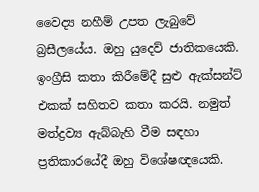වෛද්‍ය නහීම් උපත ලැබුවේ බ්‍රසීලයේය. ඔහු යුදෙව් ජාතිකයෙකි. ඉංග්‍රීසි කතා කිරීමේදී සුළු ඇක්සන්ට් එකක් සහිතව කතා කරයි. නමුත් මත්ද්‍රව්‍ය ඇබ්බැහි වීම සඳහා ප්‍රතිකාරයේදී ඔහු විශේෂඥයෙකි.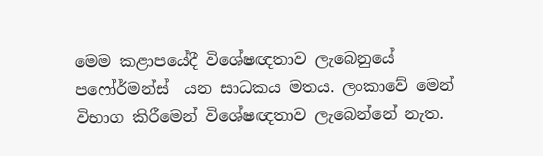මෙම කළාපයේදී විශේෂඥතාව ලැබෙනුයේ පෆෝර්මන්ස්  යන සාධකය මතය. ලංකාවේ මෙන් විභාග කිරීමෙන් විශේෂඥතාව ලැබෙන්නේ නැත.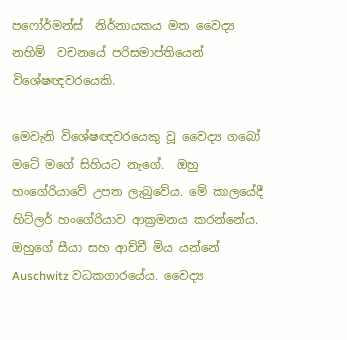පෆෝර්මන්ස්  නිර්නායකය මත වෛද්‍ය නහිම්  වචනයේ පරිසමාප්තියෙන් විශේෂඥවරයෙකි.

මෙවැනි විශේෂඥවරයෙකු වූ වෛද්‍ය ගබෝ මටේ‍ මගේ සිහියට නැගේ.  ඔහු හංගේරියාවේ උපත ලැබුවේය. මේ කාලයේදී හිට්ලර් හංගේරියාව ආක්‍රමනය කරන්නේය. ඔහුගේ සීයා සහ ආච්චී මිය යන්නේ Auschwitz වධකගාරයේය. වෛද්‍ය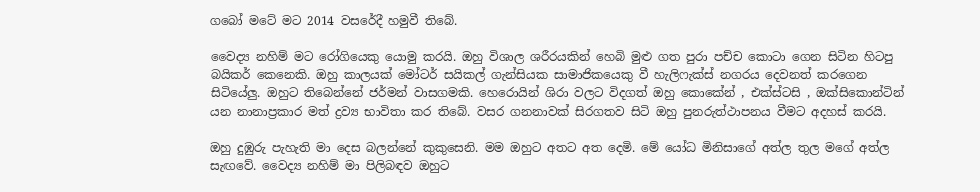ගබෝ මටේ‍ මට 2014 වසරේදී හමුවී තිබේ.

වෛද්‍ය නහිම් මට රෝගියෙකු යොමු කරයි. ඔහු විශාල ශරීරයකින් හෙබි මුළු ගත පුරා පච්ච කොටා ගෙන සිටින හිටපු බයිකර් කෙනෙකි. ඔහු කාලයක් මෝටර් සයිකල් ගැන්සියක සාමාජිකයෙකු වී හැලිෆැක්ස් නගරය දෙවනත් කරගෙන සිටියේලු. ඔහුට තිබෙන්නේ ජර්මන් වාසගමකි. හෙරොයින් ශිරා වලට විදගත් ඔහු කොකේන් , එක්ස්ටසි , ඔක්සිකොන්ටින් යන නානාප්‍රකාර මත් ද්‍රව්‍ය භාවිතා කර තිබේ. වසර ගනනාවක් සිරගතව සිටි ඔහු පුනරුත්ථාපනය වීමට අදහස් කරයි.

ඔහු දුඹුරු පැහැති මා දෙස බලන්නේ කුකුසෙනි. මම ඔහුට අතට අත දෙමි. මේ යෝධ මිනිසාගේ අත්ල තුල මගේ අත්ල සැඟවේ. වෛද්‍ය නහිම් මා පිලිබඳව ඔහුට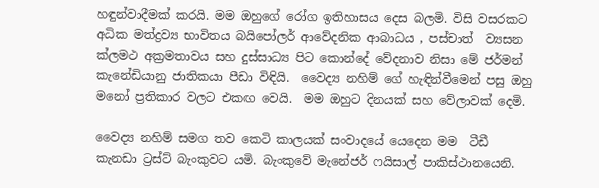හඳුන්වාදීමක් කරයි. මම ඔහුගේ රෝග ඉතිහාසය දෙස බලමි. විසි වසරකට අධික මත්ද්‍රව්‍ය භාවිතය බයිපෝලර් ආවේදනික ආබාධය , පස්චාත්  ව්‍යසන ක්ලමථ අක්‍රමතාවය සහ දුස්සාධ්‍ය පිට කොන්දේ වේදනාව නිසා මේ ජර්මන් කැනේඩියානු ජාතිකයා පීඩා විඳියි.  වෛද්‍ය නහිම් ගේ හැඳින්වීමෙන් පසු ඔහු මනෝ ප්‍රතිකාර වලට එකඟ වෙයි.  මම ඔහුට දිනයක් සහ වේලාවක් දෙමි.

වෛද්‍ය නහිම් සමග තව කෙටි කාලයක් සංවාදයේ යෙදෙන මම  ටීඩී කැනඩා ට්‍රස්ට් බැංකුවට යමි. බැංකුවේ මැනේජර් ෆයිසාල් පාකිස්ථානයෙනි.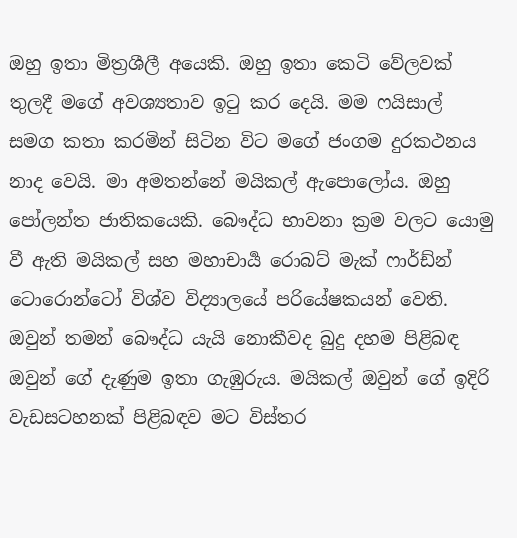ඔහු ඉතා මිත්‍රශීලී අයෙකි. ඔහු ඉතා කෙටි වේලවක් තුලදී මගේ අවශ්‍යතාව ඉටු කර දෙයි. මම ෆයිසාල් සමග කතා කරමින් සිටින විට මගේ ජංගම දුරකථනය නාද වෙයි. මා අමතන්නේ මයිකල් ඇපොලෝය. ඔහු පෝලන්ත ජාතිකයෙකි. බෞද්ධ භාවනා ක්‍රම වලට යොමු වී ඇති මයිකල් සහ මහාචාර්‍ය රොබට් මැක් ෆාර්ඩ්න් ටොරොන්ටෝ විශ්ව විද්‍යාලයේ පරියේෂකයන් වෙති. ඔවුන් තමන් බෞද්ධ යැයි නොකීවද බුදු දහම පිළිබඳ ඔවුන් ගේ දැණුම ඉතා ගැඹුරුය. මයිකල් ඔවුන් ගේ ඉදිරි වැඩසටහනක් පිළිබඳව මට විස්තර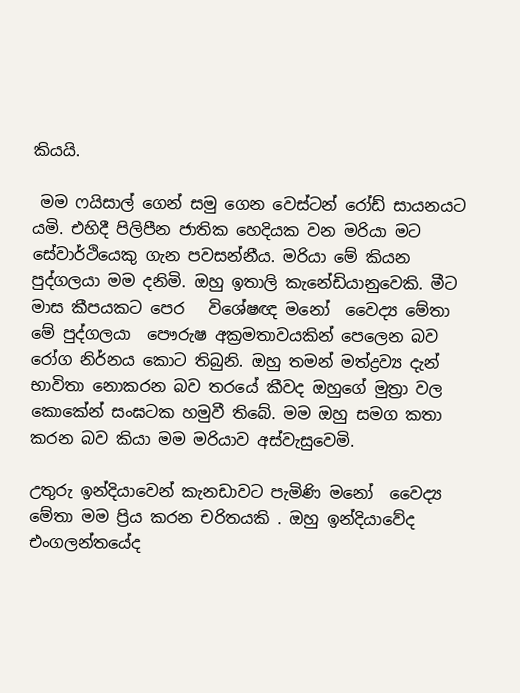කියයි.

 මම ෆයිසාල් ගෙන් සමු ගෙන වෙස්ටන් රෝඩ් සායනයට යමි. එහිදී පිලිපීන ජාතික හෙදියක වන මරියා මට සේවාර්ථියෙකු ගැන පවසන්නීය. මරියා මේ කියන පුද්ගලයා මම දනිමි. ඔහු ඉතාලි කැනේඩියානුවෙකි. මීට මාස කීපයකට පෙර   විශේෂඥ මනෝ  වෛද්‍ය මේතා මේ පුද්ගලයා  පෞරුෂ අක්‍රමතාවයකින් පෙලෙන බව රෝග නිර්නය කොට තිබුනි. ඔහු තමන් මත්ද්‍රව්‍ය දැන් භාවිතා නොකරන බව තරයේ කීවද ඔහුගේ මුත්‍රා වල කොකේන් සංඝටක හමුවී තිබේ. මම ඔහු සමග කතා කරන බව කියා මම මරියාව අස්වැසුවෙමි.

උතුරු ඉන්දියාවෙන් කැනඩාවට පැමිණි මනෝ  වෛද්‍ය මේතා මම ප්‍රිය කරන චරිතයකි . ඔහු ඉන්දියාවේද එංගලන්තයේද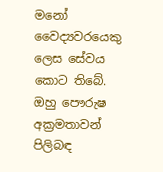මනෝ වෛද්‍යවරයෙකු ලෙස සේවය කොට තිබේ. ඔහු පෞරුෂ අක්‍රමතාවන් පිලිබඳ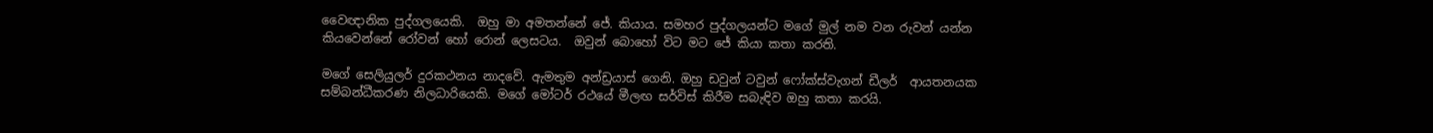වෛඥානික පුද්ගලයෙකි.  ඔහු මා අමතන්නේ ජේ. කියාය. සමහර පුද්ගලයන්ට මගේ මුල් නම වන රුවන් යන්න කියවෙන්නේ රෝවන් හෝ රොන් ලෙසටය.  ඔවුන් බොහෝ විට මට ජේ කියා කතා කරති.

මගේ සෙලියුලර් දුරකථනය නාදවේ. ඇමතුම අන්ඩ්‍රයාස් ගෙනි. ඔහු ඩවුන් ටවුන් ෆෝක්ස්වැගන් ඩීලර්  ආයතනයක සම්බන්ධීකරණ නිලධාරියෙකි. මගේ මෝටර් රථයේ මීලඟ සර්විස් කිරීම සබැඳිව ඔහු කතා කරයි.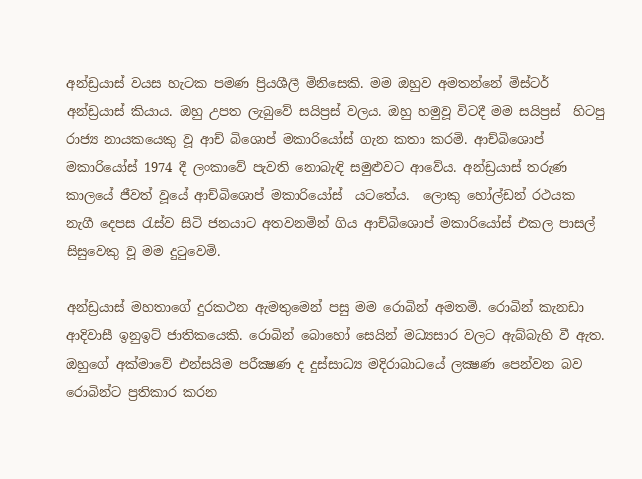අන්ඩ්‍රයාස් වයස හැටක පමණ ප්‍රියශීලී මිනිසෙකි. මම ඔහුව අමතන්නේ මිස්ටර් අන්ඩ්‍රයාස් කියාය. ඔහු උපත ලැබුවේ සයිප්‍රස් වලය. ඔහු හමුවූ විටදී මම සයිප්‍රස්  හිටපු රාජ්‍ය නායකයෙකු වූ ආච් බිශොප් මකාරියෝස් ගැන කතා කරමි. ආච්බිශොප් මකාරියෝස් 1974 දී ලංකාවේ පැවති නොබැඳි සමුළුවට ආවේය. අන්ඩ්‍රයාස් තරුණ කාලයේ ජීවත් වූයේ ආච්බිශොප් මකාරියෝස්  යටතේය.  ලොකු හෝල්ඩන් රථයක නැගී දෙපස රැස්ව සිටි ජනයාට අතවනමින් ගිය ආච්බිශොප් මකාරියෝස් එකල පාසල් සිසුවෙකු වූ මම දුටුවෙමි.

අන්ඩ්‍රයාස් මහතාගේ දුරකථන ඇමතුමෙන් පසු මම රොබින් අමතමි. රොබින් කැනඩා ආදිවාසී ඉනුඉට් ජාතිකයෙකි. රොබින් බොහෝ සෙයින් මධ්‍යසාර වලට ඇබ්බැහි වී ඇත. ඔහුගේ අක්මාවේ එන්සයිම පරීක්‍ෂණ ද දුස්සාධ්‍ය මදිරාබාධයේ ලක්‍ෂණ පෙන්වන බව රොබින්ට ප්‍රතිකාර කරන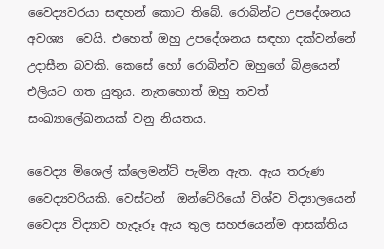වෛද්‍යවරයා සඳහන් කොට තිබේ. රොබින්ට උපදේශනය අවශ්‍ය  වෙයි. එහෙත් ඔහු උපදේශනය සඳහා දක්වන්නේ උදාසීන බවකි. කෙසේ හෝ රොබින්ව ඔහුගේ බිළයෙන් එලියට ගත යුතුය. නැතහොත් ඔහු තවත් සංඛ්‍යාලේඛනයක් වනු නියතය.

වෛද්‍ය මිශෙල් ක්ලෙමන්ට් පැමින ඇත. ඇය තරුණ වෛද්‍යවරියකි. වෙස්ටන්  ඔන්ටේ‍රියෝ විශ්ව විද්‍යාලයෙන් වෛද්‍ය විද්‍යාව හැදෑරූ ඇය තුල සහජයෙන්ම ආසක්තිය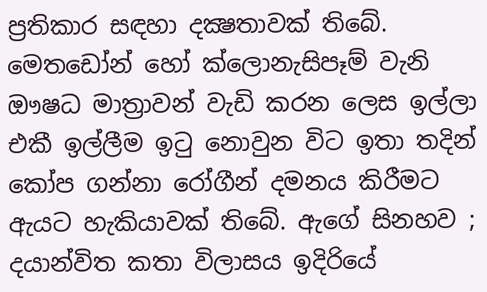ප්‍රතිකාර සඳහා දක්‍ෂතාවක් තිබේ. මෙතඩෝන් හෝ ක්ලොනැසිපෑම් වැනි ඖෂධ මාත්‍රාවන් වැඩි කරන ලෙස ඉල්ලා එකී ඉල්ලීම ඉටු නොවුන විට ඉතා තදින් කෝප ගන්නා රෝගීන් දමනය කිරීමට ඇයට හැකියාවක් තිබේ. ඇගේ සිනහව ; දයාන්විත කතා විලාසය ඉදිරියේ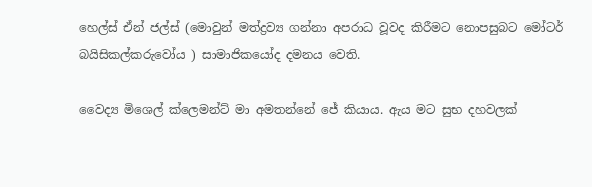හෙල්ස් ඒන් ජල්ස් (මොවුන් මත්ද්‍රව්‍ය ගන්නා අපරාධ වූවද කිරීමට නොපසුබට මෝටර් බයිසිකල්කරුවෝය ) සාමාජිකයෝද දමනය වෙති.

වෛද්‍ය මිශෙල් ක්ලෙමන්ට් මා අමතන්නේ ජේ කියාය. ඇය මට සුභ දහවලක්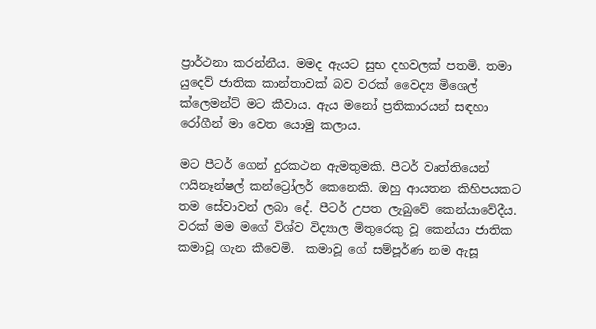ප්‍රාර්ථනා කරන්නීය. මමද ඇයට සුභ දහවලක් පතමි. තමා යුදෙව් ජාතික කාන්තාවක් බව වරක් වෛද්‍ය මිශෙල් ක්ලෙමන්ට් මට කීවාය. ඇය මනෝ ප්‍රතිකාරයන් සඳහා රෝගීන් මා වෙත යොමු කලාය.

මට පීටර් ගෙන් දුරකථන ඇමතුමකි. පීටර් වෘත්තියෙන් ෆයිනෑන්‍ෂල් කන්ට්‍රෝලර් කෙනෙකි. ඔහු ආයතන කිහිපයකට තම සේවාවන් ලබා දේ. පීටර් උපත ලැබුවේ කෙන්යාවේදීය. වරක් මම මගේ විශ්ව විද්‍යාල මිතුරෙකු වූ කෙන්යා ජාතික කමාවූ ගැන කීවෙමි.  කමාවූ ගේ සම්පූර්ණ නම ඇසූ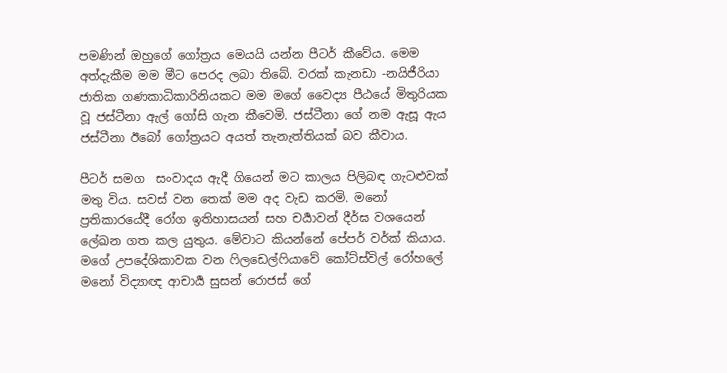පමණින් ඔහුගේ ගෝත්‍රය මෙයයි යන්න පීටර් කීවේය. මෙම අත්දැකීම මම මීට පෙරද ලබා තිබේ. වරක් කැනඩා -නයිජීරියා ජාතික ගණකාධිකාරිනියකට මම මගේ වෛද්‍ය පීඨයේ මිතුරියක වූ ජස්ටීනා ඇල් ගෝසි ගැන කීවෙමි. ජස්ටීනා ගේ නම ඇසූ ඇය ජස්ටීනා ඊබෝ ගෝත්‍රයට අයත් තැනැත්තියක් බව කීවාය.

පීටර් සමග  සංවාදය ඇදී ගියෙන් මට කාලය පිලිබඳ ගැටළුවක් මතු විය. සවස් වන තෙක් මම අද වැඩ කරමි. මනෝ ප්‍රතිකාරයේදී රෝග ඉතිහාසයන් සහ චර්‍යාවන් දීර්ඝ වශයෙන් ලේඛන ගත කල යුතුය. මේවාට කියන්නේ පේපර් වර්ක් කියාය. මගේ උපදේශිකාවක වන ෆිලඩෙල්ෆියාවේ කෝට්ස්විල් රෝහලේ මනෝ විද්‍යාඥ ආචාර්‍ය සුසන් රොජස් ගේ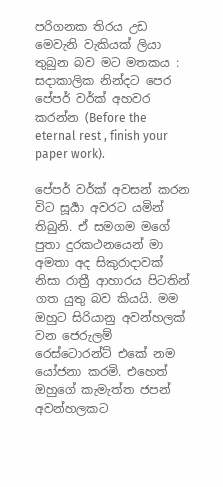පරිගනක තිරය උඩ මෙවැනි වැකියක් ලියා තුබුන බව මට මතකය : සදාකාලික නින්දට පෙර පේපර් වර්ක් අහවර කරන්න (Before the eternal rest , finish your paper work).

පේපර් වර්ක් අවසන් කරන විට සූර්‍යා අවරට යමින් තිබුනි. ඒ සමගම මගේ පුතා දුරකථනයෙන් මා අමතා අද සිකුරාදාවක් නිසා රාත්‍රී ආහාරය පිටතින් ගත යුතු බව කියයි. මම ඔහුට සිරියානු අවන්හලක් වන ජෙරුලම් රෙස්ටොරන්ට් එකේ නම යෝජනා කරමි. එහෙත් ඔහුගේ කැමැත්ත ජපන් අවන්හලකට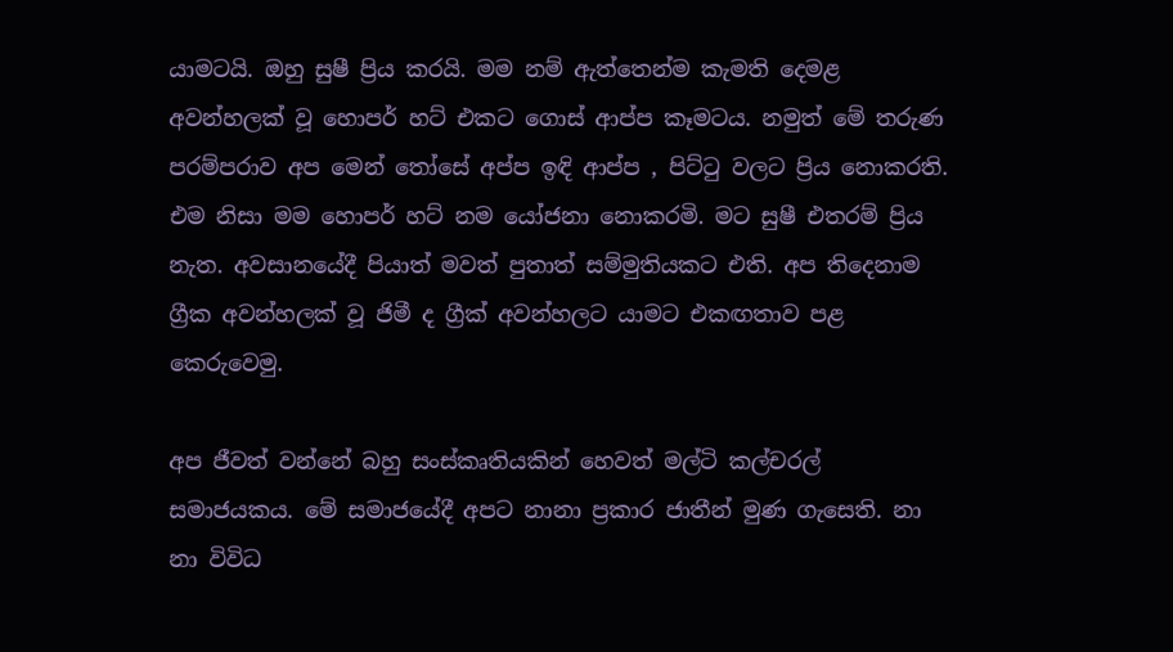යාමටයි. ඔහු සුෂී ප්‍රිය කරයි. මම නම් ඇත්තෙන්ම කැමති දෙමළ අවන්හලක් වූ හොපර් හට් එකට ගොස් ආප්ප කෑමටය. නමුත් මේ තරුණ පරම්පරාව අප මෙන් තෝසේ අප්ප ඉඳි ආප්ප , පිට්ටු වලට ප්‍රිය නොකරති. එම නිසා මම හොපර් හට් නම යෝජනා නොකරමි. මට සුෂී එතරම් ප්‍රිය නැත. අවසානයේදී පියාත් මවත් පුතාත් සම්මුතියකට එති. අප තිදෙනාම ග්‍රීක අවන්හලක් වූ ජිමී ද ග්‍රීක් අවන්හලට යාමට එකඟතාව පළ කෙරුවෙමු.

අප ජීවත් වන්නේ බහු සංස්කෘතියකින් හෙවත් මල්ටි කල්චරල් සමාජයකය. මේ සමාජයේදී අපට නානා ප්‍රකාර ජාතීන් මුණ ගැසෙති. නා නා විවිධ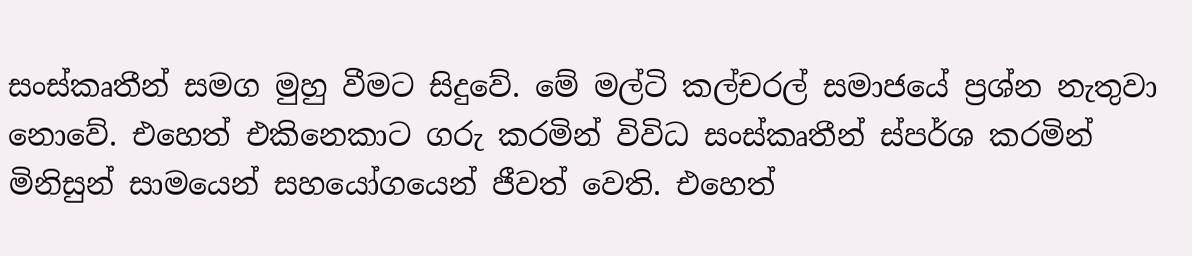සංස්කෘතීන් සමග මුහු වීමට සිදුවේ. මේ මල්ටි කල්චරල් සමාජයේ ප්‍රශ්න නැතුවා නොවේ. එහෙත් එකිනෙකාට ගරු කරමින් විවිධ සංස්කෘතීන් ස්පර්ශ කරමින් මිනිසුන් සාමයෙන් සහයෝගයෙන් ජීවත් වෙති. එහෙත්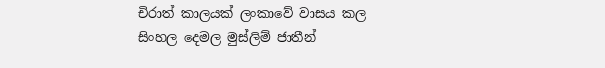චිරාත් කාලයක් ලංකාවේ වාසය කල සිංහල දෙමල මුස්ලිම් ජාතීන්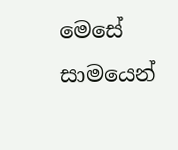මෙසේ සාමයෙන්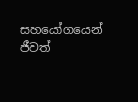සහයෝගයෙන් ජීවත්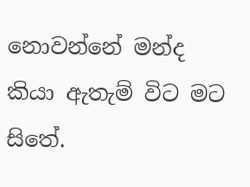නොවන්නේ මන්ද කියා ඇතැම් විට මට සිතේ.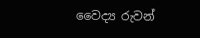වෛද්‍ය රුවන්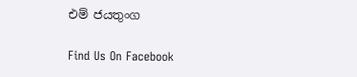එම් ජයතුංග

Find Us On Facebook